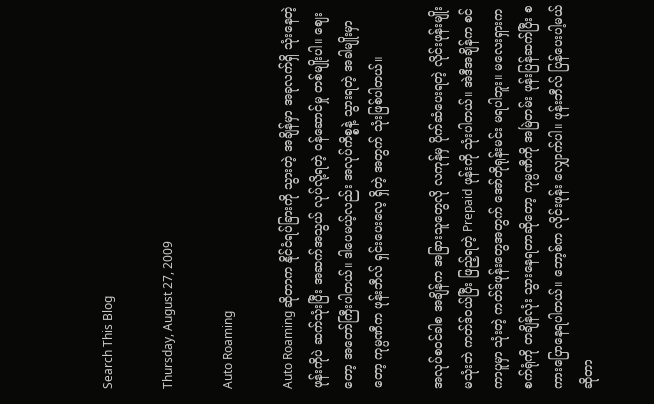Search This Blog

Thursday, August 27, 2009

Auto Roaming

Auto Roaming ဆိုတာက နိုင်ငံရပ်ခြားကို သွားတဲ့ အချိန်မှာ အခုလက်ရှိ သုံးနေတဲ့ ဖုန်းကိုပဲ ဆက်သုံးပြီး အဆက်အသွယ် လုပ်လို့ရတဲ့ ဝန်ဆောင်မှု တစ်မျိုးပါ။ ဈေးတော့ အတော်ကြီးပါတယ်။ ဒါပေမယ့်လည်း အလုပ်ကိစ္စနဲ့ သွားရတဲ့ အခါမျိုးမှာတော့ ကုမ္ပဏီက ဖုန်းဘီလ် ရှင်းပေးလေ့ ရှိတဲ့ အတွက် သုံးဖြစ်ပါတယ်။

အလုပ်စဝင်ခါစ အချိန်က အခြားသူတွေလို လကုန်မှ ပိုက်ဆံပေးရတဲ့ လိုင်းဖုန်းမျိုးမသုံးဘဲ ကတ်ဒ်ဝယ်ပြီး ဖြည့်ရတဲ့ Prepaid ဖုန်းကို သုံးပါတယ်။ အဲဒီအချိန်က စင်ကာပူမှာ သုံးတဲ့ ကတ်ဒ်ဖုန်းတွေအတွက် အော်တိုရုန်းမင်း မရပါဘူး။ မလေးရှားက စက်ရုံကို တချိန်လုံး သွားနေရတာဆိုတော့ ကုမ္ပဏီကို အမြဲတမ်း ဖုန်းပြန်ဆက်ပြီး စကားပြောနေရပါတယ်။ ဘော့စ်က လိုင်းဖုန်း လျှောက်ပါ။ ဖုန်းဘီလ် ပြန်ပေးပါ့မယ် ဆိုတာ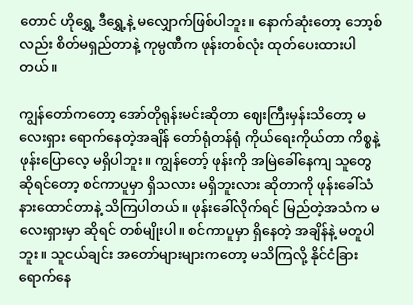တောင် ဟိုရွှေ့ ဒီရွှေ့နဲ့ မလျှောက်ဖြစ်ပါဘူး။ နောက်ဆုံးတော့ ဘော့စ်လည်း စိတ်မရှည်တာနဲ့ ကုမ္ပဏီက ဖုန်းတစ်လုံး ထုတ်ပေးထားပါတယ်။

ကျွန်တော်ကတော့ အော်တိုရုန်းမင်းဆိုတာ ဈေးကြီးမှန်းသိတော့ မလေးရှား ရောက်နေတဲ့အချိန် တော်ရုံတန်ရုံ ကိုယ်ရေးကိုယ်တာ ကိစ္စနဲ့ ဖုန်းပြောလေ့ မရှိပါဘူး။ ကျွန်တော့် ဖုန်းကို အမြဲခေါ်နေကျ သူတွေ ဆိုရင်တော့ စင်ကာပူမှာ ရှိသလား မရှိဘူးလား ဆိုတာကို ဖုန်းခေါ်သံ နားထောင်တာနဲ့ သိကြပါတယ်။ ဖုန်းခေါ်လိုက်ရင် မြည်တဲ့အသံက မလေးရှားမှာ ဆိုရင် တစ်မျိုးပါ။ စင်ကာပူမှာ ရှိနေတဲ့ အချိန်နဲ့ မတူပါဘူး။ သူငယ်ချင်း အတော်များများကတော့ မသိကြလို့ နိုင်ငံခြား ရောက်နေ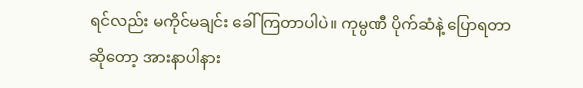ရင်လည်း မကိုင်မချင်း ခေါ်ကြတာပါပဲ။ ကုမ္ပဏီ ပိုက်ဆံနဲ့ ပြောရတာဆိုတော့ အားနာပါနား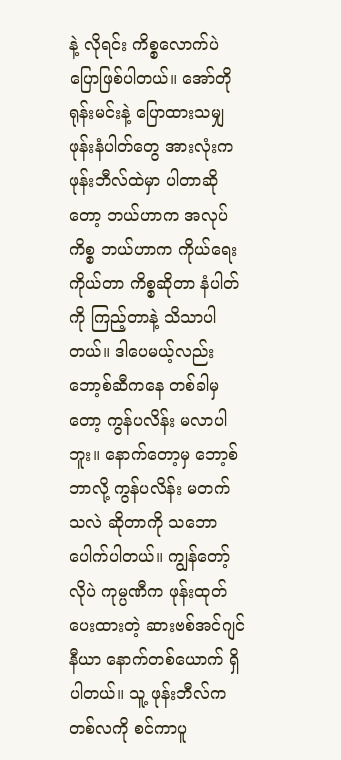နဲ့ လိုရင်း ကိစ္စလောက်ပဲ ပြောဖြစ်ပါတယ်။ အော်တိုရုန်းမင်းနဲ့ ပြောထားသမျှ ဖုန်းနံပါတ်တွေ အားလုံးက ဖုန်းဘီလ်ထဲမှာ ပါတာဆိုတော့ ဘယ်ဟာက အလုပ်ကိစ္စ ဘယ်ဟာက ကိုယ်ရေးကိုယ်တာ ကိစ္စဆိုတာ နံပါတ်ကို ကြည့်တာနဲ့ သိသာပါတယ်။ ဒါပေမယ့်လည်း ဘော့စ်ဆီကနေ တစ်ခါမှတော့ ကွန်ပလိန်း မလာပါဘူး။ နောက်တော့မှ ဘော့စ် ဘာလို့ ကွန်ပလိန်း မတက်သလဲ ဆိုတာကို သဘောပေါက်ပါတယ်။ ကျွန်တော့်လိုပဲ ကုမ္ပဏီက ဖုန်းထုတ်ပေးထားတဲ့ ဆားဗစ်အင်ဂျင်နီယာ နောက်တစ်ယောက် ရှိပါတယ်။ သူ့ ဖုန်းဘီလ်က တစ်လကို စင်ကာပူ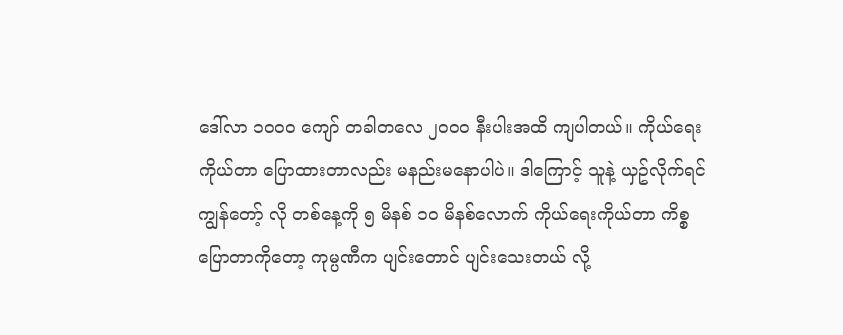ဒေါ်လာ ၁၀၀၀ ကျော် တခါတလေ ၂၀၀၀ နီးပါးအထိ ကျပါတယ်။ ကိုယ်ရေးကိုယ်တာ ပြောထားတာလည်း မနည်းမနောပါပဲ။ ဒါကြောင့် သူနဲ့ ယှဥ်လိုက်ရင် ကျွန်တော့် လို တစ်နေ့ကို ၅ မိနစ် ၁၀ မိနစ်လောက် ကိုယ်ရေးကိုယ်တာ ကိစ္စ ပြောတာကိုတော့ ကုမ္ပဏီက ပျင်းတောင် ပျင်းသေးတယ် လို့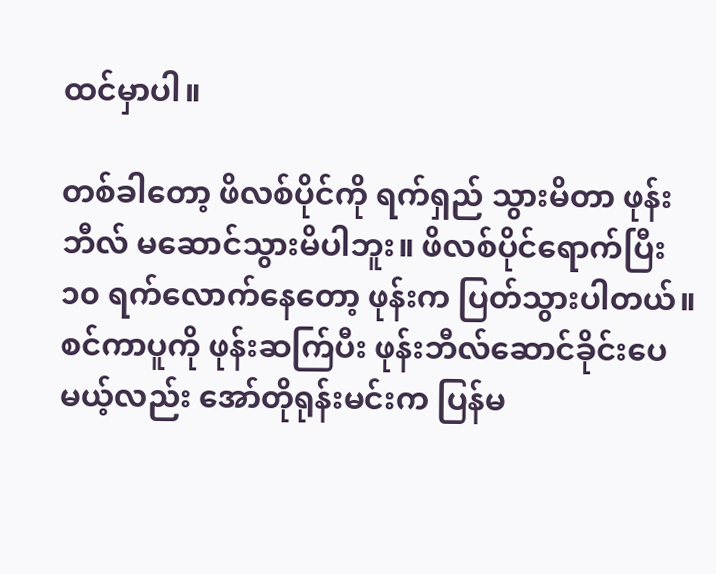ထင်မှာပါ။

တစ်ခါတော့ ဖိလစ်ပိုင်ကို ရက်ရှည် သွားမိတာ ဖုန်းဘီလ် မဆောင်သွားမိပါဘူး။ ဖိလစ်ပိုင်ရောက်ပြီး ၁၀ ရက်လောက်နေတော့ ဖုန်းက ပြတ်သွားပါတယ်။ စင်ကာပူကို ဖုန်းဆက်ြပီး ဖုန်းဘီလ်ဆောင်ခိုင်းပေမယ့်လည်း အော်တိုရုန်းမင်းက ပြန်မ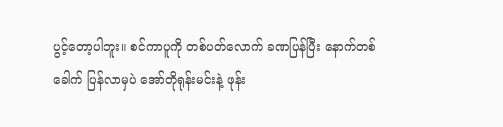ပွင့်တော့ပါဘူး။ စင်ကာပူကို တစ်ပတ်လောက် ခဏပြန်ပြီး နောက်တစ်ခေါက် ပြန်လာမှပဲ အော်တိုရုန်းမင်းနဲ့ ဖုန်း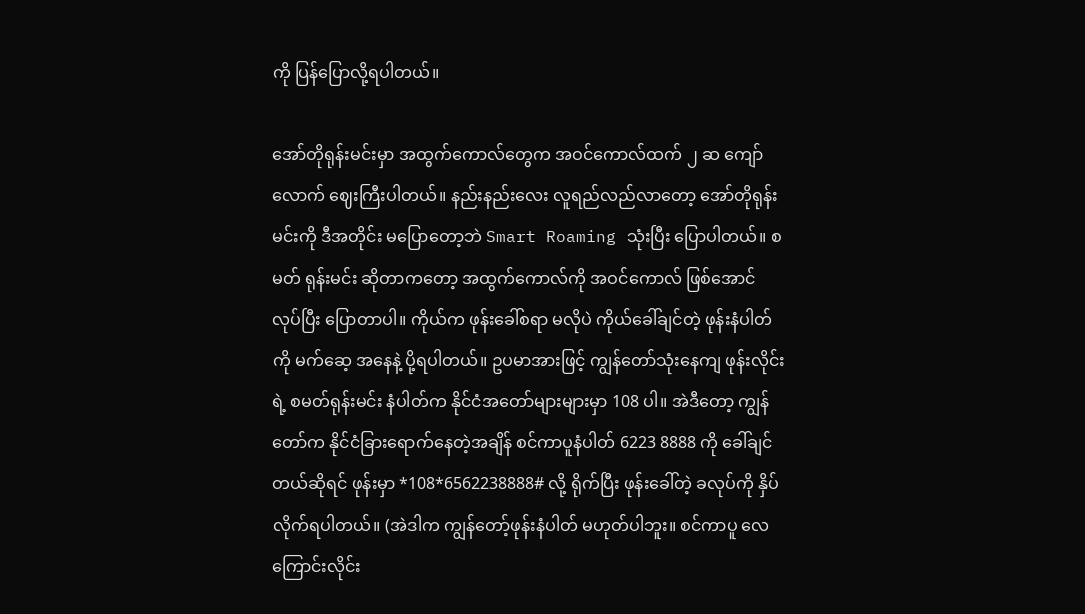ကို ပြန်ပြောလို့ရပါတယ်။

အော်တိုရုန်းမင်းမှာ အထွက်ကောလ်တွေက အဝင်ကောလ်ထက် ၂ ဆ ကျော်လောက် ဈေးကြီးပါတယ်။ နည်းနည်းလေး လူရည်လည်လာတော့ အော်တိုရုန်းမင်းကို ဒီအတိုင်း မပြောတော့ဘဲ Smart Roaming သုံးပြီး ပြောပါတယ်။ စမတ် ရုန်းမင်း ဆိုတာကတော့ အထွက်ကောလ်ကို အဝင်ကောလ် ဖြစ်အောင် လုပ်ပြီး ပြောတာပါ။ ကိုယ်က ဖုန်းခေါ်စရာ မလိုပဲ ကိုယ်ခေါ်ချင်တဲ့ ဖုန်းနံပါတ်ကို မက်ဆေ့ အနေနဲ့ ပို့ရပါတယ်။ ဥပမာအားဖြင့် ကျွန်တော်သုံးနေကျ ဖုန်းလိုင်းရဲ့ စမတ်ရုန်းမင်း နံပါတ်က နိုင်ငံအတော်များများမှာ 108 ပါ။ အဲဒီတော့ ကျွန်တော်က နိုင်ငံခြားရောက်နေတဲ့အချိန် စင်ကာပူနံပါတ် 6223 8888 ကို ခေါ်ချင်တယ်ဆိုရင် ဖုန်းမှာ *108*6562238888# လို့ ရိုက်ပြီး ဖုန်းခေါ်တဲ့ ခလုပ်ကို နှိပ်လိုက်ရပါတယ်။ (အဲဒါက ကျွန်တော့်ဖုန်းနံပါတ် မဟုတ်ပါဘူး။ စင်ကာပူ လေကြောင်းလိုင်း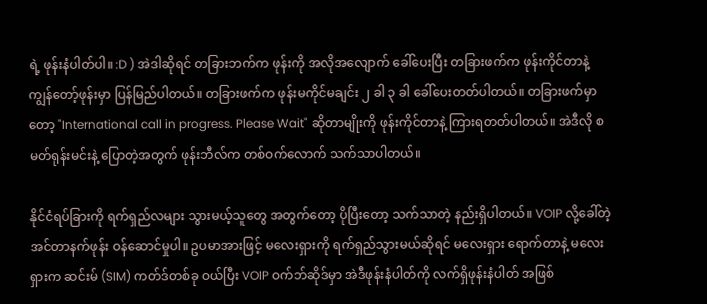ရဲ့ ဖုန်းနံပါတ်ပါ။ :D ) အဲဒါဆိုရင် တခြားဘက်က ဖုန်းကို အလိုအလျောက် ခေါ်ပေးပြီး တခြားဖက်က ဖုန်းကိုင်တာနဲ့ ကျွန်တော့်ဖုန်းမှာ ပြန်မြည်ပါတယ်။ တခြားဖက်က ဖုန်းမကိုင်မချင်း ၂ ခါ ၃ ခါ ခေါ်ပေးတတ်ပါတယ်။ တခြားဖက်မှာတော့ "International call in progress. Please Wait" ဆိုတာမျိုးကို ဖုန်းကိုင်တာနဲ့ ကြားရတတ်ပါတယ်။ အဲဒီလို စမတ်ရုန်းမင်းနဲ့ ပြောတဲ့အတွက် ဖုန်းဘီလ်က တစ်ဝက်လောက် သက်သာပါတယ်။

နိုင်ငံရပ်ခြားကို ရက်ရှည်လများ သွားမယ့်သူတွေ အတွက်တော့ ပိုပြီးတော့ သက်သာတဲ့ နည်းရှိပါတယ်။ VOIP လို့ခေါ်တဲ့ အင်တာနက်ဖုန်း ဝန်ဆောင်မှုပါ။ ဥပမာအားဖြင့် မလေးရှားကို ရက်ရှည်သွားမယ်ဆိုရင် မလေးရှား ရောက်တာနဲ့ မလေးရှားက ဆင်းမ် (SIM) ကတ်ဒ်တစ်ခု ဝယ်ပြီး VOIP ဝက်ဘ်ဆိုဒ်မှာ အဲဒီဖုန်းနံပါတ်ကို လက်ရှိဖုန်းနံပါတ် အဖြစ်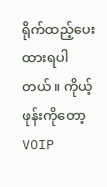ရိုက်ထည့်ပေးထားရပါတယ်။ ကိုယ့်ဖုန်းကိုတော့ VOIP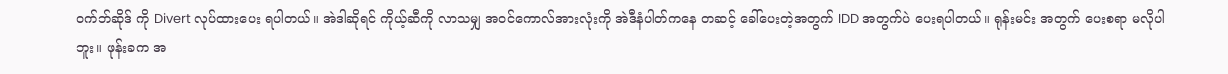ဝက်ဘ်ဆိုဒ် ကို Divert လုပ်ထားပေး ရပါတယ်။ အဲဒါဆိုရင် ကိုယ့်ဆီကို လာသမျှ အဝင်ကောလ်အားလုံးကို အဲဒီနံပါတ်ကနေ တဆင့် ခေါ်ပေးတဲ့အတွက် IDD အတွက်ပဲ ပေးရပါတယ်။ ရုန်းမင်း အတွက် ပေးစရာ မလိုပါဘူး။ ဖုန်းခက အ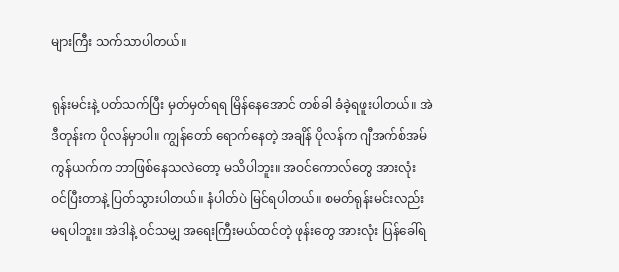များကြီး သက်သာပါတယ်။

ရုန်းမင်းနဲ့ ပတ်သက်ပြီး မှတ်မှတ်ရရ မြိန်နေအောင် တစ်ခါ ခံခဲ့ရဖူးပါတယ်။ အဲဒီတုန်းက ပိုလန်မှာပါ။ ကျွန်တော် ရောက်နေတဲ့ အချိန် ပိုလန်က ဂျီအက်စ်အမ် ကွန်ယက်က ဘာဖြစ်နေသလဲတော့ မသိပါဘူး။ အဝင်ကောလ်တွေ အားလုံး ဝင်ပြီးတာနဲ့ ပြတ်သွားပါတယ်။ နံပါတ်ပဲ မြင်ရပါတယ်။ စမတ်ရုန်းမင်းလည်း မရပါဘူး။ အဲဒါနဲ့ ဝင်သမျှ အရေးကြီးမယ်ထင်တဲ့ ဖုန်းတွေ အားလုံး ပြန်ခေါ်ရ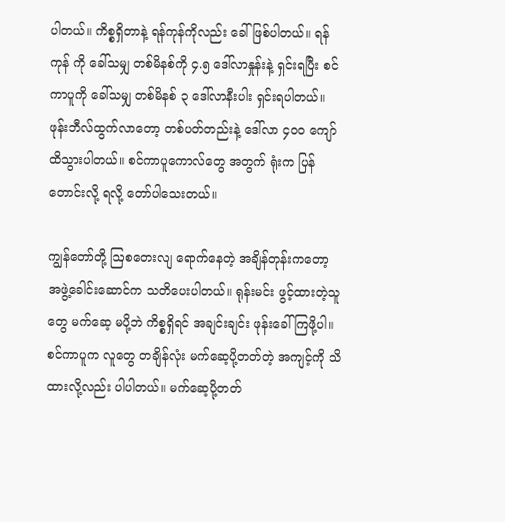ပါတယ်။ ကိစ္စရှိတာနဲ့ ရန်ကုန်ကိုလည်း ခေါ်ဖြစ်ပါတယ်။ ရန်ကုန် ကို ခေါ်သမျှ တစ်မိနစ်ကို ၄.၅ ဒေါ်လာနှုန်းနဲ့ ရှင်းရပြီး စင်ကာပူကို ခေါ်သမျှ တစ်မိနစ် ၃ ဒေါ်လာနီးပါး ရှင်းရပါတယ်။ ဖုန်းဘီလ်ထွက်လာတော့ တစ်ပတ်တည်းနဲ့ ဒေါ်လာ ၄၀၀ ကျော် ထိသွားပါတယ်။ စင်ကာပူကောလ်တွေ အတွက် ရုံးက ပြန်တောင်းလို့ ရလို့ တော်ပါသေးတယ်။

ကျွန်တော်တို့ ဩစတေးလျ ရောက်နေတဲ့ အချိန်တုန်းကတော့ အဖွဲ့ခေါင်းဆောင်က သတိပေးပါတယ်။ ရုန်းမင်း ဖွင့်ထားတဲ့သူတွေ မက်ဆေ့ မပို့ဘဲ ကိစ္စရှိရင် အချင်းချင်း ဖုန်းခေါ်ကြဖို့ပါ။ စင်ကာပူက လူတွေ တချိန်လုံး မက်ဆေ့ပို့တတ်တဲ့ အကျင့်ကို သိထားလို့လည်း ပါပါတယ်။ မက်ဆေ့ပို့တတ်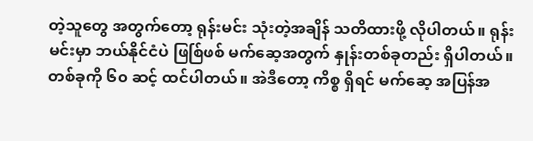တဲ့သူတွေ အတွက်တော့ ရုန်းမင်း သုံးတဲ့အချိန် သတိထားဖို့ လိုပါတယ်။ ရုန်းမင်းမှာ ဘယ်နိုင်ငံပဲ ဖြစ်ြဖစ် မက်ဆေ့အတွက် နှုန်းတစ်ခုတည်း ရှိပါတယ်။ တစ်ခုကို ၆၀ ဆင့် ထင်ပါတယ်။ အဲဒီတော့ ကိစ္စ ရှိရင် မက်ဆေ့ အပြန်အ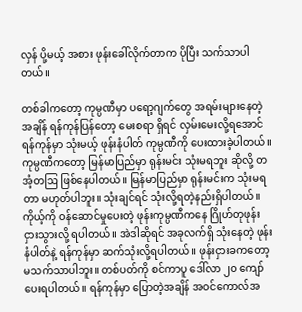လှန် ပို့မယ့် အစား ဖုန်းခေါ်လိုက်တာက ပိုပြီး သက်သာပါတယ်။

တစ်ခါကတော့ ကုမ္ပဏီမှာ ပရော့ဂျက်တွေ အရမ်းများနေတဲ့ အချိန် ရန်ကုန်ပြန်တော့ မေးစရာ ရှိရင် လှမ်းမေးလို့ရအောင် ရန်ကုန်မှာ သုံးမယ့် ဖုန်းနံပါတ် ကုမ္ပဏီကို ပေးထားခဲ့ပါတယ်။ ကုမ္ပဏီကတော့ မြန်မာပြည်မှာ ရုန်းမင်း သုံးမရဘူး ဆိုလို့ တအံ့တဩ ဖြစ်နေပါတယ်။ မြန်မာပြည်မှာ ရုန်းမင်းက သုံးမရတာ မဟုတ်ပါဘူး။ သုံးချင်ရင် သုံးလို့ရတဲ့နည်းရှိပါတယ်။ ကိုယ့်ကို ဝန်ဆောင်မှုပေးတဲ့ ဖုန်းကုမ္ပဏီကနေ ဂြိုဟ်တုဖုန်း ငှားသွားလို့ ရပါတယ်။ အဲဒါဆိုရင် အခုလက်ရှိ သုံးနေတဲ့ ဖုန်းနံပါတ်နဲ့ ရန်ကုန်မှာ ဆက်သုံးလို့ရပါတယ်။ ဖုန်းငှားခကတော့ မသက်သာပါဘူး။ တစ်ပတ်ကို စင်ကာပူ ဒေါ်လာ ၂၀ ကျော် ပေးရပါတယ်။ ရန်ကုန်မှာ ပြောတဲ့အချိန် အဝင်ကောလ်အ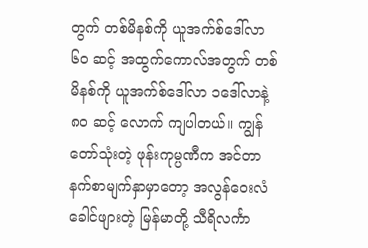တွက် တစ်မိနစ်ကို ယူအက်စ်ဒေါ်လာ ၆၀ ဆင့် အထွက်ကောလ်အတွက် တစ်မိနစ်ကို ယူအက်စ်ဒေါ်လာ ၁ဒေါ်လာနဲ့ ၈၀ ဆင့် လောက် ကျပါတယ်။ ကျွန်တော်သုံးတဲ့ ဖုန်းကုမ္ပဏီက အင်တာနက်စာမျက်နှာမှာတော့ အလွန်ဝေးလံခေါင်ဖျားတဲ့ မြန်မာတို့ သီရိလင်္ကာ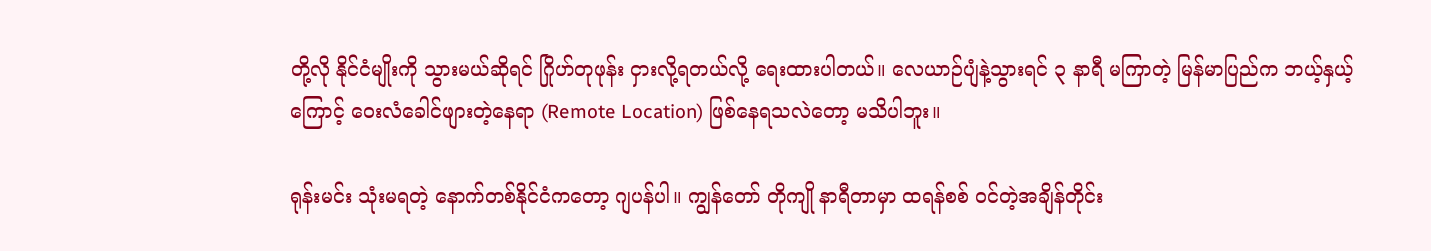တို့လို နိုင်ငံမျိုးကို သွားမယ်ဆိုရင် ဂြိုဟ်တုဖုန်း ငှားလို့ရတယ်လို့ ရေးထားပါတယ်။ လေယာဉ်ပျံနဲ့သွားရင် ၃ နာရီ မကြာတဲ့ မြန်မာပြည်က ဘယ့်နှယ့်ကြောင့် ဝေးလံခေါင်ဖျားတဲ့နေရာ (Remote Location) ဖြစ်နေရသလဲတော့ မသိပါဘူး။

ရုန်းမင်း သုံးမရတဲ့ နောက်တစ်နိုင်ငံကတော့ ဂျပန်ပါ။ ကျွန်တော် တိုကျို နာရီတာမှာ ထရန်စစ် ဝင်တဲ့အချိန်တိုင်း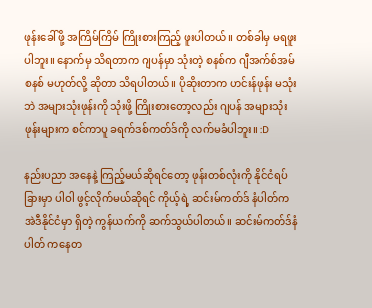ဖုန်းခေါ်ဖို့ အကြိမ်ကြိမ် ကြိုးစားကြည့် ဖူးပါတယ်။ တစ်ခါမှ မရဖူး ပါဘူး။ နောက်မှ သိရတာက ဂျပန်မှာ သုံးတဲ့ စနစ်က ဂျီအက်စ်အမ် စနစ် မဟုတ်လို့ ဆိုတာ သိရပါတယ်။ ပိုဆိုးတာက ဟင်းန်ဖုန်း မသုံးဘဲ အများသုံးဖုန်းကို သုံးဖို့ ကြိုးစားတော့လည်း ဂျပန် အများသုံးဖုန်းများက စင်ကာပူ ခရက်ဒစ်ကတ်ဒ်ကို လက်မခံပါဘူး။ :D

နည်းပညာ အနေနဲ့ ကြည့်မယ်ဆိုရင်တော့ ဖုန်းတစ်လုံးကို နိုင်ငံရပ်ခြားမှာ ပါဝါ ဖွင့်လိုက်မယ်ဆိုရင် ကိုယ့်ရဲ့ ဆင်းမ်ကတ်ဒ် နံပါတ်က အဲဒီနိုင်ငံမှာ ရှိတဲ့ ကွန်ယက်ကို ဆက်သွယ်ပါတယ်။ ဆင်းမ်ကတ်ဒ်နံပါတ် ကနေတ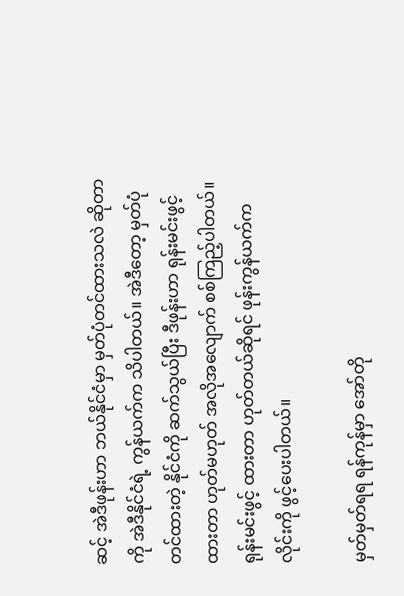ဆင့် အဲဒီဖုန်းဟာ ဘယ်နိုင်ငံမှာ မှတ်ပုံတင်ထားသလဲ ဆိုတာကို အဲဒီနိုင်ငံရဲ့ ကွန်ယက်က သိပါတယ်။ အဲဒီတော့ မှတ်ပုံတင်ထားတဲ့ နိုင်ငံကို ဆက်သွယ်ပြီး ဒီဖုန်းဟာ ရုန်းမင်းဖွင့်ထားတာ ဟုတ်မဟုတ် အလိုအလျောက် စစ်ကြည့်ပါတယ်။ ရုန်းမင်းဖွင့် ထားတာ ဟုတ်တယ်ဆိုရင် ဖုန်းကွန်ယက်က လိုင်းကို ဖွင့်ပေးပါတယ်။

မှတ်မှတ်ရရ ရန်ကုန်မှာ အော်တို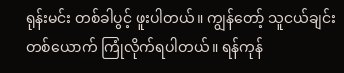ရုန်းမင်း တစ်ခါပွင့် ဖူးပါတယ်။ ကျွန်တော့် သူငယ်ချင်း တစ်ယောက် ကြုံလိုက်ရပါတယ်။ ရန်ကုန်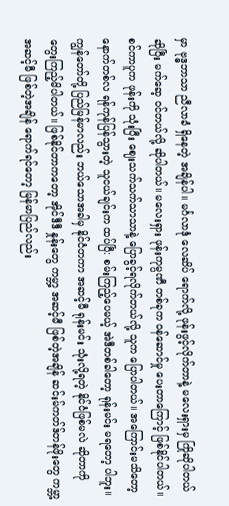မှာ ဗုဒ္ဓဘာသာ ညီလာခံ ရှိနေတဲ့ အချိန်ပါ။ မင်္ဂလာဒုံ လေဆိပ် ရောက်လို့ ဖုန်းဖွင့်လိုက်တာနဲ့ မလေးရှားမှ ကြိုဆိုပါတယ် ဆိုပြီး မက်ဆေ့ ဝင်တယ်လို့ ဆိုပါတယ်။ မလေးရှား ဖုန်းကုမ္ပဏီ တစ်ခုက ဝန်ဆောင်မှု ပေးတာကြောင့် ဖြစ်နိုင်ပါတယ်။ စင်ကာပူက ဖုန်းကို သုံးပြီး ဈေးသက်သက်သာသာနဲ့ ပြောခွင့်ရလိုက်တယ်လို့ သူက ပြောပါတယ်။ အကြောင်းမသိတော့ နောက်တစ်လ ရန်ကုန်ပြန်သွားတဲ့ သူငယ်ချင်းက ထပ်ပြီ: စမ်းကြည့်ပေမယ့် အဲဒီတစ်ခါတော့ ရုန်းမင်း မရတော့ ပါဘူး။ ကျွန်တော်တို့ ပြည်မြန်မာလည်း ဘယ်သောအခါမှ နိုင်ငံတကာ အဆင့်မီ ရုန်းမင်း သုံးလို့ရတဲ့ နိုင်ငံဖြစ်မလဲ ဆိုတာကို တွေးကြည့်မိပါတယ်။ ဖြစ်နိုင်တာကတော့ အိုင်ဒီဒီ နှုန်းတွေ ကမ္ဘာ့ အဆင့်မီ ဖြစ်တဲ့အချိန် ဆင်းမ်ကတ်ဒ်တန်ဖိုးတွေ ကမ္ဘာ့ အဆင့်မီ ဖြစ်တဲ့အချိန် ရောက်ရင်တော့ မြန်မာပြည်လည်း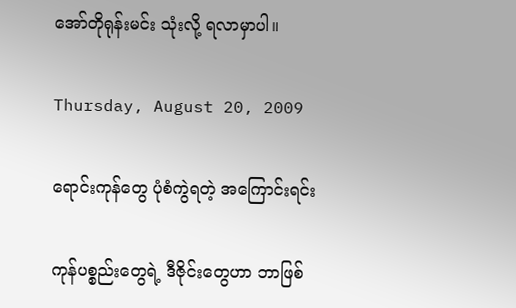အော်တိုရုန်းမင်း သုံးလို့ ရလာမှာပါ။

Thursday, August 20, 2009

ရောင်းကုန်တွေ ပုံစံကွဲရတဲ့ အကြောင်းရင်း

ကုန်ပစ္စည်းတွေရဲ့ ဒီဇိုင်းတွေဟာ ဘာဖြစ်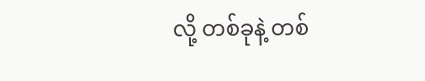လို့ တစ်ခုနဲ့ တစ်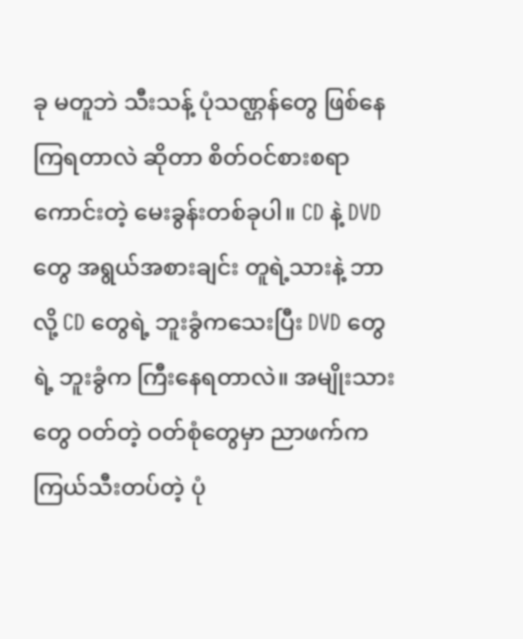ခု မတူဘဲ သီးသန့် ပုံသဏ္ဌန်တွေ ဖြစ်နေကြရတာလဲ ဆိုတာ စိတ်ဝင်စားစရာ ကောင်းတဲ့ မေးခွန်းတစ်ခုပါ။ CD နဲ့ DVD တွေ အရွယ်အစားချင်း တူရဲ့သားနဲ့ ဘာလို့ CD တွေရဲ့ ဘူးခွံကသေးပြီး DVD တွေ ရဲ့ ဘူးခွံက ကြီးနေရတာလဲ။ အမျိုးသားတွေ ဝတ်တဲ့ ဝတ်စုံတွေမှာ ညာဖက်က ကြယ်သီးတပ်တဲ့ ပုံ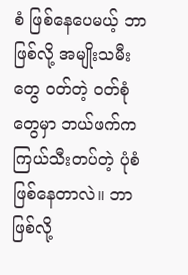စံ ဖြစ်နေပေမယ့် ဘာဖြစ်လို့ အမျိုးသမီးတွေ ဝတ်တဲ့ ဝတ်စုံတွေမှာ ဘယ်ဖက်က ကြယ်သီးတပ်တဲ့ ပုံစံ ဖြစ်နေတာလဲ။ ဘာဖြစ်လို့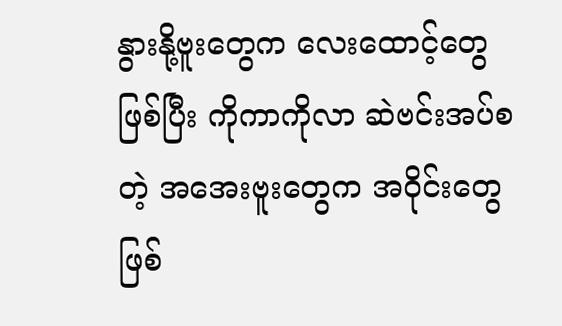နွားနို့ဗူးတွေက လေးထောင့်တွေ ဖြစ်ပြီး ကိုကာကိုလာ ဆဲဗင်းအပ်စတဲ့ အအေးဗူးတွေက အဝိုင်းတွေ ဖြစ်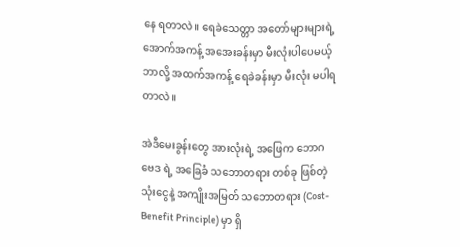နေ ရတာလဲ။ ရေခဲသေတ္တာ အတော်များများရဲ့ အောက်အကန့် အအေးခန်းမှာ မီးလုံးပါပေမယ့် ဘာလို့ အထက်အကန့် ရေခဲခန်းမှာ မီးလုံး မပါရတာလဲ။

အဲဒီမေးခွန်းတွေ အားလုံးရဲ့ အဖြေက ဘောဂဗေဒ ရဲ့ အခြေခံ သဘောတရား တစ်ခု ဖြစ်တဲ့ သုံးငွေနဲ့ အကျိုးအမြတ် သဘောတရား (Cost-Benefit Principle) မှာ ရှိ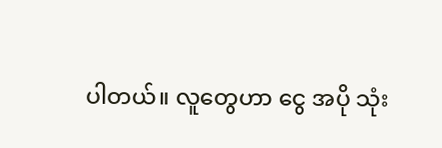ပါတယ်။ လူတွေဟာ ငွေ အပို သုံး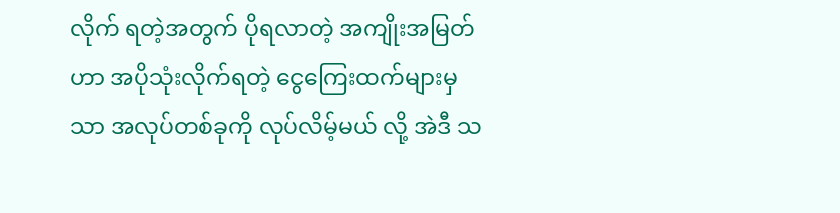လိုက် ရတဲ့အတွက် ပိုရလာတဲ့ အကျိုးအမြတ်ဟာ အပိုသုံးလိုက်ရတဲ့ ငွေကြေးထက်များမှသာ အလုပ်တစ်ခုကို လုပ်လိမ့်မယ် လို့ အဲဒီ သ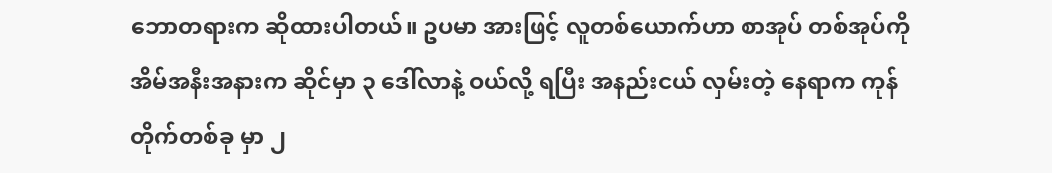ဘောတရားက ဆိုထားပါတယ်။ ဥပမာ အားဖြင့် လူတစ်ယောက်ဟာ စာအုပ် တစ်အုပ်ကို အိမ်အနီးအနားက ဆိုင်မှာ ၃ ဒေါ်လာနဲ့ ဝယ်လို့ ရပြီး အနည်းငယ် လှမ်းတဲ့ နေရာက ကုန်တိုက်တစ်ခု မှာ ၂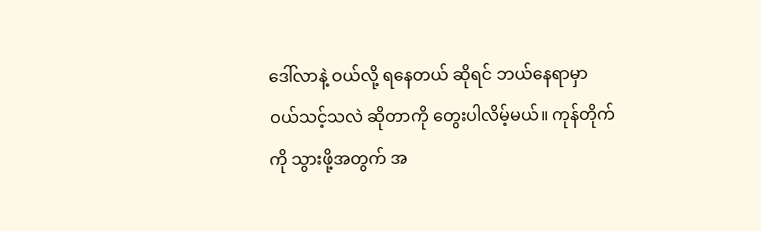ဒေါ်လာနဲ့ ဝယ်လို့ ရနေတယ် ဆိုရင် ဘယ်နေရာမှာ ဝယ်သင့်သလဲ ဆိုတာကို တွေးပါလိမ့်မယ်။ ကုန်တိုက်ကို သွားဖို့အတွက် အ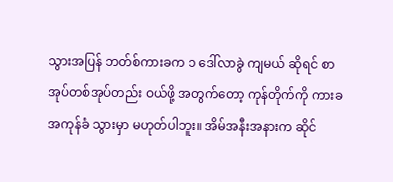သွားအပြန် ဘတ်စ်ကားခက ၁ ဒေါ်လာခွဲ ကျမယ် ဆိုရင် စာအုပ်တစ်အုပ်တည်း ဝယ်ဖို့ အတွက်တော့ ကုန်တိုက်ကို ကားခ အကုန်ခံ သွားမှာ မဟုတ်ပါဘူး။ အိမ်အနီးအနားက ဆိုင်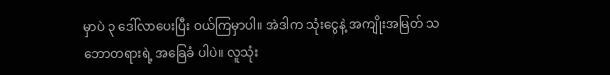မှာပဲ ၃ ဒေါ်လာပေးပြီး ဝယ်ကြမှာပါ။ အဲဒါက သုံးငွေနဲ့ အကျိုးအမြတ် သဘောတရားရဲ့ အခြေခံ ပါပဲ။ လူသုံး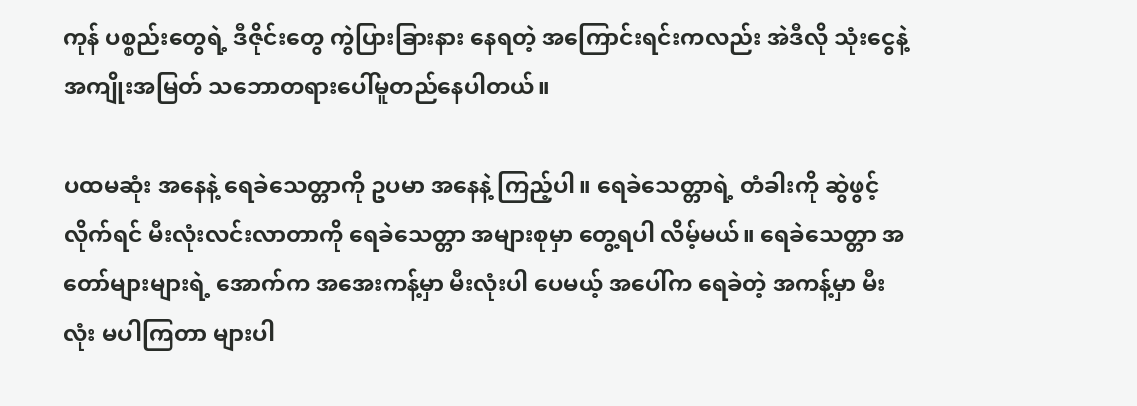ကုန် ပစ္စည်းတွေရဲ့ ဒီဇိုင်းတွေ ကွဲပြားခြားနား နေရတဲ့ အကြောင်းရင်းကလည်း အဲဒီလို သုံးငွေနဲ့ အကျိုးအမြတ် သဘောတရားပေါ်မူတည်နေပါတယ်။

ပထမဆုံး အနေနဲ့ ရေခဲသေတ္တာကို ဥပမာ အနေနဲ့ ကြည့်ပါ။ ရေခဲသေတ္တာရဲ့ တံခါးကို ဆွဲဖွင့်လိုက်ရင် မီးလုံးလင်းလာတာကို ရေခဲသေတ္တာ အများစုမှာ တွေ့ရပါ လိမ့်မယ်။ ရေခဲသေတ္တာ အတော်များများရဲ့ အောက်က အအေးကန့်မှာ မီးလုံးပါ ပေမယ့် အပေါ်က ရေခဲတဲ့ အကန့်မှာ မီးလုံး မပါကြတာ များပါ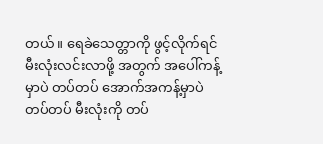တယ်။ ရေခဲသေတ္တာကို ဖွင့်လိုက်ရင် မီးလုံးလင်းလာဖို့ အတွက် အပေါ်ကန့်မှာပဲ တပ်တပ် အောက်အကန့်မှာပဲ တပ်တပ် မီးလုံးကို တပ်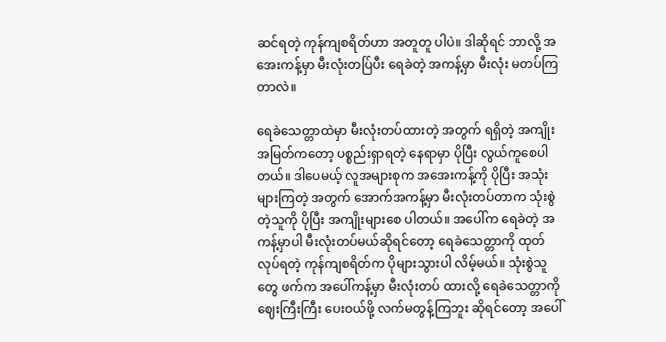ဆင်ရတဲ့ ကုန်ကျစရိတ်ဟာ အတူတူ ပါပဲ။ ဒါဆိုရင် ဘာလို့ အအေးကန့်မှာ မီးလုံးတပ်ြပီး ရေခဲတဲ့ အကန့်မှာ မီးလုံး မတပ်ကြတာလဲ။

ရေခဲသေတ္တာထဲမှာ မီးလုံးတပ်ထားတဲ့ အတွက် ရရှိတဲ့ အကျိုး အမြတ်ကတော့ ပစ္စည်းရှာရတဲ့ နေရာမှာ ပိုပြီး လွယ်ကူစေပါတယ်။ ဒါပေမယ့် လူအများစုက အအေးကန့်ကို ပိုပြီး အသုံးများကြတဲ့ အတွက် အောက်အကန့်မှာ မီးလုံးတပ်တာက သုံးစွဲတဲ့သူကို ပိုပြီး အကျိုးများစေ ပါတယ်။ အပေါ်က ရေခဲတဲ့ အကန့်မှာပါ မီးလုံးတပ်မယ်ဆိုရင်တော့ ရေခဲသေတ္တာကို ထုတ်လုပ်ရတဲ့ ကုန်ကျစရိတ်က ပိုများသွားပါ လိမ့်မယ်။ သုံးစွဲသူတွေ ဖက်က အပေါ်ကန့်မှာ မီးလုံးတပ် ထားလို့ ရေခဲသေတ္တာကို ဈေးကြီးကြီး ပေးဝယ်ဖို့ လက်မတွန့်ကြဘူး ဆိုရင်တော့ အပေါ်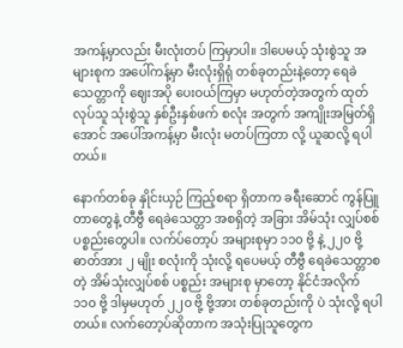အကန့်မှာလည်း မီးလုံးတပ် ကြမှာပါ။ ဒါပေမယ့် သုံးစွဲသူ အများစုက အပေါ်ကန့်မှာ မီးလုံးရှိရုံ တစ်ခုတည်းနဲ့တော့ ရေခဲသေတ္တာကို ဈေးအပို ပေးဝယ်ကြမှာ မဟုတ်တဲ့အတွက် ထုတ်လုပ်သူ သုံးစွဲသူ နှစ်ဦးနှစ်ဖက် စလုံး အတွက် အကျိုးအမြတ်ရှိအောင် အပေါ်အကန့်မှာ မီးလုံး မတပ်ကြတာ လို့ ယူဆလို့ ရပါတယ်။

နောက်တစ်ခု နှိုင်းယှဉ် ကြည့်စရာ ရှိတာက ခရီးဆောင် ကွန်ပြူတာတွေနဲ့ တီဗွီ ရေခဲသေတ္တာ အစရှိတဲ့ အခြား အိမ်သုံး လျှပ်စစ် ပစ္စည်းတွေပါ။ လက်ပ်တော့ပ် အများစုမှာ ၁၁၀ ဗို့ နဲ့ ၂၂၀ ဗို့ ဓာတ်အား ၂ မျိုး စလုံးကို သုံးလို့ ရပေမယ့် တီဗွီ ရေခဲသေတ္တာစတဲ့ အိမ်သုံးလျှပ်စစ် ပစ္စည်း အများစု မှာတော့ နိုင်ငံအလိုက် ၁၁၀ ဗို့ ဒါမှမဟုတ် ၂၂၀ ဗို့ ဗို့အား တစ်ခုတည်းကို ပဲ သုံးလို့ ရပါတယ်။ လက်တော့ပ်ဆိုတာက အသုံးပြုသူတွေက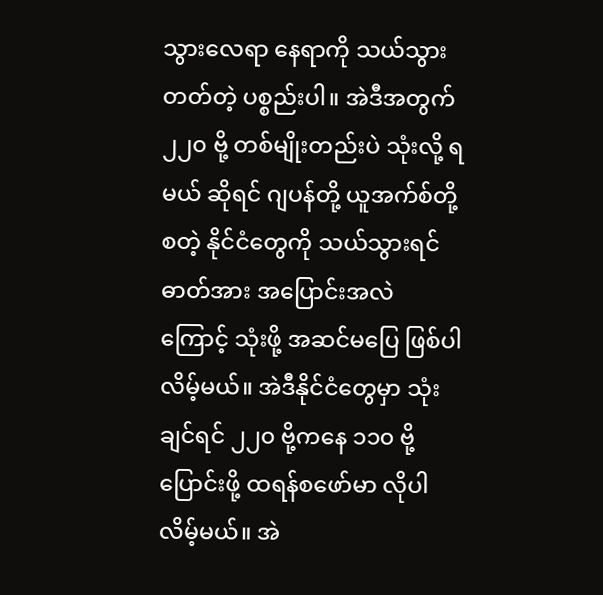သွားလေရာ နေရာကို သယ်သွားတတ်တဲ့ ပစ္စည်းပါ။ အဲဒီအတွက် ၂၂၀ ဗို့ တစ်မျိုးတည်းပဲ သုံးလို့ ရမယ် ဆိုရင် ဂျပန်တို့ ယူအက်စ်တို့ စတဲ့ နိုင်ငံတွေကို သယ်သွားရင် ဓာတ်အား အပြောင်းအလဲ ကြောင့် သုံးဖို့ အဆင်မပြေ ဖြစ်ပါလိမ့်မယ်။ အဲဒီနိုင်ငံတွေမှာ သုံးချင်ရင် ၂၂၀ ဗို့ကနေ ၁၁၀ ဗို့ ပြောင်းဖို့ ထရန်စဖော်မာ လိုပါလိမ့်မယ်။ အဲ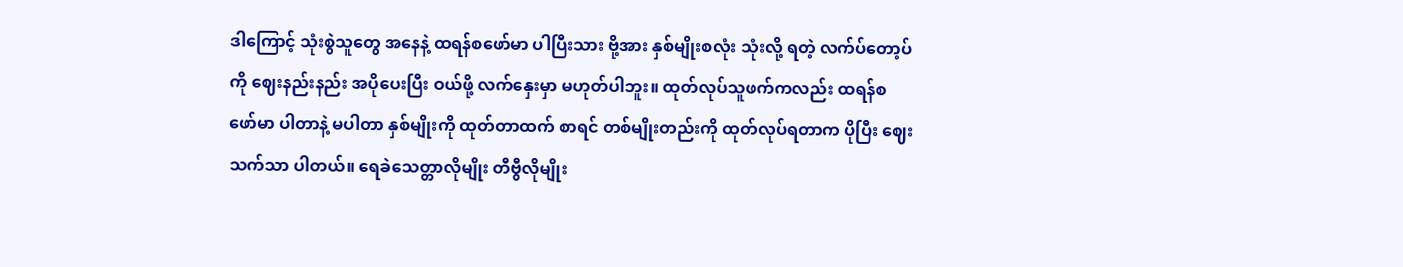ဒါကြောင့် သုံးစွဲသူတွေ အနေနဲ့ ထရန်စဖော်မာ ပါပြီးသား ဗို့အား နှစ်မျိုးစလုံး သုံးလို့ ရတဲ့ လက်ပ်တော့ပ်ကို ဈေးနည်းနည်း အပိုပေးပြီး ဝယ်ဖို့ လက်နှေးမှာ မဟုတ်ပါဘူး။ ထုတ်လုပ်သူဖက်ကလည်း ထရန်စဖော်မာ ပါတာနဲ့ မပါတာ နှစ်မျိုးကို ထုတ်တာထက် စာရင် တစ်မျိုးတည်းကို ထုတ်လုပ်ရတာက ပိုပြီး ဈေးသက်သာ ပါတယ်။ ရေခဲသေတ္တာလိုမျိုး တီဗွီလိုမျိုး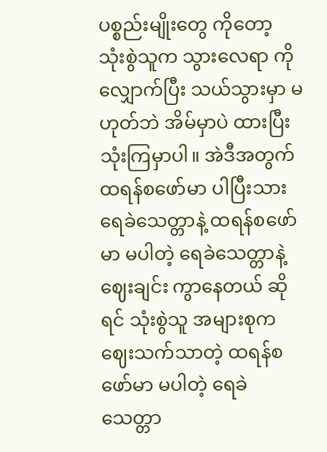ပစ္စည်းမျိုးတွေ ကိုတော့ သုံးစွဲသူက သွားလေရာ ကို လျှောက်ပြီး သယ်သွားမှာ မဟုတ်ဘဲ အိမ်မှာပဲ ထားပြီး သုံးကြမှာပါ။ အဲဒီအတွက် ထရန်စဖော်မာ ပါပြီးသား ရေခဲသေတ္တာနဲ့ ထရန်စဖော်မာ မပါတဲ့ ရေခဲသေတ္တာနဲ့ ဈေးချင်း ကွာနေတယ် ဆိုရင် သုံးစွဲသူ အများစုက ဈေးသက်သာတဲ့ ထရန်စဖော်မာ မပါတဲ့ ရေခဲသေတ္တာ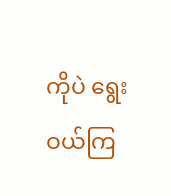ကိုပဲ ရွေးဝယ်ကြ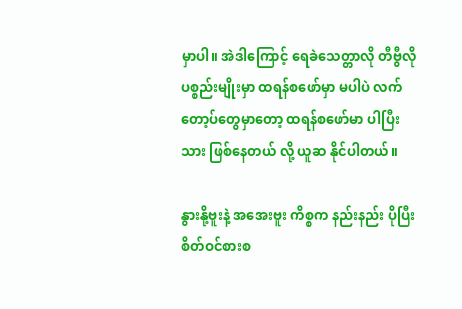မှာပါ။ အဲဒါကြောင့် ရေခဲသေတ္တာလို တီဗွီလို ပစ္စည်းမျိုးမှာ ထရန်စဖော်မှာ မပါပဲ လက်တော့ပ်တွေမှာတော့ ထရန်စဖော်မာ ပါပြီးသား ဖြစ်နေတယ် လို့ ယူဆ နိုင်ပါတယ်။

နွားနို့ဗူးနဲ့ အအေးဗူး ကိစ္စက နည်းနည်း ပိုပြီး စိတ်ဝင်စားစ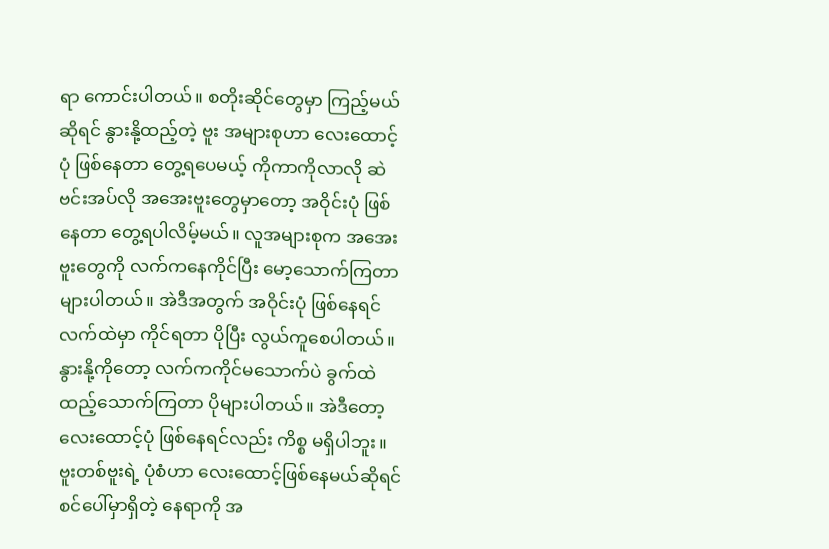ရာ ကောင်းပါတယ်။ စတိုးဆိုင်တွေမှာ ကြည့်မယ်ဆိုရင် နွားနို့ထည့်တဲ့ ဗူး အများစုဟာ လေးထောင့်ပုံ ဖြစ်နေတာ တွေ့ရပေမယ့် ကိုကာကိုလာလို ဆဲဗင်းအပ်လို အအေးဗူးတွေမှာတော့ အဝိုင်းပုံ ဖြစ်နေတာ တွေ့ရပါလိမ့်မယ်။ လူအများစုက အအေးဗူးတွေကို လက်ကနေကိုင်ပြီး မော့သောက်ကြတာ များပါတယ်။ အဲဒီအတွက် အဝိုင်းပုံ ဖြစ်နေရင် လက်ထဲမှာ ကိုင်ရတာ ပိုပြီး လွယ်ကူစေပါတယ်။ နွားနို့ကိုတော့ လက်ကကိုင်မသောက်ပဲ ခွက်ထဲ ထည့်သောက်ကြတာ ပိုများပါတယ်။ အဲဒီတော့ လေးထောင့်ပုံ ဖြစ်နေရင်လည်း ကိစ္စ မရှိပါဘူး။ ဗူးတစ်ဗူးရဲ့ ပုံစံဟာ လေးထောင့်ဖြစ်နေမယ်ဆိုရင် စင်ပေါ်မှာရှိတဲ့ နေရာကို အ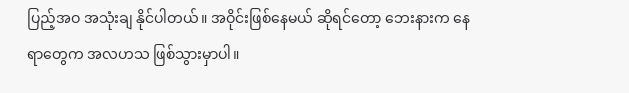ပြည့်အဝ အသုံးချ နိုင်ပါတယ်။ အဝိုင်းဖြစ်နေမယ် ဆိုရင်တော့ ဘေးနားက နေရာတွေက အလဟသ ဖြစ်သွားမှာပါ။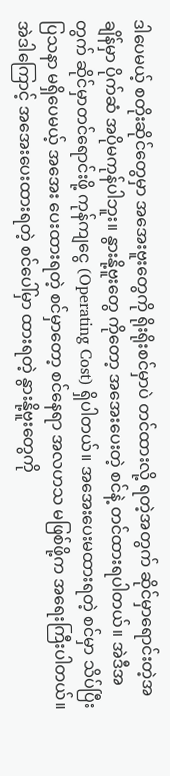ဒါပေမယ့် စတိုးဆိုင်တွေမှာ အအေးဗူးတွေကို ရိုးရိုးစင်မှာပဲ တင်ထားလို့ ရတဲ့အတွက် ဆိုင်မှာရောင်းတဲ့အချိန်မှာ ပိုက်ဆံ အပိုမကုန်ပါဘူး။ နွားနို့ဗူးတွေ ကိုတော့ အအေးပေးတဲ့ စင်နဲ့ တင်ထားရပါတယ်။ အဲဒီအတွက် ဆိုင်မှာတင်ရောင်းဖို့ ကုန်ကျငွေ (Operating Cost) ရှိပါတယ်။ အအေးပေးမထားရတဲ့ စင်မှာ သိပ်ပြီး ပြသနာ မရှိပေမယ့် အအေး ပေးထားရတဲ့ စင်မှာတော့ စင်နေရာ အလဟသ မဖြစ်ဖို့က အရေးကြီးပါတယ်။ အဲဒါကြောင့် အအေးပေးထားရတဲ့ စင်ပေါ်မှာ ထားရတဲ့ နွားနို့ဗူးတွေကို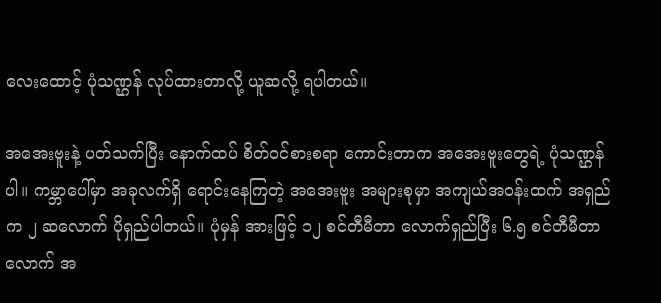လေးထောင့် ပုံသဏ္ဌန် လုပ်ထားတာလို့ ယူဆလို့ ရပါတယ်။

အအေးဗူးနဲ့ ပတ်သက်ပြီး နောက်ထပ် စိတ်ဝင်စားစရာ ကောင်းတာက အအေးဗူးတွေရဲ့ ပုံသဏ္ဌန်ပါ။ ကမ္ဘာပေါ်မှာ အခုလက်ရှိ ရောင်းနေကြတဲ့ အအေးဗူး အများစုမှာ အကျယ်အဝန်းထက် အရှည်က ၂ ဆလောက် ပိုရှည်ပါတယ်။ ပုံမှန် အားဖြင့် ၁၂ စင်တီမီတာ လောက်ရှည်ပြီး ၆.၅ စင်တီမီတာလောက် အ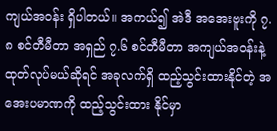ကျယ်အဝန်း ရှိပါတယ်။ အကယ်၍ အဲဒီ အအေးဗူးကို ၇.၈ စင်တီမီတာ အရှည် ၇.၆ စင်တီမီတာ အကျယ်အဝန်းနဲ့ ထုတ်လုပ်မယ်ဆိုရင် အခုလက်ရှိ ထည့်သွင်းထားနိုင်တဲ့ အအေးပမာဏကို ထည့်သွင်းထား နိုင်မှာ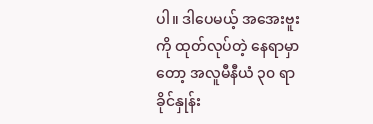ပါ။ ဒါပေမယ့် အအေးဗူးကို ထုတ်လုပ်တဲ့ နေရာမှာတော့ အလူမီနီယံ ၃၀ ရာခိုင်နှုန်း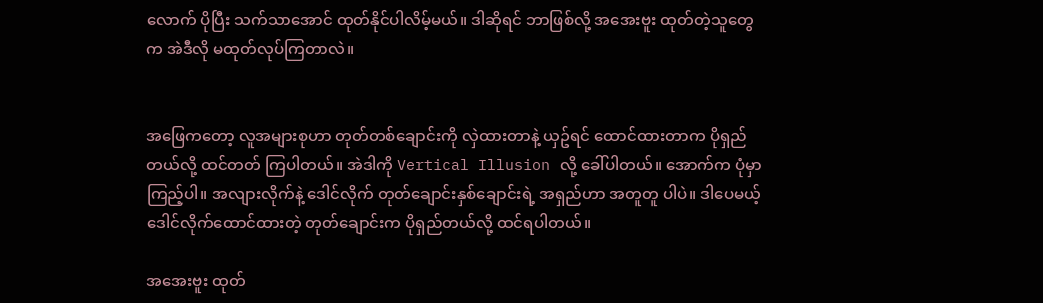လောက် ပိုပြီး သက်သာအောင် ထုတ်နိုင်ပါလိမ့်မယ်။ ဒါဆိုရင် ဘာဖြစ်လို့ အအေးဗူး ထုတ်တဲ့သူတွေက အဲဒီလို မထုတ်လုပ်ကြတာလဲ။


အဖြေကတော့ လူအများစုဟာ တုတ်တစ်ချောင်းကို လှဲထားတာနဲ့ ယှဥ်ရင် ထောင်ထားတာက ပိုရှည်တယ်လို့ ထင်တတ် ကြပါတယ်။ အဲဒါကို Vertical Illusion လို့ ခေါ်ပါတယ်။ အောက်က ပုံမှာ ကြည့်ပါ။ အလျားလိုက်နဲ့ ဒေါင်လိုက် တုတ်ချောင်းနှစ်ချောင်းရဲ့ အရှည်ဟာ အတူတူ ပါပဲ။ ဒါပေမယ့် ဒေါင်လိုက်ထောင်ထားတဲ့ တုတ်ချောင်းက ပိုရှည်တယ်လို့ ထင်ရပါတယ်။

အအေးဗူး ထုတ်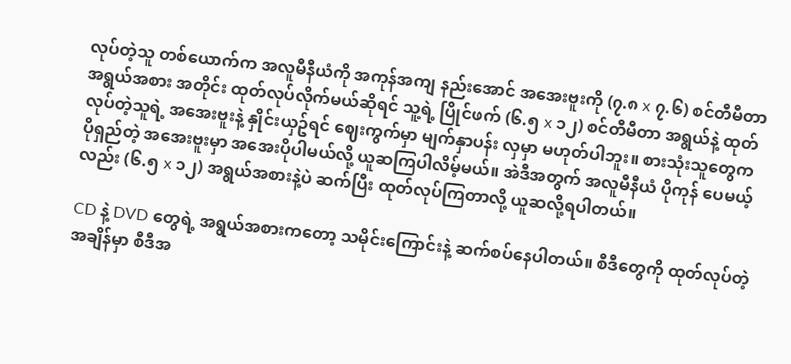လုပ်တဲ့သူ တစ်ယောက်က အလူမီနီယံကို အကုန်အကျ နည်းအောင် အအေးဗူးကို (၇.၈ x ၇.၆) စင်တီမီတာ အရွယ်အစား အတိုင်း ထုတ်လုပ်လိုက်မယ်ဆိုရင် သူ့ရဲ့ ပြိုင်ဖက် (၆.၅ x ၁၂) စင်တီမီတာ အရွယ်နဲ့ ထုတ်လုပ်တဲ့သူရဲ့ အအေးဗူးနဲ့ နှိုင်းယှဥ်ရင် ဈေးကွက်မှာ မျက်နှာပန်း လှမှာ မဟုတ်ပါဘူး။ စားသုံးသူတွေက ပိုရှည်တဲ့ အအေးဗူးမှာ အအေးပိုပါမယ်လို့ ယူဆကြပါလိမ့်မယ်။ အဲဒီအတွက် အလူမီနီယံ ပိုကုန် ပေမယ့်လည်း (၆.၅ x ၁၂) အရွယ်အစားနဲ့ပဲ ဆက်ပြီး ထုတ်လုပ်ကြတာလို့ ယူဆလို့ရပါတယ်။

CD နဲ့ DVD တွေရဲ့ အရွယ်အစားကတော့ သမိုင်းကြောင်းနဲ့ ဆက်စပ်နေပါတယ်။ စီဒီတွေကို ထုတ်လုပ်တဲ့ အချိန်မှာ စီဒီအ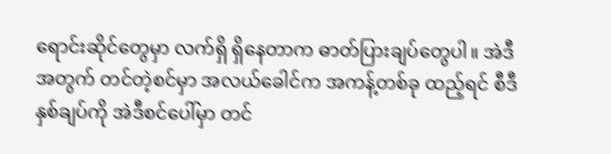ရောင်းဆိုင်တွေမှာ လက်ရှိ ရှိနေတာက ဓာတ်ပြားချပ်တွေပါ။ အဲဒီအတွက် တင်တဲ့စင်မှာ အလယ်ခေါင်က အကန့်တစ်ခု ထည့်ရင် စီဒီနှစ်ချပ်ကို အဲဒီစင်ပေါ်မှာ တင်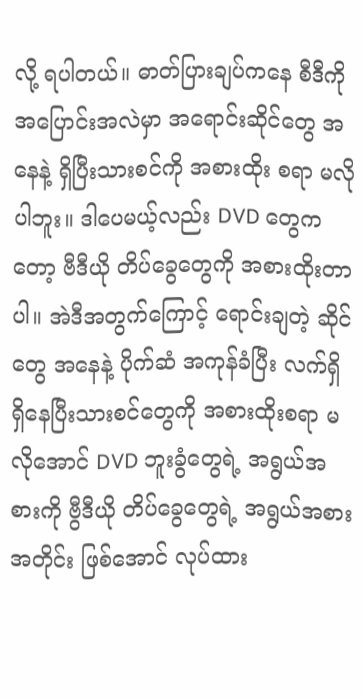လို့ ရပါတယ်။ ဓာတ်ပြားချပ်ကနေ စီဒီကို အပြောင်းအလဲမှာ အရောင်းဆိုင်တွေ အနေနဲ့ ရှိပြီးသားစင်ကို အစားထိုး စရာ မလိုပါဘူး။ ဒါပေမယ့်လည်း DVD တွေကတော့ ဗီဒီယို တိပ်ခွေတွေကို အစားထိုးတာပါ။ အဲဒီအတွက်ကြောင့် ရောင်းချတဲ့ ဆိုင်တွေ အနေနဲ့ ပိုက်ဆံ အကုန်ခံပြီး လက်ရှိ ရှိနေပြီးသားစင်တွေကို အစားထိုးစရာ မလိုအောင် DVD ဘူးခွံတွေရဲ့ အရွယ်အစားကို ဗွီဒီယို တိပ်ခွေတွေရဲ့ အရွယ်အစား အတိုင်း ဖြစ်အောင် လုပ်ထား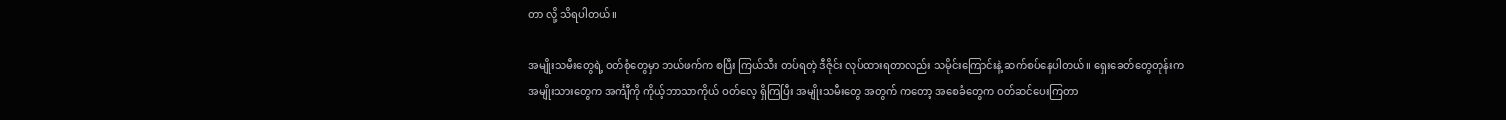တာ လို့ သိရပါတယ်။

အမျိုးသမီးတွေရဲ့ ဝတ်စုံတွေမှာ ဘယ်ဖက်က စပြီး ကြယ်သီး တပ်ရတဲ့ ဒီဇိုင်း လုပ်ထားရတာလည်း သမိုင်းကြောင်းနဲ့ ဆက်စပ်နေပါတယ်။ ရှေးခေတ်တွေတုန်းက အမျိုးသားတွေက အင်္ကျီကို ကိုယ့်ဘာသာကိုယ် ဝတ်လေ့ ရှိကြပြီး အမျိုးသမီးတွေ အတွက် ကတော့ အစေခံတွေက ဝတ်ဆင်ပေးကြတာ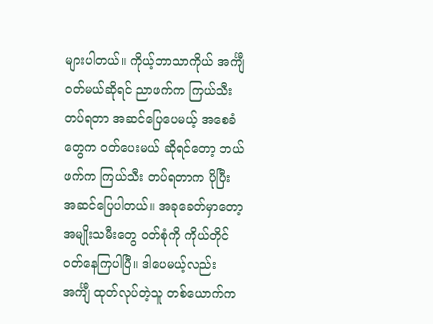များပါတယ်။ ကိုယ့်ဘာသာကိုယ် အင်္ကျီ ဝတ်မယ်ဆိုရင် ညာဖက်က ကြယ်သီး တပ်ရတာ အဆင်ပြေပေမယ့် အစေခံတွေက ဝတ်ပေးမယ် ဆိုရင်တော့ ဘယ်ဖက်က ကြယ်သီး တပ်ရတာက ပိုပြီး အဆင်ပြေပါတယ်။ အခုခေတ်မှာတော့ အမျိုးသမီးတွေ ဝတ်စုံကို ကိုယ်တိုင် ဝတ်နေကြပါပြီ။ ဒါပေမယ့်လည်း အင်္ကျီ ထုတ်လုပ်တဲ့သူ တစ်ယောက်က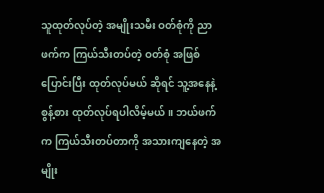သူထုတ်လုပ်တဲ့ အမျိုးသမီး ဝတ်စုံကို ညာဖက်က ကြယ်သီးတပ်တဲ့ ဝတ်စုံ အဖြစ် ပြောင်းပြီး ထုတ်လုပ်မယ် ဆိုရင် သူ့အနေနဲ့ စွန့်စား ထုတ်လုပ်ရပါလိမ့်မယ်။ ဘယ်ဖက်က ကြယ်သီးတပ်တာကို အသားကျနေတဲ့ အမျိုး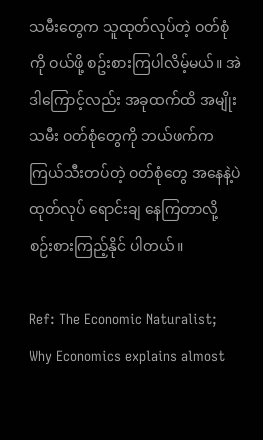သမီးတွေက သူထုတ်လုပ်တဲ့ ဝတ်စုံကို ဝယ်ဖို့ စဥ်းစားကြပါလိမ့်မယ်။ အဲဒါကြောင့်လည်း အခုထက်ထိ အမျိုးသမီး ဝတ်စုံတွေကို ဘယ်ဖက်က ကြယ်သီးတပ်တဲ့ ဝတ်စုံတွေ အနေနဲ့ပဲ ထုတ်လုပ် ရောင်းချ နေကြတာလို့ စဉ်းစားကြည့်နိုင် ပါတယ်။

Ref: The Economic Naturalist; Why Economics explains almost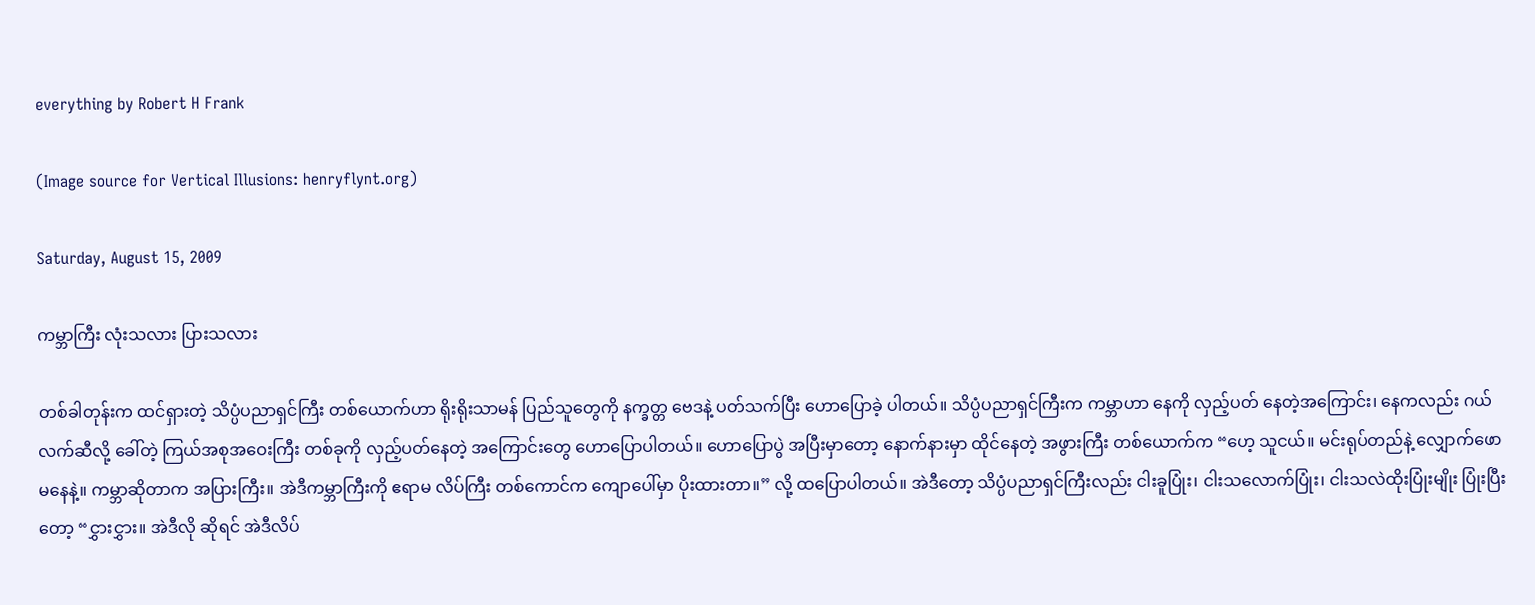everything by Robert H Frank

(Image source for Vertical Illusions: henryflynt.org)

Saturday, August 15, 2009

ကမ္ဘာကြီး လုံးသလား ပြားသလား

တစ်ခါတုန်းက ထင်ရှားတဲ့ သိပ္ပံပညာရှင်ကြီး တစ်ယောက်ဟာ ရိုးရိုးသာမန် ပြည်သူတွေကို နက္ခတ္တ ဗေဒနဲ့ ပတ်သက်ပြီး ဟောပြောခဲ့ ပါတယ်။ သိပ္ပံပညာရှင်ကြီးက ကမ္ဘာဟာ နေကို လှည့်ပတ် နေတဲ့အကြောင်း၊ နေကလည်း ဂယ်လက်ဆီလို့ ခေါ်တဲ့ ကြယ်အစုအဝေးကြီး တစ်ခုကို လှည့်ပတ်နေတဲ့ အကြောင်းတွေ ဟောပြောပါတယ်။ ဟောပြောပွဲ အပြီးမှာတော့ နောက်နားမှာ ထိုင်နေတဲ့ အဖွားကြီး တစ်ယောက်က “ဟေ့ သူငယ်။ မင်းရုပ်တည်နဲ့ လျှောက်ဖောမနေနဲ့။ ကမ္ဘာဆိုတာက အပြားကြီး။ အဲဒီကမ္ဘာကြီးကို ဧရာမ လိပ်ကြီး တစ်ကောင်က ကျောပေါ်မှာ ပိုးထားတာ။” လို့ ထပြောပါတယ်။ အဲဒီတော့ သိပ္ပံပညာရှင်ကြီးလည်း ငါးခူပြုံး၊ ငါးသလောက်ပြုံး၊ ငါးသလဲထိုးပြုံးမျိုး ပြုံးပြီးတော့ “ငွှားငွှား။ အဲဒီလို ဆိုရင် အဲဒီလိပ်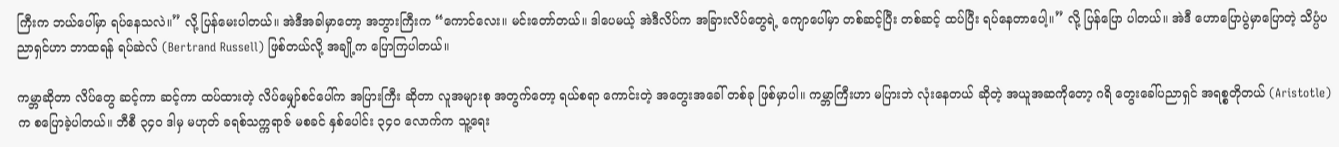ကြီးက ဘယ်ပေါ်မှာ ရပ်နေသလဲ။” လို့ ပြန်မေးပါတယ်။ အဲဒီအခါမှာတော့ အဘွားကြီးက “ကောင်လေး။ မင်းတော်တယ်။ ဒါပေမယ့် အဲဒီလိပ်က အခြားလိပ်တွေရဲ့ ကျောပေါ်မှာ တစ်ဆင့်ပြီး တစ်ဆင့် ထပ်ပြီး ရပ်နေတာပေါ့။” လို့ ပြန်ပြော ပါတယ်။ အဲဒီ ဟောပြောပွဲမှာပြောတဲ့ သိပ္ပံပညာရှင်ဟာ ဘာထရန် ရပ်ဆဲလ် (Bertrand Russell) ဖြစ်တယ်လို့ အချို့က ပြောကြပါတယ်။

ကမ္ဘာဆိုတာ လိပ်တွေ ဆင့်ကာ ဆင့်ကာ ထပ်ထားတဲ့ လိပ်မျှော်စင်ပေါ်က အပြားကြီး ဆိုတာ လူအများစု အတွက်တော့ ရယ်စရာ ကောင်းတဲ့ အတွေးအခေါ် တစ်ခု ဖြစ်မှာပါ။ ကမ္ဘာကြီးဟာ မပြားဘဲ လုံးနေတယ် ဆိုတဲ့ အယူအဆကိုတော့ ဂရိ တွေးခေါ်ပညာရှင် အရစ္စတိုတယ် (Aristotle) က စပြောခဲ့ပါတယ်။ ဘီစီ ၃၄၀ ဒါမှ မဟုတ် ခရစ်သက္ကရာဇ် မစခင် နှစ်ပေါင်း ၃၄၀ လောက်က သူ့ရေး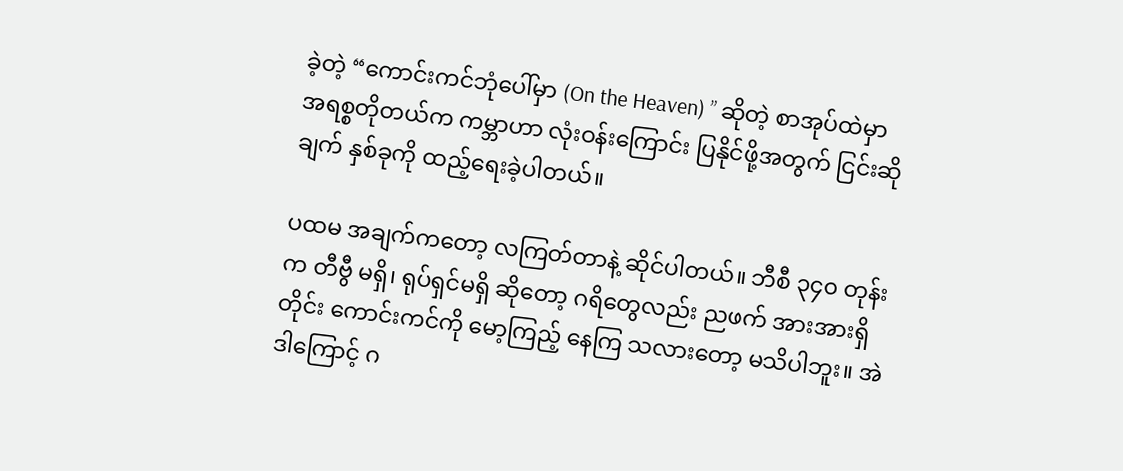ခဲ့တဲ့ “ကောင်းကင်ဘုံပေါ်မှာ (On the Heaven) ” ဆိုတဲ့ စာအုပ်ထဲမှာ အရစ္စတိုတယ်က ကမ္ဘာဟာ လုံးဝန်းကြောင်း ပြနိုင်ဖို့အတွက် ငြင်းဆိုချက် နှစ်ခုကို ထည့်ရေးခဲ့ပါတယ်။

ပထမ အချက်ကတော့ လကြတ်တာနဲ့ ဆိုင်ပါတယ်။ ဘီစီ ၃၄၀ တုန်းက တီဗွီ မရှိ၊ ရုပ်ရှင်မရှိ ဆိုတော့ ဂရိတွေလည်း ညဖက် အားအားရှိတိုင်း ကောင်းကင်ကို မော့ကြည့် နေကြ သလားတော့ မသိပါဘူး။ အဲဒါကြောင့် ဂ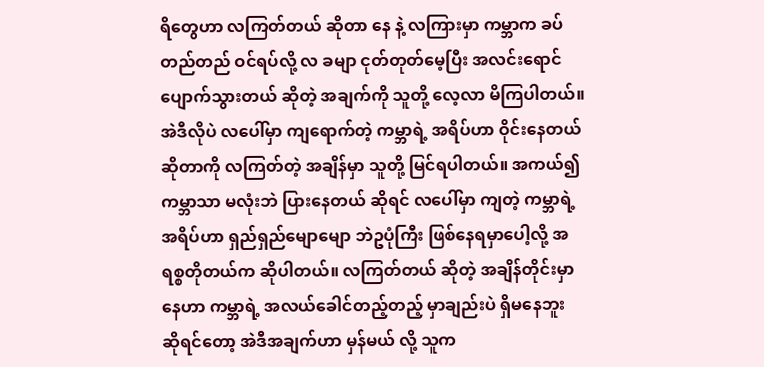ရိတွေဟာ လကြတ်တယ် ဆိုတာ နေ နဲ့ လကြားမှာ ကမ္ဘာက ခပ်တည်တည် ဝင်ရပ်လို့ လ ခမျာ ငုတ်တုတ်မေ့ပြီး အလင်းရောင် ပျောက်သွားတယ် ဆိုတဲ့ အချက်ကို သူတို့ လေ့လာ မိကြပါတယ်။ အဲဒီလိုပဲ လပေါ်မှာ ကျရောက်တဲ့ ကမ္ဘာရဲ့ အရိပ်ဟာ ဝိုင်းနေတယ် ဆိုတာကို လကြတ်တဲ့ အချိန်မှာ သူတို့ မြင်ရပါတယ်။ အကယ်၍ ကမ္ဘာသာ မလုံးဘဲ ပြားနေတယ် ဆိုရင် လပေါ်မှာ ကျတဲ့ ကမ္ဘာရဲ့ အရိပ်ဟာ ရှည်ရှည်မျောမျော ဘဲဥပုံကြီး ဖြစ်နေရမှာပေါ့လို့ အရစ္စတိုတယ်က ဆိုပါတယ်။ လကြတ်တယ် ဆိုတဲ့ အချိန်တိုင်းမှာ နေဟာ ကမ္ဘာရဲ့ အလယ်ခေါင်တည့်တည့် မှာချည်းပဲ ရှိမနေဘူး ဆိုရင်တော့ အဲဒီအချက်ဟာ မှန်မယ် လို့ သူက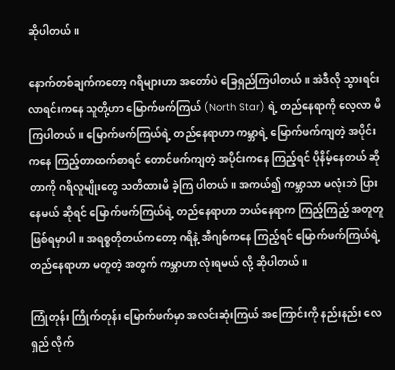ဆိုပါတယ်။

နောက်တစ်ချက်ကတော့ ဂရိများဟာ အတော်ပဲ ခြေရှည်ကြပါတယ်။ အဲဒီလို သွားရင်း လာရင်းကနေ သူတို့ဟာ မြောက်ဖက်ကြယ် (North Star) ရဲ့ တည်နေရာကို လေ့လာ မိကြပါတယ်။ မြောက်ဖက်ကြယ်ရဲ့ တည်နေရာဟာ ကမ္ဘာရဲ့ မြောက်ဖက်ကျတဲ့ အပိုင်းကနေ ကြည့်တာထက်စာရင် တောင်ဖက်ကျတဲ့ အပိုင်းကနေ ကြည့်ရင် ပိုနိမ့်နေတယ် ဆိုတာကို ဂရိလူမျိုးတွေ သတိထားမိ ခဲ့ကြ ပါတယ်။ အကယ်၍ ကမ္ဘာသာ မလုံးဘဲ ပြားနေမယ် ဆိုရင် မြောက်ဖက်ကြယ်ရဲ့ တည်နေရာဟာ ဘယ်နေရာက ကြည့်ကြည့် အတူတူ ဖြစ်ရမှာပါ။ အရစ္စတိုတယ်ကတော့ ဂရိနဲ့ အီဂျစ်ကနေ ကြည့်ရင် မြောက်ဖက်ကြယ်ရဲ့ တည်နေရာဟာ မတူတဲ့ အတွက် ကမ္ဘာဟာ လုံးရမယ် လို့ ဆိုပါတယ်။

ကြုံတုန်း ကြိုက်တုန်း မြောက်ဖက်မှာ အလင်းဆုံးကြယ် အကြောင်းကို နည်းနည်း လေရှည် လိုက်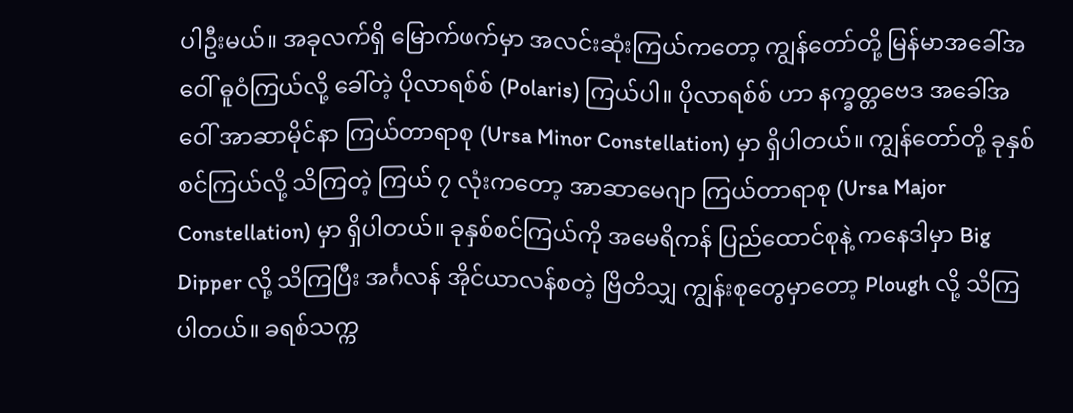ပါဦးမယ်။ အခုလက်ရှိ မြောက်ဖက်မှာ အလင်းဆုံးကြယ်ကတော့ ကျွန်တော်တို့ မြန်မာအခေါ်အဝေါ် ဓူဝံကြယ်လို့ ခေါ်တဲ့ ပိုလာရစ်စ် (Polaris) ကြယ်ပါ။ ပိုလာရစ်စ် ဟာ နက္ခတ္တဗေဒ အခေါ်အဝေါ် အာဆာမိုင်နာ ကြယ်တာရာစု (Ursa Minor Constellation) မှာ ရှိပါတယ်။ ကျွန်တော်တို့ ခုနှစ်စင်ကြယ်လို့ သိကြတဲ့ ကြယ် ၇ လုံးကတော့ အာဆာမေဂျာ ကြယ်တာရာစု (Ursa Major Constellation) မှာ ရှိပါတယ်။ ခုနှစ်စင်ကြယ်ကို အမေရိကန် ပြည်ထောင်စုနဲ့ ကနေဒါမှာ Big Dipper လို့ သိကြပြီး အင်္ဂလန် အိုင်ယာလန်စတဲ့ ဗြိတိသျှ ကျွန်းစုတွေမှာတော့ Plough လို့ သိကြပါတယ်။ ခရစ်သက္က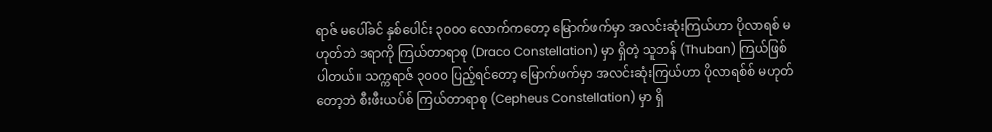ရာဇ် မပေါ်ခင် နှစ်ပေါင်း ၃၀၀၀ လောက်ကတော့ မြောက်ဖက်မှာ အလင်းဆုံးကြယ်ဟာ ပိုလာရစ် မဟုတ်ဘဲ ဒရာကို ကြယ်တာရာစု (Draco Constellation) မှာ ရှိတဲ့ သူဘန် (Thuban) ကြယ်ဖြစ်ပါတယ်။ သက္ကရာဇ် ၃၀၀၀ ပြည့်ရင်တော့ မြောက်ဖက်မှာ အလင်းဆုံးကြယ်ဟာ ပိုလာရစ်စ် မဟုတ်တော့ဘဲ စီးဖီးယပ်စ် ကြယ်တာရာစု (Cepheus Constellation) မှာ ရှိ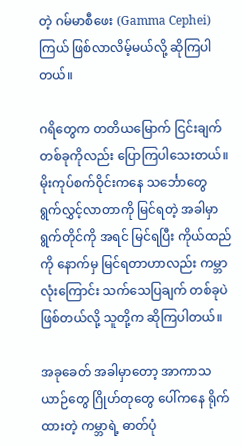တဲ့ ဂမ်မာစီဖေး (Gamma Cephei) ကြယ် ဖြစ်လာလိမ့်မယ်လို့ ဆိုကြပါတယ်။

ဂရိတွေက တတိယမြောက် ငြင်းချက်တစ်ခုကိုလည်း ပြောကြပါသေးတယ်။ မိုးကုပ်စက်ဝိုင်းကနေ သင်္ဘောတွေ ရွက်လွှင့်လာတာကို မြင်ရတဲ့ အခါမှာ ရွက်တိုင်ကို အရင် မြင်ရပြီး ကိုယ်ထည်ကို နောက်မှ မြင်ရတာဟာလည်း ကမ္ဘာလုံးကြောင်း သက်သေပြချက် တစ်ခုပဲ ဖြစ်တယ်လို့ သူတို့က ဆိုကြပါတယ်။

အခုခေတ် အခါမှာတော့ အာကာသယာဉ်တွေ ဂြိုဟ်တုတွေ ပေါ်ကနေ ရိုက်ထားတဲ့ ကမ္ဘာရဲ့ ဓာတ်ပုံ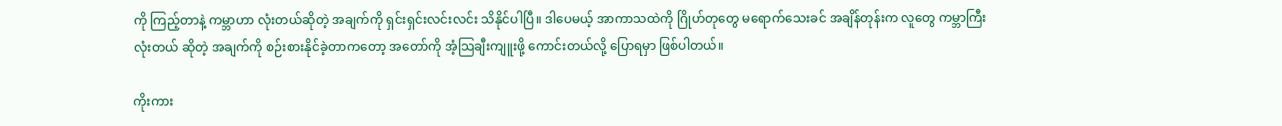ကို ကြည့်တာနဲ့ ကမ္ဘာဟာ လုံးတယ်ဆိုတဲ့ အချက်ကို ရှင်းရှင်းလင်းလင်း သိနိုင်ပါပြီ။ ဒါပေမယ့် အာကာသထဲကို ဂြိုဟ်တုတွေ မရောက်သေးခင် အချိန်တုန်းက လူတွေ ကမ္ဘာကြီး လုံးတယ် ဆိုတဲ့ အချက်ကို စဉ်းစားနိုင်ခဲ့တာကတော့ အတော်ကို အံ့သြချီးကျူးဖို့ ကောင်းတယ်လို့ ပြောရမှာ ဖြစ်ပါတယ်။

ကိုးကား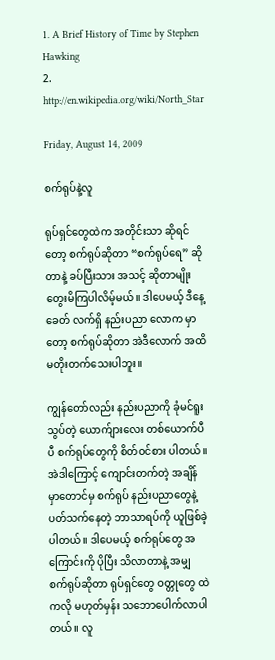1. A Brief History of Time by Stephen Hawking
2. http://en.wikipedia.org/wiki/North_Star

Friday, August 14, 2009

စက်ရုပ်နဲ့လူ

ရုပ်ရှင်တွေထဲက အတိုင်းသာ ဆိုရင်တော့ စက်ရုပ်ဆိုတာ “စက်ရုပ်ရေ” ဆိုတာနဲ့ ခပ်ပြီးသား အသင့် ဆိုတာမျိုး တွေးမိကြပါလိမ့်မယ်။ ဒါပေမယ့် ဒီနေ့ခေတ် လက်ရှိ နည်းပညာ လောက မှာတော့ စက်ရုပ်ဆိုတာ အဲဒီလောက် အထိ မတိုးတက်သေးပါဘူး။

ကျွန်တော်လည်း နည်းပညာကို ခုံမင်ရူးသွပ်တဲ့ ယောက်ျားလေး တစ်ယောက်ပီပီ စက်ရုပ်တွေကို စိတ်ဝင်စား ပါတယ်။ အဲဒါကြောင့် ကျောင်းတက်တဲ့ အချိန်မှာတောင်မှ စက်ရုပ် နည်းပညာတွေနဲ့ ပတ်သက်နေတဲ့ ဘာသာရပ်ကို ယူဖြစ်ခဲ့ပါတယ်။ ဒါပေမယ့် စက်ရုပ်တွေ အကြောင်းကို ပိုပြီး သိလာတာနဲ့ အမျှ စက်ရုပ်ဆိုတာ ရုပ်ရှင်တွေ ဝတ္တုတွေ ထဲကလို မဟုတ်မှန်း သဘောပေါက်လာပါတယ်။ လူ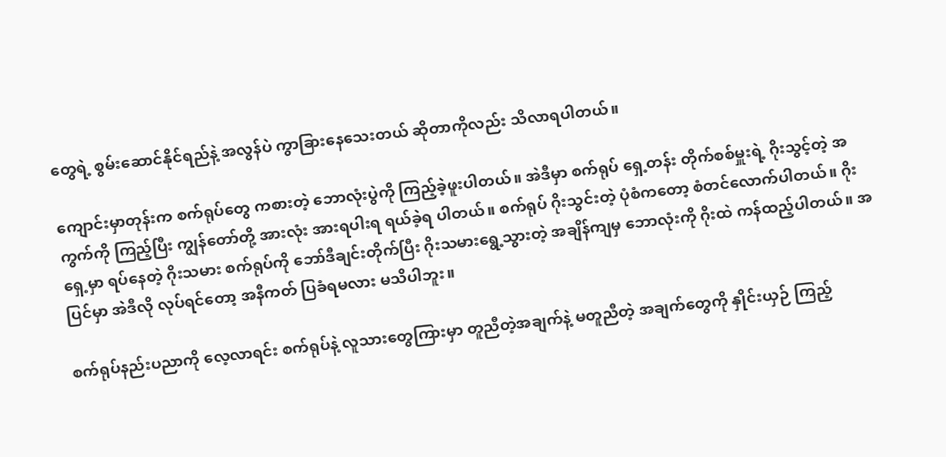တွေရဲ့ စွမ်းဆောင်နိုင်ရည်နဲ့ အလွန်ပဲ ကွာခြားနေသေးတယ် ဆိုတာကိုလည်း သိလာရပါတယ်။

ကျောင်းမှာတုန်းက စက်ရုပ်တွေ ကစားတဲ့ ဘောလုံးပွဲကို ကြည့်ခဲ့ဖူးပါတယ်။ အဲဒီမှာ စက်ရုပ် ရှေ့တန်း တိုက်စစ်မှူးရဲ့ ဂိုးသွင့်တဲ့ အကွက်ကို ကြည့်ပြီး ကျွန်တော်တို့ အားလုံး အားရပါးရ ရယ်ခဲ့ရ ပါတယ်။ စက်ရုပ် ဂိုးသွင်းတဲ့ ပုံစံကတော့ စံတင်လောက်ပါတယ်။ ဂိုးရှေ့မှာ ရပ်နေတဲ့ ဂိုးသမား စက်ရုပ်ကို ဘော်ဒီချင်းတိုက်ပြီး ဂိုးသမားရွေ့သွားတဲ့ အချိန်ကျမှ ဘောလုံးကို ဂိုးထဲ ကန်ထည့်ပါတယ်။ အပြင်မှာ အဲဒီလို လုပ်ရင်တော့ အနီကတ် ပြခံရမလား မသိပါဘူး။

စက်ရုပ်နည်းပညာကို လေ့လာရင်း စက်ရုပ်နဲ့ လူသားတွေကြားမှာ တူညီတဲ့အချက်နဲ့ မတူညီတဲ့ အချက်တွေကို နှိုင်းယှဉ် ကြည့်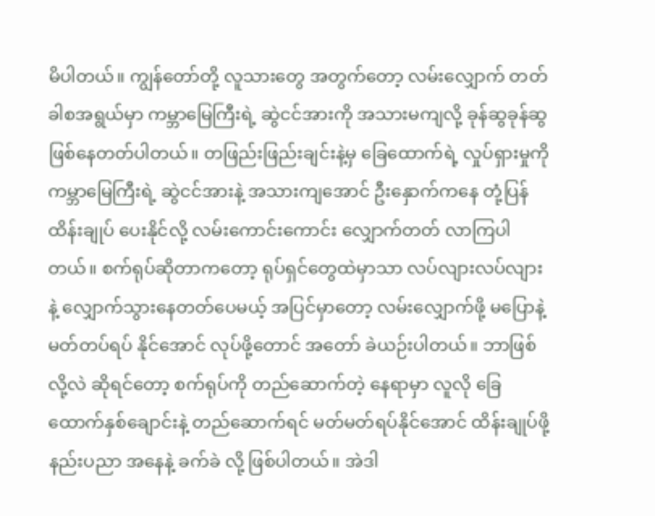မိပါတယ်။ ကျွန်တော်တို့ လူသားတွေ အတွက်တော့ လမ်းလျှောက် တတ်ခါစအရွယ်မှာ ကမ္ဘာမြေကြီးရဲ့ ဆွဲငင်အားကို အသားမကျလို့ ခုန်ဆွခုန်ဆွ ဖြစ်နေတတ်ပါတယ်။ တဖြည်းဖြည်းချင်းနဲ့မှ ခြေထောက်ရဲ့ လှုပ်ရှားမှုကို ကမ္ဘာမြေကြီးရဲ့ ဆွဲငင်အားနဲ့ အသားကျအောင် ဦးနှောက်ကနေ တုံ့ပြန်ထိန်းချုပ် ပေးနိုင်လို့ လမ်းကောင်းကောင်း လျှောက်တတ် လာကြပါတယ်။ စက်ရုပ်ဆိုတာကတော့ ရုပ်ရှင်တွေထဲမှာသာ လပ်လျားလပ်လျားနဲ့ လျှောက်သွားနေတတ်ပေမယ့် အပြင်မှာတော့ လမ်းလျှောက်ဖို့ မပြောနဲ့ မတ်တပ်ရပ် နိုင်အောင် လုပ်ဖို့တောင် အတော် ခဲယဉ်းပါတယ်။ ဘာဖြစ်လို့လဲ ဆိုရင်တော့ စက်ရုပ်ကို တည်ဆောက်တဲ့ နေရာမှာ လူလို ခြေထောက်နှစ်ချောင်းနဲ့ တည်ဆောက်ရင် မတ်မတ်ရပ်နိုင်အောင် ထိန်းချုပ်ဖို့ နည်းပညာ အနေနဲ့ ခက်ခဲ လို့ ဖြစ်ပါတယ်။ အဲဒါ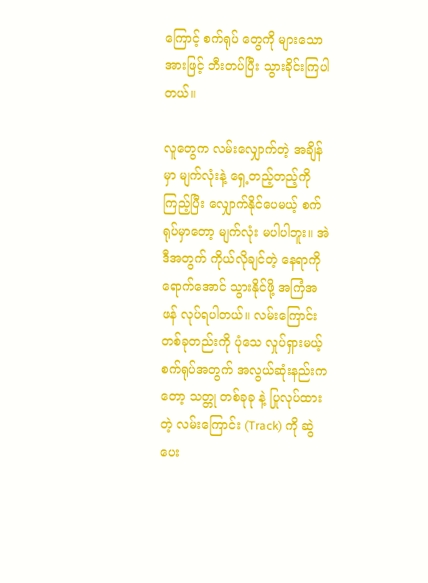ကြောင့် စက်ရုပ် တွေကို များသောအားဖြင့် ဘီးတပ်ပြီး သွားခိုင်းကြပါတယ်။

လူတွေက လမ်းလျှောက်တဲ့ အချိန်မှာ မျက်လုံးနဲ့ ရှေ့တည့်တည့်ကို ကြည့်ပြီး လျှောက်နိုင်ပေမယ့် စက်ရုပ်မှာတော့ မျက်လုံး မပါပါဘူး။ အဲဒီအတွက် ကိုယ်လိုချင်တဲ့ နေရာကို ရောက်အောင် သွားနိုင်ဖို့ အကြံအဖန် လုပ်ရပါတယ်။ လမ်းကြောင်း တစ်ခုတည်းကို ပုံသေ လှုပ်ရှားမယ့် စက်ရုပ်အတွက် အလွယ်ဆုံးနည်းကတော့ သတ္တု တစ်ခုခု နဲ့ ပြုလုပ်ထားတဲ့ လမ်းကြောင်း (Track) ကို ဆွဲပေး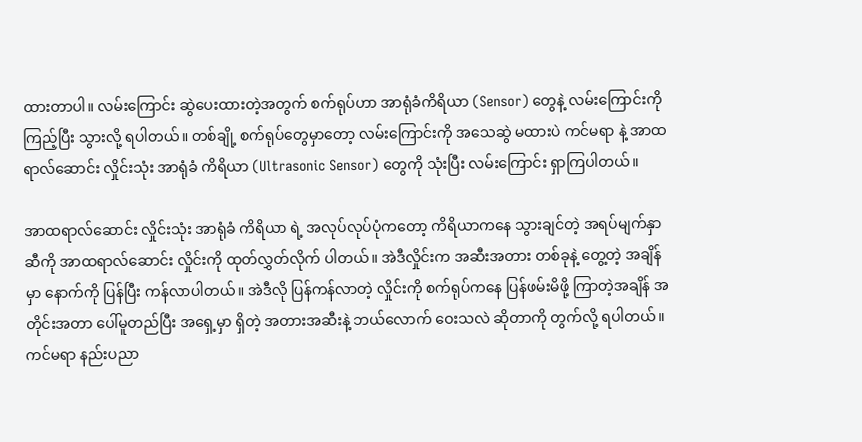ထားတာပါ။ လမ်းကြောင်း ဆွဲပေးထားတဲ့အတွက် စက်ရုပ်ဟာ အာရုံခံကိရိယာ (Sensor) တွေနဲ့ လမ်းကြောင်းကို ကြည့်ပြီး သွားလို့ ရပါတယ်။ တစ်ချို့ စက်ရုပ်တွေမှာတော့ လမ်းကြောင်းကို အသေဆွဲ မထားပဲ ကင်မရာ နဲ့ အာထရာလ်ဆောင်း လှိုင်းသုံး အာရုံခံ ကိရိယာ (Ultrasonic Sensor) တွေကို သုံးပြီး လမ်းကြောင်း ရှာကြပါတယ်။

အာထရာလ်ဆောင်း လှိုင်းသုံး အာရုံခံ ကိရိယာ ရဲ့ အလုပ်လုပ်ပုံကတော့ ကိရိယာကနေ သွားချင်တဲ့ အရပ်မျက်နှာ ဆီကို အာထရာလ်ဆောင်း လှိုင်းကို ထုတ်လွှတ်လိုက် ပါတယ်။ အဲဒီလှိုင်းက အဆီးအတား တစ်ခုနဲ့ တွေ့တဲ့ အချိန်မှာ နောက်ကို ပြန်ပြီး ကန်လာပါတယ်။ အဲဒီလို ပြန်ကန်လာတဲ့ လှိုင်းကို စက်ရုပ်ကနေ ပြန်ဖမ်းမိဖို့ ကြာတဲ့အချိန် အတိုင်းအတာ ပေါ်မူတည်ပြီး အရှေ့မှာ ရှိတဲ့ အတားအဆီးနဲ့ ဘယ်လောက် ဝေးသလဲ ဆိုတာကို တွက်လို့ ရပါတယ်။ ကင်မရာ နည်းပညာ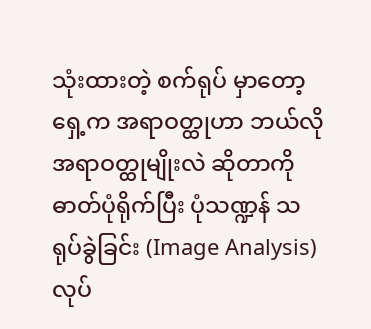သုံးထားတဲ့ စက်ရုပ် မှာတော့ ရှေ့က အရာဝတ္ထုဟာ ဘယ်လို အရာဝတ္ထုမျိုးလဲ ဆိုတာကို ဓာတ်ပုံရိုက်ပြီး ပုံသဏ္ဍန် သရုပ်ခွဲခြင်း (Image Analysis) လုပ်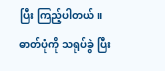ပြီး ကြည့်ပါတယ်။ ဓာတ်ပုံကို သရုပ်ခွဲ ပြီး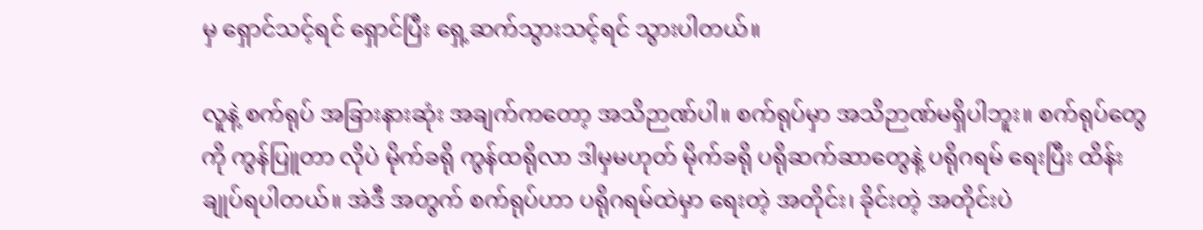မှ ရှောင်သင့်ရင် ရှောင်ပြီး ရှေ့ဆက်သွားသင့်ရင် သွားပါတယ်။

လူနဲ့ စက်ရုပ် အခြားနားဆုံး အချက်ကတော့ အသိဉာဏ်ပါ။ စက်ရုပ်မှာ အသိဉာဏ်မရှိပါဘူး။ စက်ရုပ်တွေကို ကွန်ပြူတာ လိုပဲ မိုက်ခရို ကွန်ထရိုလာ ဒါမှမဟုတ် မိုက်ခရို ပရိုဆက်ဆာတွေနဲ့ ပရိုဂရမ် ရေးပြီး ထိန်းချုပ်ရပါတယ်။ အဲဒီ အတွက် စက်ရုပ်ဟာ ပရိုဂရမ်ထဲမှာ ရေးတဲ့ အတိုင်း၊ ခိုင်းတဲ့ အတိုင်းပဲ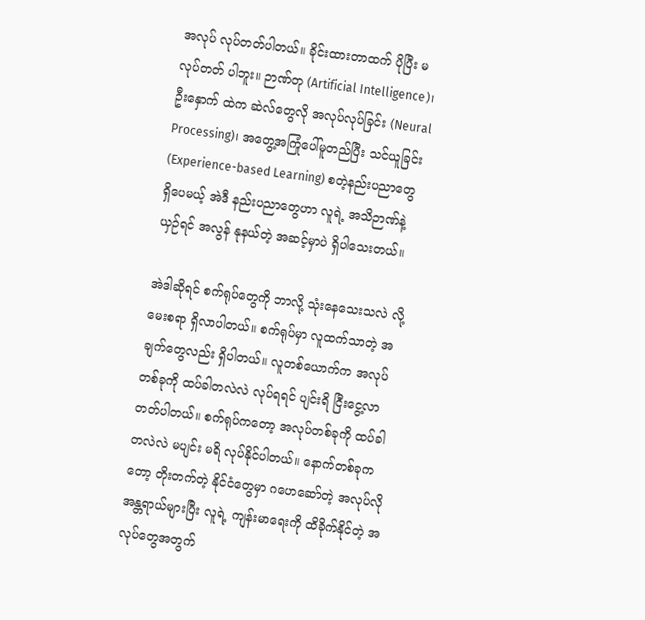အလုပ် လုပ်တတ်ပါတယ်။ ခိုင်းထားတာထက် ပိုပြီး မလုပ်တတ် ပါဘူး။ ဉာဏ်တု (Artificial Intelligence)၊ ဦးနှောက် ထဲက ဆဲလ်တွေလို အလုပ်လုပ်ခြင်း (Neural Processing)၊ အတွေ့အကြုံပေါ်မူတည်ပြီး သင်ယူခြင်း (Experience-based Learning) စတဲ့နည်းပညာတွေ ရှိပေမယ့် အဲဒီ နည်းပညာတွေဟာ လူရဲ့ အသိဉာဏ်နဲ့ ယှဉ်ရင် အလွန် နုနယ်တဲ့ အဆင့်မှာပဲ ရှိပါသေးတယ်။

အဲဒါဆိုရင် စက်ရုပ်တွေကို ဘာလို့ သုံးနေသေးသလဲ လို့ မေးစရာ ရှိလာပါတယ်။ စက်ရုပ်မှာ လူထက်သာတဲ့ အချက်တွေလည်း ရှိပါတယ်။ လူတစ်ယောက်က အလုပ်တစ်ခုကို ထပ်ခါတလဲလဲ လုပ်ရရင် ပျင်းရိ ငြီးငွေ့လာ တတ်ပါတယ်။ စက်ရုပ်ကတော့ အလုပ်တစ်ခုကို ထပ်ခါတလဲလဲ မပျင်း မရိ လုပ်နိုင်ပါတယ်။ နောက်တစ်ခုက တော့ တိုးတက်တဲ့ နိုင်ငံတွေမှာ ဂဟေဆော်တဲ့ အလုပ်လို အန္တရာယ်များပြီး လူရဲ့ ကျန်းမာရေးကို ထိခိုက်နိုင်တဲ့ အလုပ်တွေအတွက်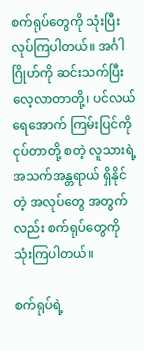စက်ရုပ်တွေကို သုံးပြီး လုပ်ကြပါတယ်။ အင်္ဂါဂြိုဟ်ကို ဆင်းသက်ပြီး လေ့လာတာတို့၊ ပင်လယ်ရေအောက် ကြမ်းပြင်ကို ငုပ်တာတို့ စတဲ့ လူသားရဲ့ အသက်အန္တရာယ် ရှိနိုင်တဲ့ အလုပ်တွေ အတွက်လည်း စက်ရုပ်တွေကို သုံးကြပါတယ်။

စက်ရုပ်ရဲ့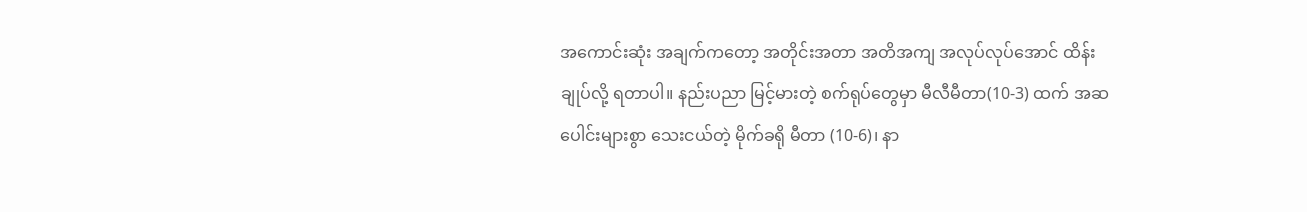အကောင်းဆုံး အချက်ကတော့ အတိုင်းအတာ အတိအကျ အလုပ်လုပ်အောင် ထိန်းချုပ်လို့ ရတာပါ။ နည်းပညာ မြင့်မားတဲ့ စက်ရုပ်တွေမှာ မီလီမီတာ(10-3) ထက် အဆပေါင်းများစွာ သေးငယ်တဲ့ မိုက်ခရို မီတာ (10-6)၊ နာ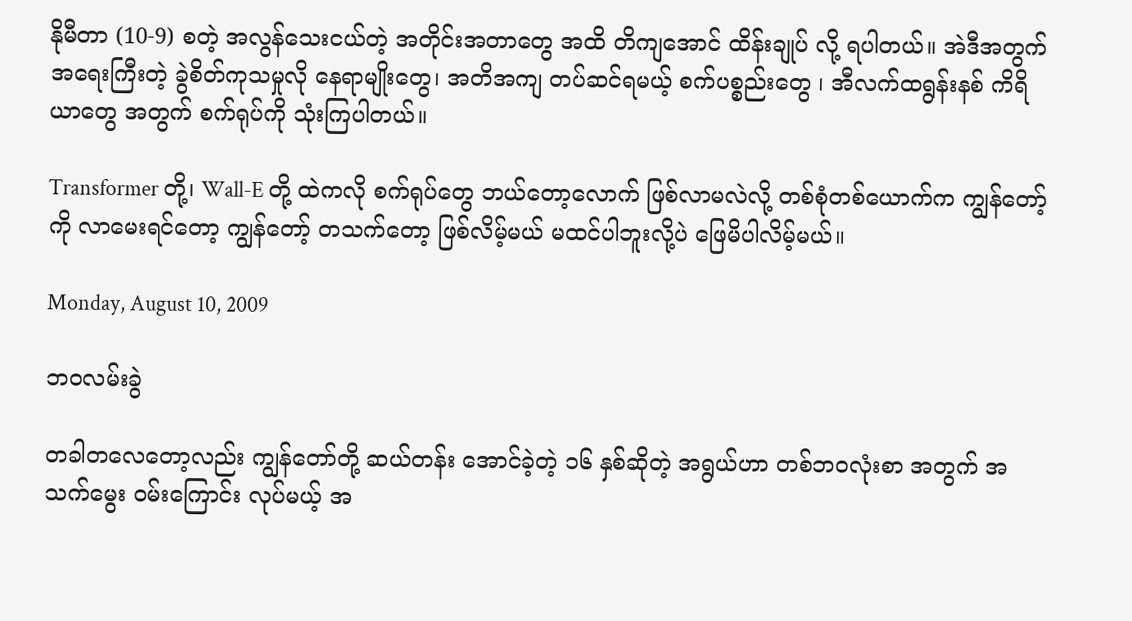နိုမီတာ (10-9) စတဲ့ အလွန်သေးငယ်တဲ့ အတိုင်းအတာတွေ အထိ တိကျအောင် ထိန်းချုပ် လို့ ရပါတယ်။ အဲဒီအတွက် အရေးကြီးတဲ့ ခွဲစိတ်ကုသမှုလို နေရာမျိုးတွေ၊ အတိအကျ တပ်ဆင်ရမယ့် စက်ပစ္စည်းတွေ ၊ အီလက်ထရွန်းနစ် ကိရိယာတွေ အတွက် စက်ရုပ်ကို သုံးကြပါတယ်။

Transformer တို့၊ Wall-E တို့ ထဲကလို စက်ရုပ်တွေ ဘယ်တော့လောက် ဖြစ်လာမလဲလို့ တစ်စုံတစ်ယောက်က ကျွန်တော့်ကို လာမေးရင်တော့ ကျွန်တော့် တသက်တော့ ဖြစ်လိမ့်မယ် မထင်ပါဘူးလို့ပဲ ဖြေမိပါလိမ့်မယ်။

Monday, August 10, 2009

ဘဝလမ်းခွဲ

တခါတလေတော့လည်း ကျွန်တော်တို့ ဆယ်တန်း အောင်ခဲ့တဲ့ ၁၆ နှစ်ဆိုတဲ့ အရွယ်ဟာ တစ်ဘဝလုံးစာ အတွက် အသက်မွေး ဝမ်းကြောင်း လုပ်မယ့် အ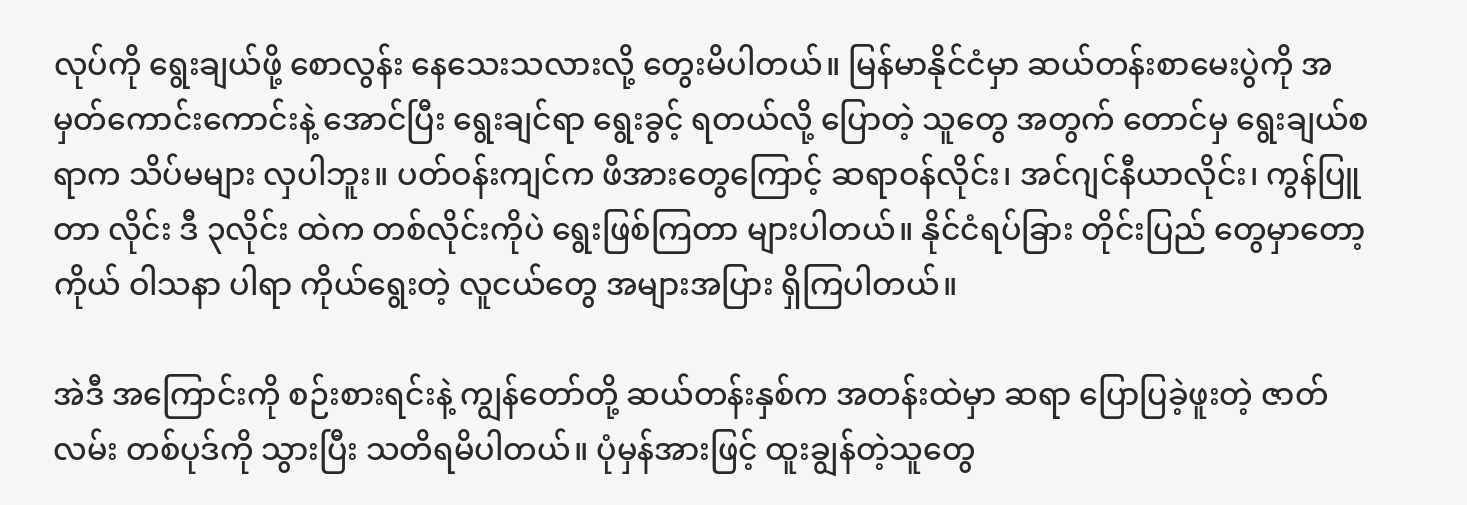လုပ်ကို ရွေးချယ်ဖို့ စောလွန်း နေသေးသလားလို့ တွေးမိပါတယ်။ မြန်မာနိုင်ငံမှာ ဆယ်တန်းစာမေးပွဲကို အမှတ်ကောင်းကောင်းနဲ့ အောင်ပြီး ရွေးချင်ရာ ရွေးခွင့် ရတယ်လို့ ပြောတဲ့ သူတွေ အတွက် တောင်မှ ရွေးချယ်စရာက သိပ်မများ လှပါဘူး။ ပတ်ဝန်းကျင်က ဖိအားတွေကြောင့် ဆရာဝန်လိုင်း၊ အင်ဂျင်နီယာလိုင်း၊ ကွန်ပြူတာ လိုင်း ဒီ ၃လိုင်း ထဲက တစ်လိုင်းကိုပဲ ရွေးဖြစ်ကြတာ များပါတယ်။ နိုင်ငံရပ်ခြား တိုင်းပြည် တွေမှာတော့ ကိုယ် ဝါသနာ ပါရာ ကိုယ်ရွေးတဲ့ လူငယ်တွေ အများအပြား ရှိကြပါတယ်။

အဲဒီ အကြောင်းကို စဉ်းစားရင်းနဲ့ ကျွန်တော်တို့ ဆယ်တန်းနှစ်က အတန်းထဲမှာ ဆရာ ပြောပြခဲ့ဖူးတဲ့ ဇာတ်လမ်း တစ်ပုဒ်ကို သွားပြီး သတိရမိပါတယ်။ ပုံမှန်အားဖြင့် ထူးချွန်တဲ့သူတွေ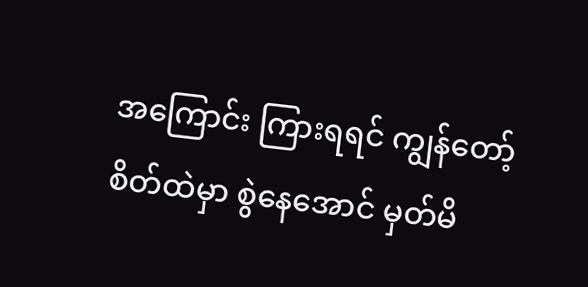အကြောင်း ကြားရရင် ကျွန်တော့် စိတ်ထဲမှာ စွဲနေအောင် မှတ်မိ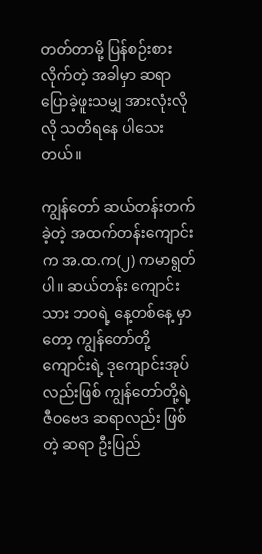တတ်တာမို့ ပြန်စဉ်းစားလိုက်တဲ့ အခါမှာ ဆရာ ပြောခဲ့ဖူးသမျှ အားလုံးလိုလို သတိရနေ ပါသေးတယ်။

ကျွန်တော် ဆယ်တန်းတက်ခဲ့တဲ့ အထက်တန်းကျောင်းက အ.ထ.က(၂) ကမာရွတ် ပါ။ ဆယ်တန်း ကျောင်းသား ဘဝရဲ့ နေ့တစ်နေ့ မှာတော့ ကျွန်တော်တို့ ကျောင်းရဲ့ ဒုကျောင်းအုပ်လည်းဖြစ် ကျွန်တော်တို့ရဲ့ ဇီဝဗေဒ ဆရာလည်း ဖြစ်တဲ့ ဆရာ ဦးပြည်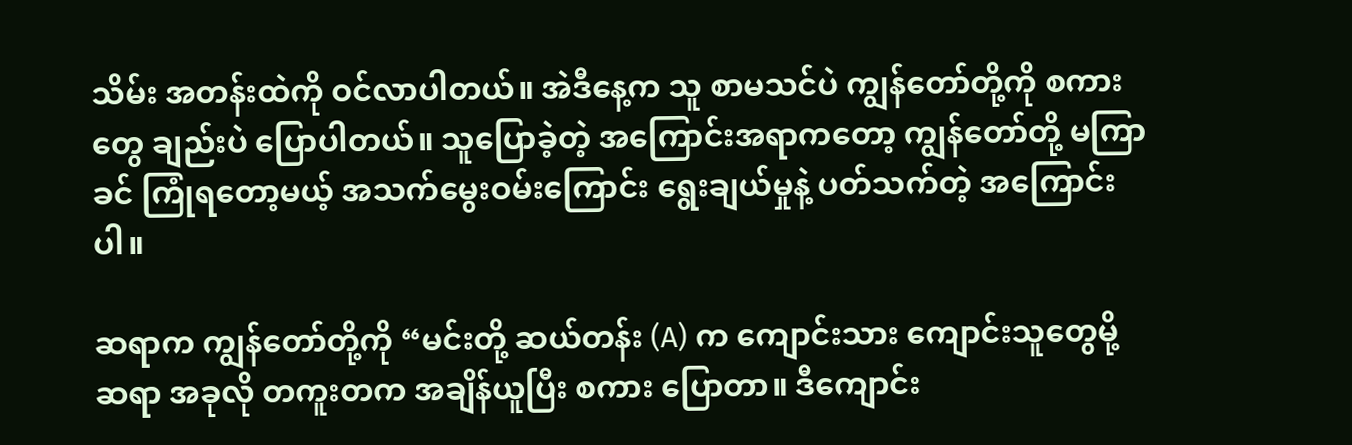သိမ်း အတန်းထဲကို ဝင်လာပါတယ်။ အဲဒီနေ့က သူ စာမသင်ပဲ ကျွန်တော်တို့ကို စကားတွေ ချည်းပဲ ပြောပါတယ်။ သူပြောခဲ့တဲ့ အကြောင်းအရာကတော့ ကျွန်တော်တို့ မကြာခင် ကြုံရတော့မယ့် အသက်မွေးဝမ်းကြောင်း ရွေးချယ်မှုနဲ့ ပတ်သက်တဲ့ အကြောင်းပါ။

ဆရာက ကျွန်တော်တို့ကို “မင်းတို့ ဆယ်တန်း (A) က ကျောင်းသား ကျောင်းသူတွေမို့ ဆရာ အခုလို တကူးတက အချိန်ယူပြီး စကား ပြောတာ။ ဒီကျောင်း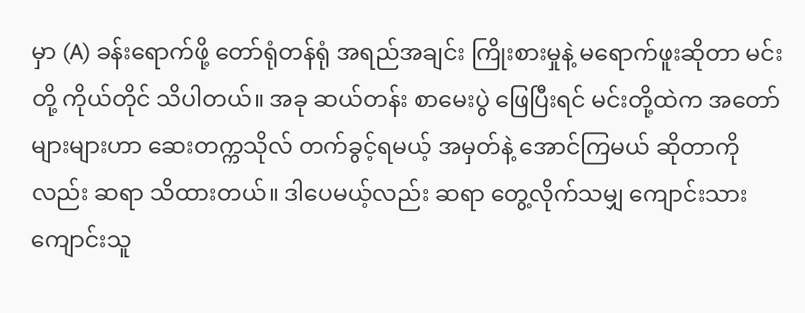မှာ (A) ခန်းရောက်ဖို့ တော်ရုံတန်ရုံ အရည်အချင်း ကြိုးစားမှုနဲ့ မရောက်ဖူးဆိုတာ မင်းတို့ ကိုယ်တိုင် သိပါတယ်။ အခု ဆယ်တန်း စာမေးပွဲ ဖြေပြီးရင် မင်းတို့ထဲက အတော်များများဟာ ဆေးတက္ကသိုလ် တက်ခွင့်ရမယ့် အမှတ်နဲ့ အောင်ကြမယ် ဆိုတာကိုလည်း ဆရာ သိထားတယ်။ ဒါပေမယ့်လည်း ဆရာ တွေ့လိုက်သမျှ ကျောင်းသား ကျောင်းသူ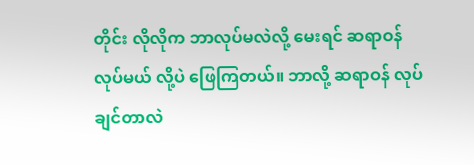တိုင်း လိုလိုက ဘာလုပ်မလဲလို့ မေးရင် ဆရာဝန်လုပ်မယ် လို့ပဲ ဖြေကြတယ်။ ဘာလို့ ဆရာဝန် လုပ်ချင်တာလဲ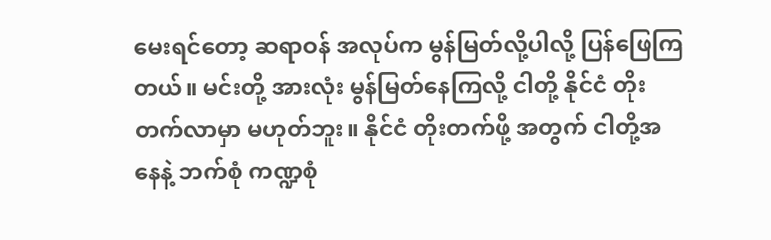မေးရင်တော့ ဆရာဝန် အလုပ်က မွန်မြတ်လို့ပါလို့ ပြန်ဖြေကြတယ်။ မင်းတို့ အားလုံး မွန်မြတ်နေကြလို့ ငါတို့ နိုင်ငံ တိုးတက်လာမှာ မဟုတ်ဘူး။ နိုင်ငံ တိုးတက်ဖို့ အတွက် ငါတို့အနေနဲ့ ဘက်စုံ ကဏ္ဍစုံ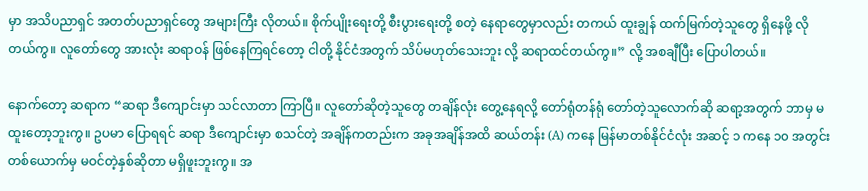မှာ အသိပညာရှင် အတတ်ပညာရှင်တွေ အများကြီး လိုတယ်။ စိုက်ပျိုးရေးတို့ စီးပွားရေးတို့ စတဲ့ နေရာတွေမှာလည်း တကယ် ထူးချွန် ထက်မြက်တဲ့သူတွေ ရှိနေဖို့ လိုတယ်ကွ။ လူတော်တွေ အားလုံး ဆရာဝန် ဖြစ်နေကြရင်တော့ ငါတို့ နိုင်ငံအတွက် သိပ်မဟုတ်သေးဘူး လို့ ဆရာထင်တယ်ကွ။” လို့ အစချီပြီး ပြောပါတယ်။

နောက်တော့ ဆရာက “ဆရာ ဒီကျောင်းမှာ သင်လာတာ ကြာပြီ။ လူတော်ဆိုတဲ့သူတွေ တချိန်လုံး တွေ့နေရလို့ တော်ရုံတန်ရုံ တော်တဲ့သူလောက်ဆို ဆရာ့အတွက် ဘာမှ မထူးတော့ဘူးကွ။ ဥပမာ ပြောရရင် ဆရာ ဒီကျောင်းမှာ စသင်တဲ့ အချိန်ကတည်းက အခုအချိန်အထိ ဆယ်တန်း (A) ကနေ မြန်မာတစ်နိုင်ငံလုံး အဆင့် ၁ ကနေ ၁၀ အတွင်း တစ်ယောက်မှ မဝင်တဲ့နှစ်ဆိုတာ မရှိဖူးဘူးကွ။ အ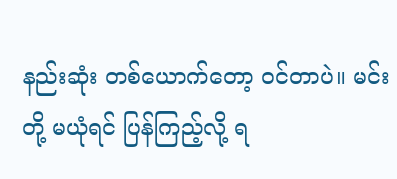နည်းဆုံး တစ်ယောက်တော့ ဝင်တာပဲ။ မင်းတို့ မယုံရင် ပြန်ကြည့်လို့ ရ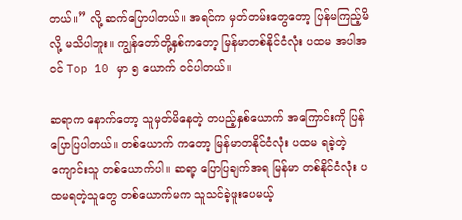တယ်။” လို့ ဆက်ပြောပါတယ်။ အရင်က မှတ်တမ်းတွေတော့ ပြန်မကြည့်မိလို့ မသိပါဘူး။ ကျွန်တော်တို့နှစ်ကတော့ မြန်မာတစ်နိုင်ငံလုံး ပထမ အပါအဝင် Top 10 မှာ ၅ ယောက် ဝင်ပါတယ်။

ဆရာက နောက်တော့ သူမှတ်မိနေတဲ့ တပည့်နှစ်ယောက် အကြောင်းကို ပြန်ပြောပြပါတယ်။ တစ်ယောက် ကတော့ မြန်မာတနိုင်ငံလုံး ပထမ ရခဲ့တဲ့ ကျောင်းသူ တစ်ယောက်ပါ။ ဆရာ့ ပြောပြချက်အရ မြန်မာ တစ်နိုင်ငံလုံး ပထမရတဲ့သူတွေ တစ်ယောက်မက သူသင်ခဲ့ဖူးပေမယ့်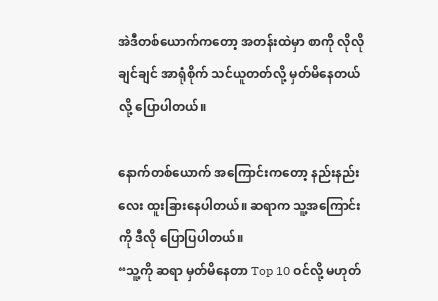အဲဒီတစ်ယောက်ကတော့ အတန်းထဲမှာ စာကို လိုလိုချင်ချင် အာရုံစိုက် သင်ယူတတ်လို့ မှတ်မိနေတယ်လို့ ပြောပါတယ်။

နောက်တစ်ယောက် အကြောင်းကတော့ နည်းနည်းလေး ထူးခြားနေပါတယ်။ ဆရာက သူ့အကြောင်းကို ဒီလို ပြောပြပါတယ်။
“သူ့ကို ဆရာ မှတ်မိနေတာ Top 10 ဝင်လို့ မဟုတ်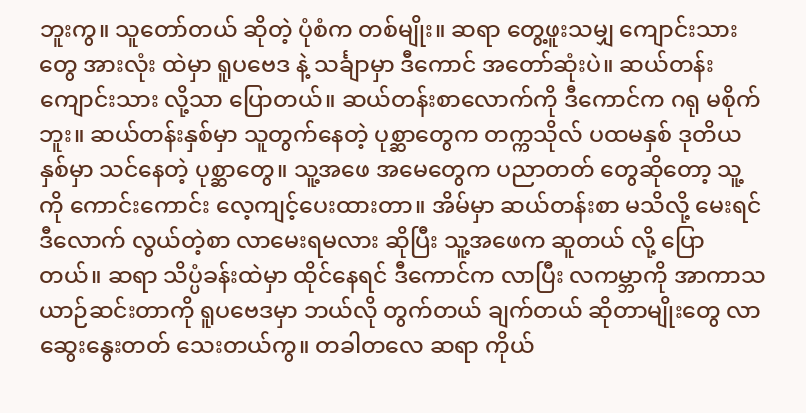ဘူးကွ။ သူတော်တယ် ဆိုတဲ့ ပုံစံက တစ်မျိုး။ ဆရာ တွေ့ဖူးသမျှ ကျောင်းသားတွေ အားလုံး ထဲမှာ ရူပဗေဒ နဲ့ သင်္ချာမှာ ဒီကောင် အတော်ဆုံးပဲ။ ဆယ်တန်း ကျောင်းသား လို့သာ ပြောတယ်။ ဆယ်တန်းစာလောက်ကို ဒီကောင်က ဂရု မစိုက်ဘူး။ ဆယ်တန်းနှစ်မှာ သူတွက်နေတဲ့ ပုစ္ဆာတွေက တက္ကသိုလ် ပထမနှစ် ဒုတိယနှစ်မှာ သင်နေတဲ့ ပုစ္ဆာတွေ။ သူ့အဖေ အမေတွေက ပညာတတ် တွေဆိုတော့ သူ့ကို ကောင်းကောင်း လေ့ကျင့်ပေးထားတာ။ အိမ်မှာ ဆယ်တန်းစာ မသိလို့ မေးရင် ဒီလောက် လွယ်တဲ့စာ လာမေးရမလား ဆိုပြီး သူ့အဖေက ဆူတယ် လို့ ပြောတယ်။ ဆရာ သိပ္ပံခန်းထဲမှာ ထိုင်နေရင် ဒီကောင်က လာပြီး လကမ္ဘာကို အာကာသယာဉ်ဆင်းတာကို ရူပဗေဒမှာ ဘယ်လို တွက်တယ် ချက်တယ် ဆိုတာမျိုးတွေ လာဆွေးနွေးတတ် သေးတယ်ကွ။ တခါတလေ ဆရာ ကိုယ်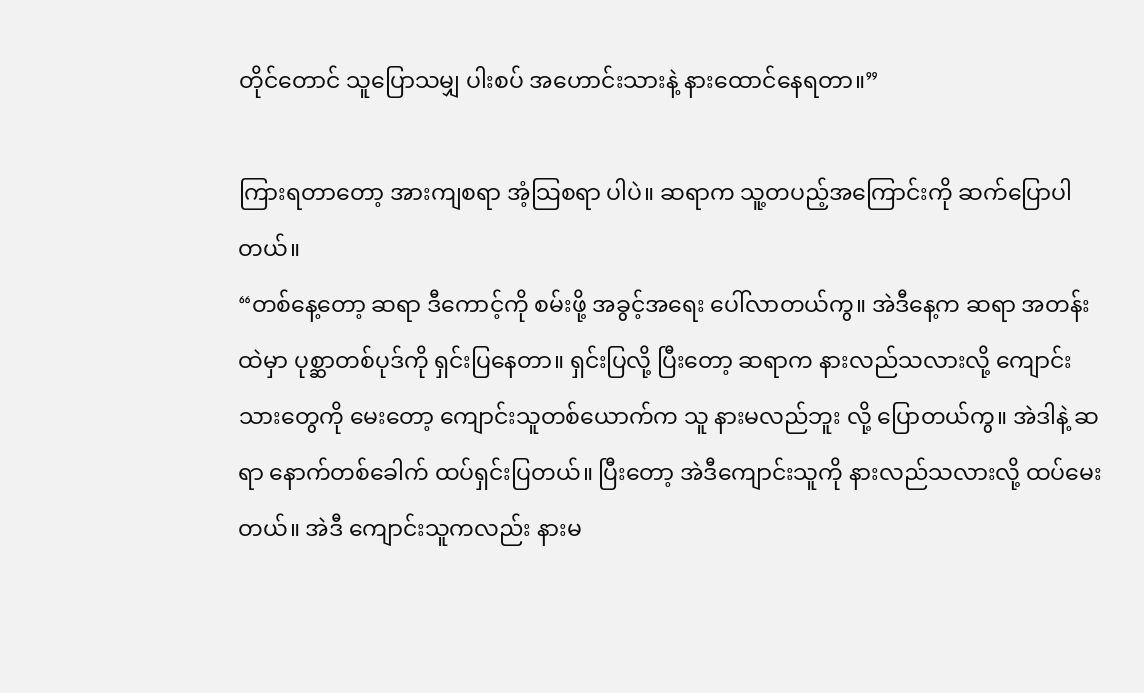တိုင်တောင် သူပြောသမျှ ပါးစပ် အဟောင်းသားနဲ့ နားထောင်နေရတာ။”

ကြားရတာတော့ အားကျစရာ အံ့သြစရာ ပါပဲ။ ဆရာက သူ့တပည့်အကြောင်းကို ဆက်ပြောပါတယ်။
“တစ်နေ့တော့ ဆရာ ဒီကောင့်ကို စမ်းဖို့ အခွင့်အရေး ပေါ်လာတယ်ကွ။ အဲဒီနေ့က ဆရာ အတန်းထဲမှာ ပုစ္ဆာတစ်ပုဒ်ကို ရှင်းပြနေတာ။ ရှင်းပြလို့ ပြီးတော့ ဆရာက နားလည်သလားလို့ ကျောင်းသားတွေကို မေးတော့ ကျောင်းသူတစ်ယောက်က သူ နားမလည်ဘူး လို့ ပြောတယ်ကွ။ အဲဒါနဲ့ ဆရာ နောက်တစ်ခေါက် ထပ်ရှင်းပြတယ်။ ပြီးတော့ အဲဒီကျောင်းသူကို နားလည်သလားလို့ ထပ်မေးတယ်။ အဲဒီ ကျောင်းသူကလည်း နားမ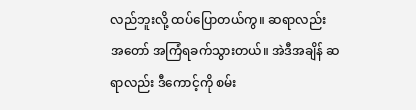လည်ဘူးလို့ ထပ်ပြောတယ်ကွ။ ဆရာလည်း အတော် အကြံရခက်သွားတယ်။ အဲဒီအချိန် ဆရာလည်း ဒီကောင့်ကို စမ်း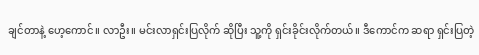ချင်တာနဲ့ ဟေ့ကောင်။ လာဦး။ မင်းလာရှင်းပြလိုက် ဆိုပြီး သူ့ကို ရှင်းခိုင်းလိုက်တယ်။ ဒီကောင်က ဆရာ ရှင်းပြတဲ့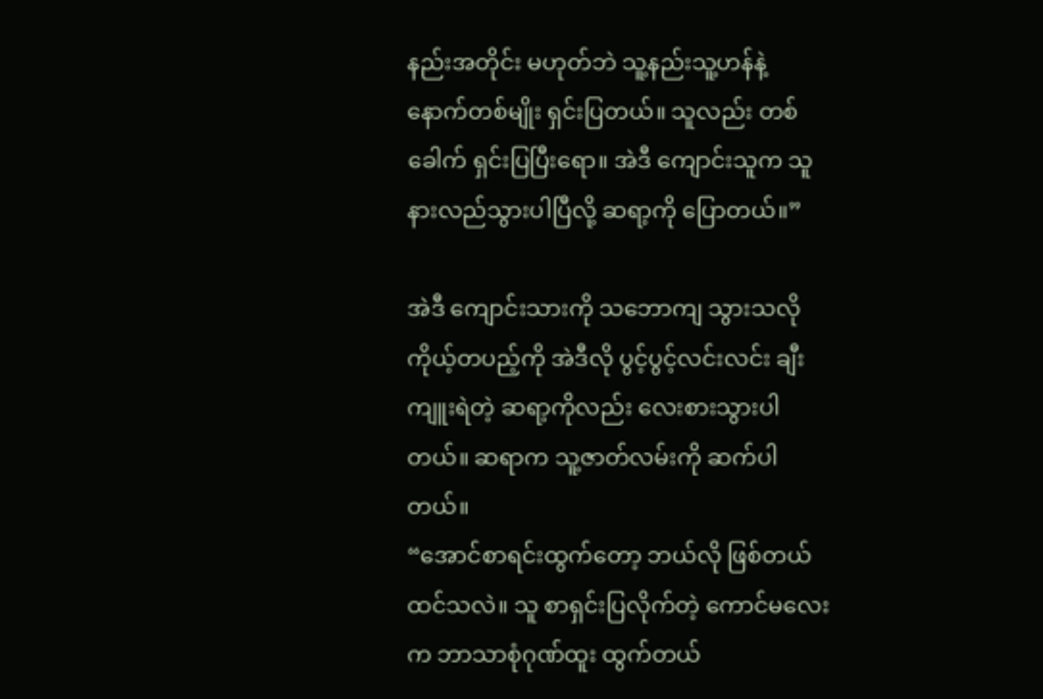နည်းအတိုင်း မဟုတ်ဘဲ သူ့နည်းသူ့ဟန်နဲ့ နောက်တစ်မျိုး ရှင်းပြတယ်။ သူလည်း တစ်ခေါက် ရှင်းပြပြီးရော။ အဲဒီ ကျောင်းသူက သူ နားလည်သွားပါပြီလို့ ဆရာ့ကို ပြောတယ်။”

အဲဒီ ကျောင်းသားကို သဘောကျ သွားသလို ကိုယ့်တပည့်ကို အဲဒီလို ပွင့်ပွင့်လင်းလင်း ချီးကျူးရဲတဲ့ ဆရာ့ကိုလည်း လေးစားသွားပါတယ်။ ဆရာက သူ့ဇာတ်လမ်းကို ဆက်ပါတယ်။
“အောင်စာရင်းထွက်တော့ ဘယ်လို ဖြစ်တယ်ထင်သလဲ။ သူ စာရှင်းပြလိုက်တဲ့ ကောင်မလေးက ဘာသာစုံဂုဏ်ထူး ထွက်တယ်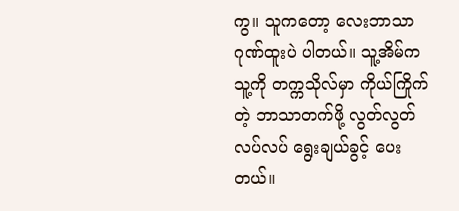ကွ။ သူကတော့ လေးဘာသာ ဂုဏ်ထူးပဲ ပါတယ်။ သူ့အိမ်က သူ့ကို တက္ကသိုလ်မှာ ကိုယ်ကြိုက်တဲ့ ဘာသာတက်ဖို့ လွတ်လွတ်လပ်လပ် ရွေးချယ်ခွင့် ပေးတယ်။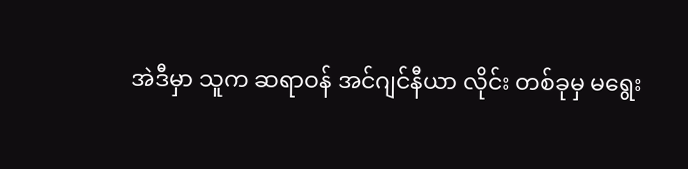အဲဒီမှာ သူက ဆရာဝန် အင်ဂျင်နီယာ လိုင်း တစ်ခုမှ မရွေး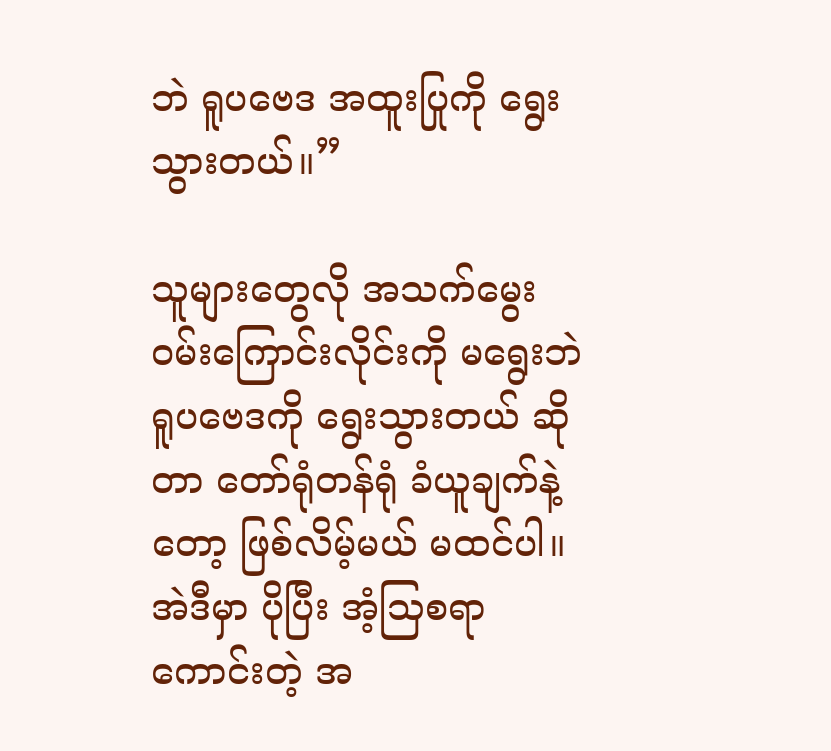ဘဲ ရူပဗေဒ အထူးပြုကို ရွေးသွားတယ်။”

သူများတွေလို အသက်မွေး ဝမ်းကြောင်းလိုင်းကို မရွေးဘဲ ရူပဗေဒကို ရွေးသွားတယ် ဆိုတာ တော်ရုံတန်ရုံ ခံယူချက်နဲ့တော့ ဖြစ်လိမ့်မယ် မထင်ပါ။ အဲဒီမှာ ပိုပြီး အံ့သြစရာ ကောင်းတဲ့ အ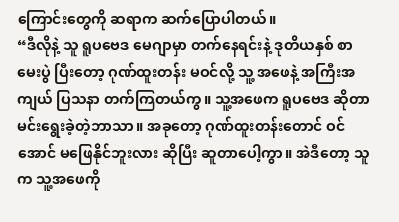ကြောင်းတွေကို ဆရာက ဆက်ပြောပါတယ်။
“ဒီလိုနဲ့ သူ ရူပဗေဒ မေဂျာမှာ တက်နေရင်းနဲ့ ဒုတိယနှစ် စာမေးပွဲ ပြီးတော့ ဂုဏ်ထူးတန်း မဝင်လို့ သူ့ အဖေနဲ့ အကြီးအကျယ် ပြသနာ တက်ကြတယ်ကွ။ သူ့အဖေက ရူပဗေဒ ဆိုတာ မင်းရွေးခဲ့တဲ့ဘာသာ။ အခုတော့ ဂုဏ်ထူးတန်းတောင် ဝင်အောင် မဖြေနိုင်ဘူးလား ဆိုပြီး ဆူတာပေါ့ကွာ။ အဲဒီတော့ သူက သူ့အဖေကို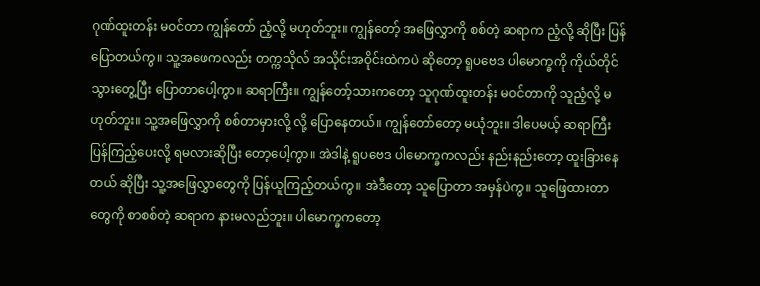ဂုဏ်ထူးတန်း မဝင်တာ ကျွန်တော် ညံ့လို့ မဟုတ်ဘူး။ ကျွန်တော့် အဖြေလွှာကို စစ်တဲ့ ဆရာက ညံ့လို့ ဆိုပြီး ပြန်ပြောတယ်ကွ။ သူ့အဖေကလည်း တက္ကသိုလ် အသိုင်းအဝိုင်းထဲကပဲ ဆိုတော့ ရူပဗေဒ ပါမောက္ခကို ကိုယ်တိုင် သွားတွေ့ပြီး ပြောတာပေါ့ကွာ။ ဆရာကြီး။ ကျွန်တော့်သားကတော့ သူဂုဏ်ထူးတန်း မဝင်တာကို သူညံ့လို့ မဟုတ်ဘူး။ သူ့အဖြေလွှာကို စစ်တာမှားလို့ လို့ ပြောနေတယ်။ ကျွန်တော်တော့ မယုံဘူး။ ဒါပေမယ့် ဆရာကြီး ပြန်ကြည့်ပေးလို့ ရမလားဆိုပြီး တော့ပေါ့ကွာ။ အဲဒါနဲ့ ရူပဗေဒ ပါမောက္ခကလည်း နည်းနည်းတော့ ထူးခြားနေတယ် ဆိုပြီး သူ့အဖြေလွှာတွေကို ပြန်ယူကြည့်တယ်ကွ။ အဲဒီတော့ သူပြောတာ အမှန်ပဲကွ။ သူဖြေထားတာတွေကို စာစစ်တဲ့ ဆရာက နားမလည်ဘူး။ ပါမောက္ခကတော့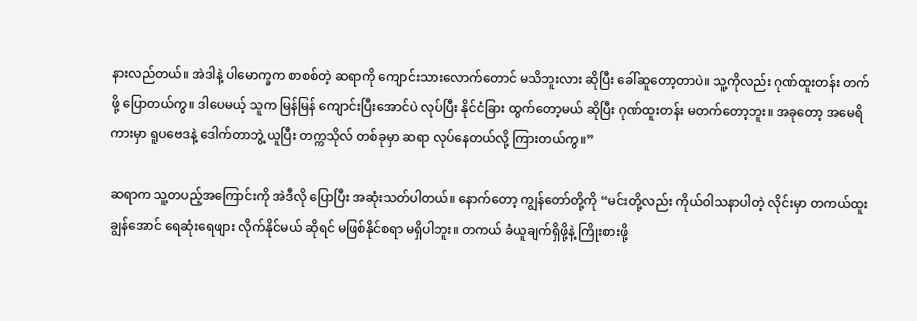နားလည်တယ်။ အဲဒါနဲ့ ပါမောက္ခက စာစစ်တဲ့ ဆရာကို ကျောင်းသားလောက်တောင် မသိဘူးလား ဆိုပြီး ခေါ်ဆူတော့တာပဲ။ သူ့ကိုလည်း ဂုဏ်ထူးတန်း တက်ဖို့ ပြောတယ်ကွ။ ဒါပေမယ့် သူက မြန်မြန် ကျောင်းပြီးအောင်ပဲ လုပ်ပြီး နိုင်ငံခြား ထွက်တော့မယ် ဆိုပြီး ဂုဏ်ထူးတန်း မတက်တော့ဘူး။ အခုတော့ အမေရိကားမှာ ရူပဗေဒနဲ့ ဒေါက်တာဘွဲ့ ယူပြီး တက္ကသိုလ် တစ်ခုမှာ ဆရာ လုပ်နေတယ်လို့ ကြားတယ်ကွ။”

ဆရာက သူ့တပည့်အကြောင်းကို အဲဒီလို ပြောပြီး အဆုံးသတ်ပါတယ်။ နောက်တော့ ကျွန်တော်တို့ကို “မင်းတို့လည်း ကိုယ်ဝါသနာပါတဲ့ လိုင်းမှာ တကယ်ထူးချွန်အောင် ရေဆုံးရေဖျား လိုက်နိုင်မယ် ဆိုရင် မဖြစ်နိုင်စရာ မရှိပါဘူး။ တကယ် ခံယူချက်ရှိဖို့နဲ့ ကြိုးစားဖို့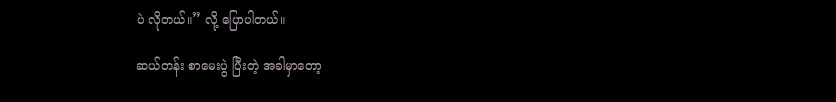ပဲ လိုတယ်။” လို့ ပြောပါတယ်။

ဆယ်တန်း စာမေးပွဲ ပြီးတဲ့ အခါမှာတော့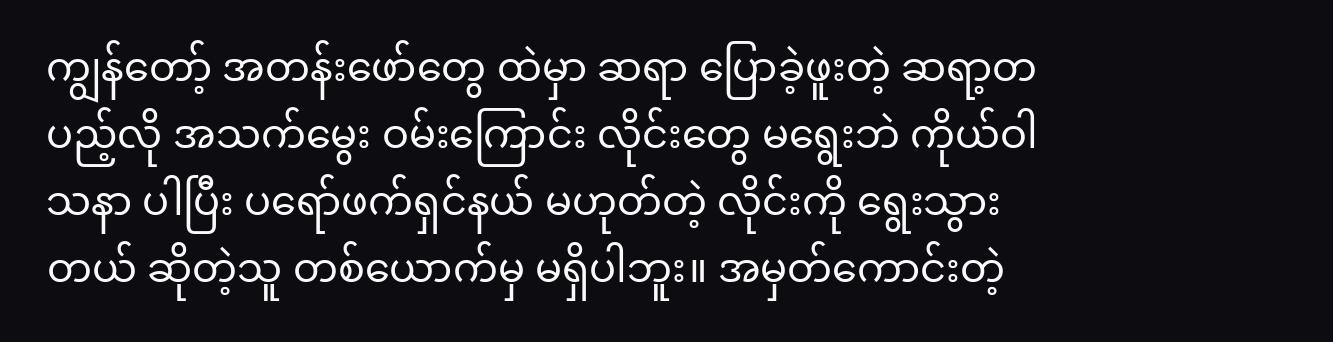ကျွန်တော့် အတန်းဖော်တွေ ထဲမှာ ဆရာ ပြောခဲ့ဖူးတဲ့ ဆရာ့တပည့်လို အသက်မွေး ဝမ်းကြောင်း လိုင်းတွေ မရွေးဘဲ ကိုယ်ဝါသနာ ပါပြီး ပရော်ဖက်ရှင်နယ် မဟုတ်တဲ့ လိုင်းကို ရွေးသွားတယ် ဆိုတဲ့သူ တစ်ယောက်မှ မရှိပါဘူး။ အမှတ်ကောင်းတဲ့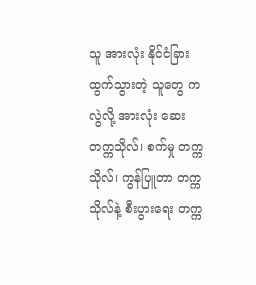သူ အားလုံး နိုင်ငံခြား ထွက်သွားတဲ့ သူတွေ ကလွဲလို့ အားလုံး ဆေးတက္ကသိုလ်၊ စက်မှု တက္ကသိုလ်၊ ကွန်ပြူတာ တက္ကသိုလ်နဲ့ စီးပွားရေး တက္က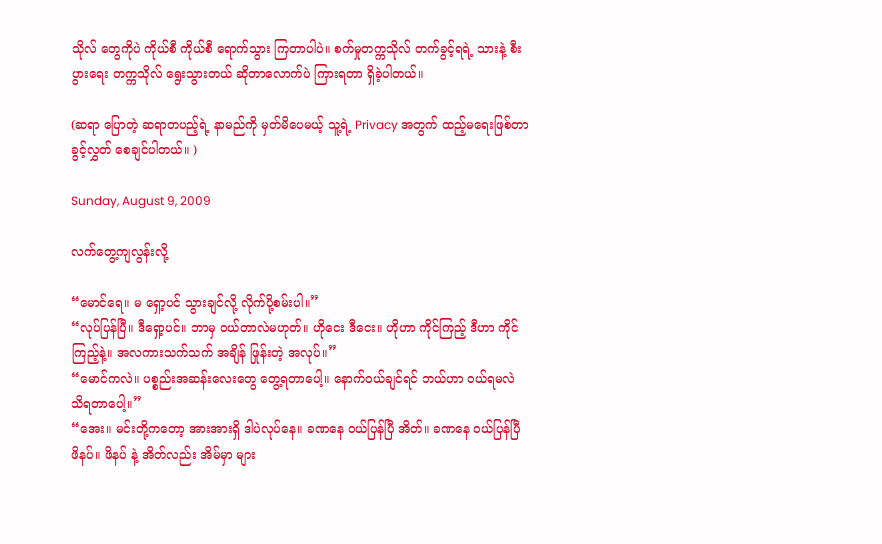သိုလ် တွေကိုပဲ ကိုယ်စီ ကိုယ်စီ ရောက်သွား ကြတာပါပဲ။ စက်မှုတက္ကသိုလ် တက်ခွင့်ရရဲ့ သားနဲ့ စီးပွားရေး တက္ကသိုလ် ရွေးသွားတယ် ဆိုတာလောက်ပဲ ကြားရတာ ရှိခဲ့ပါတယ်။

(ဆရာ ပြောတဲ့ ဆရာတပည့်ရဲ့ နာမည်ကို မှတ်မိပေမယ့် သူ့ရဲ့ Privacy အတွက် ထည့်မရေးဖြစ်တာ ခွင့်လွှတ် စေချင်ပါတယ်။ )

Sunday, August 9, 2009

လက်တွေ့ကျလွန်းလို့

“မောင်ရေ။ မ ရှော့ပင် သွားချင်လို့ လိုက်ပို့စမ်းပါ။”
“လုပ်ပြန်ပြီ။ ဒီရှော့ပင်။ ဘာမှ ဝယ်တာလဲမဟုတ်။ ဟိုငေး ဒီငေး။ ဟိုဟာ ကိုင်ကြည့် ဒီဟာ ကိုင်ကြည့်နဲ့။ အလကားသက်သက် အချိန် ဖြုန်းတဲ့ အလုပ်။”
“မောင်ကလဲ။ ပစ္စည်းအဆန်းလေးတွေ တွေ့ရတာပေါ့။ နောက်ဝယ်ချင်ရင် ဘယ်ဟာ ဝယ်ရမလဲ သိရတာပေါ့။”
“အေး။ မင်းတို့ကတော့ အားအားရှိ ဒါပဲလုပ်နေ။ ခဏနေ ဝယ်ပြန်ပြီ အိတ်။ ခဏနေ ဝယ်ပြန်ပြီ ဖိနပ်။ ဖိနပ် နဲ့ အိတ်လည်း အိမ်မှာ များ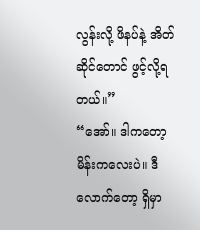လွန်းလို့ ဖိနပ်နဲ့ အိတ်ဆိုင်တောင် ဖွင့်လို့ရတယ်။”
“အော်။ ဒါကတော့ မိန်းကလေးပဲ။ ဒီလောက်တော့ ရှိမှာ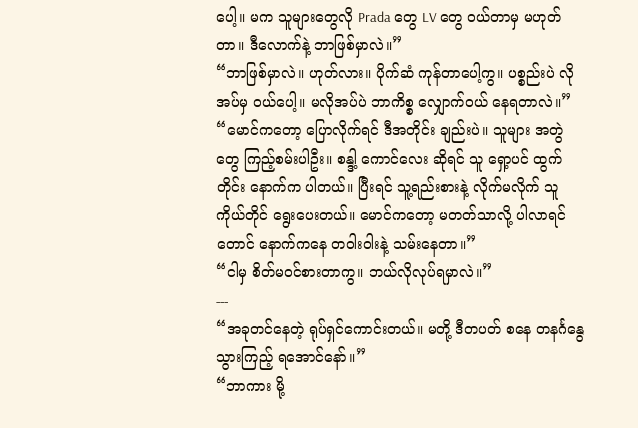ပေါ့။ မက သူများတွေလို Prada တွေ LV တွေ ဝယ်တာမှ မဟုတ်တာ။ ဒီလောက်နဲ့ ဘာဖြစ်မှာလဲ။”
“ဘာဖြစ်မှာလဲ။ ဟုတ်လား။ ပိုက်ဆံ ကုန်တာပေါ့ကွ။ ပစ္စည်းပဲ လိုအပ်မှ ဝယ်ပေါ့။ မလိုအပ်ပဲ ဘာကိစ္စ လျှောက်ဝယ် နေရတာလဲ။”
“မောင်ကတော့ ပြောလိုက်ရင် ဒီအတိုင်း ချည်းပဲ။ သူများ အတွဲတွေ ကြည့်စမ်းပါဦး။ စန္ဒါ့ ကောင်လေး ဆိုရင် သူ ရှော့ပင် ထွက်တိုင်း နောက်က ပါတယ်။ ပြီးရင် သူ့ရည်းစားနဲ့ လိုက်မလိုက် သူကိုယ်တိုင် ရွေးပေးတယ်။ မောင်ကတော့ မတတ်သာလို့ ပါလာရင်တောင် နောက်ကနေ တဝါးဝါးနဲ့ သမ်းနေတာ။”
“ငါမှ စိတ်မဝင်စားတာကွ။ ဘယ်လိုလုပ်ရမှာလဲ။”
---
“အခုတင်နေတဲ့ ရုပ်ရှင်ကောင်းတယ်။ မတို့ ဒီတပတ် စနေ တနင်္ဂနွေ သွားကြည့် ရအောင်နော်။”
“ဘာကား မို့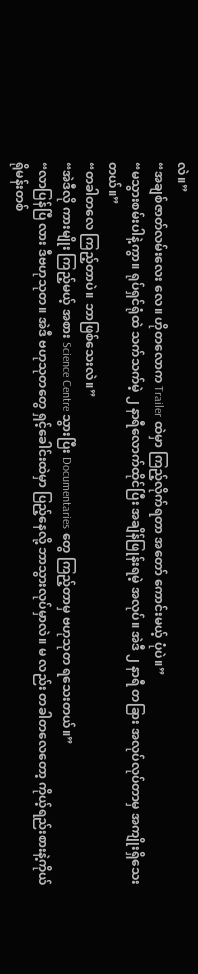လဲ။”
“အချစ်ဇာတ်လမ်းလေး လေ။ ဟိုတလောက Trailer ထဲမှာ ကြည့်လိုက်ရတာ အတော် ကောင်းမယ့် ပုံပဲ။”
“မသွားစမ်းပါနဲ့ကွာ။ ရုပ်ရှင်ရုံထဲ သက်သက်မဲ့ ၂ နာရီလောက်ထိုင်ပြီး အချိန်ဖြုန်းရမဲ့ အလုပ်။ အဲဒီ ၂ နာရီ တခြား အလုပ်လုပ်တာမှ အကျိုးရှိသေးတယ်။”
“တခါတလေ ကြည့်တာပဲ။ ဘာဖြစ်သေးလဲ။”
“အဲဒီလို ကားမျိုး ကြည့်မယ့် အစား Science Centre သွားပြီး Documentaries တွေ ကြည့်တာမှ ဗဟုသုတ ရသေးတယ်။”
“လာပြန်ပြီ လား ဒီဗဟုသုတ။ အဲဒီ ဗဟုသုတတွေ ရှင့်ခေါင်းထဲမှာ ပြည့်နေလို့ ဘာသွားလုပ်မှာလဲ။ မ လည်း တခါတလေတော့ ကိုယ့်ရည်းစားနဲ့ကိုယ် ရိုမန်းတစ်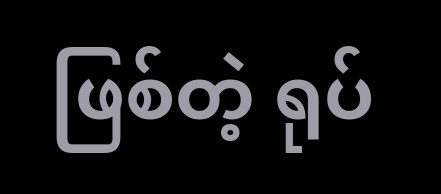ဖြစ်တဲ့ ရုပ်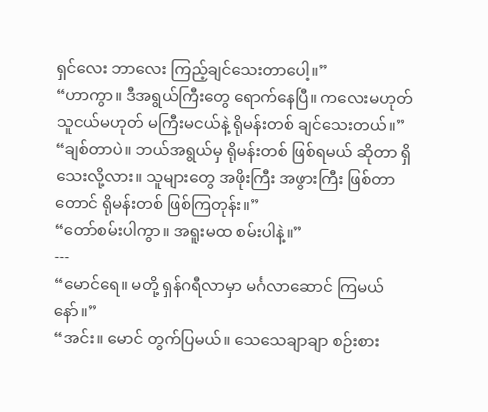ရှင်လေး ဘာလေး ကြည့်ချင်သေးတာပေါ့။”
“ဟာကွာ။ ဒီအရွယ်ကြီးတွေ ရောက်နေပြီ။ ကလေးမဟုတ် သူငယ်မဟုတ် မကြီးမငယ်နဲ့ ရိုမန်းတစ် ချင်သေးတယ်။”
“ချစ်တာပဲ။ ဘယ်အရွယ်မှ ရိုမန်းတစ် ဖြစ်ရမယ် ဆိုတာ ရှိသေးလို့လား။ သူများတွေ အဖိုးကြီး အဖွားကြီး ဖြစ်တာတောင် ရိုမန်းတစ် ဖြစ်ကြတုန်း။”
“တော်စမ်းပါကွာ။ အရူးမထ စမ်းပါနဲ့။”
---
“မောင်ရေ။ မတို့ ရှန်ဂရီလာမှာ မင်္ဂလာဆောင် ကြမယ်နော်။”
“အင်း။ မောင် တွက်ပြမယ်။ သေသေချာချာ စဉ်းစား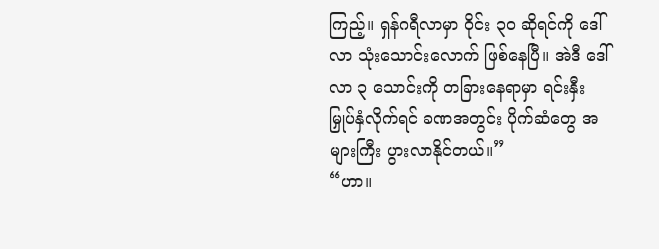ကြည့်။ ရှန်ဂရီလာမှာ ဝိုင်း ၃၀ ဆိုရင်ကို ဒေါ်လာ သုံးသောင်းလောက် ဖြစ်နေပြီ။ အဲဒီ ဒေါ်လာ ၃ သောင်းကို တခြားနေရာမှာ ရင်းနှီးမြှုပ်နှံလိုက်ရင် ခဏအတွင်း ပိုက်ဆံတွေ အများကြီး ပွားလာနိုင်တယ်။”
“ဟာ။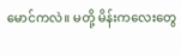မောင်ကလဲ။ မတို့ မိန်းကလေးတွေ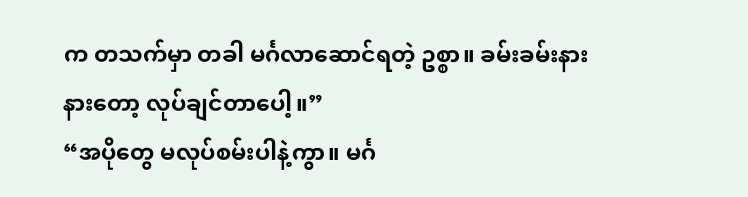က တသက်မှာ တခါ မင်္ဂလာဆောင်ရတဲ့ ဥစ္စာ။ ခမ်းခမ်းနားနားတော့ လုပ်ချင်တာပေါ့။”
“အပိုတွေ မလုပ်စမ်းပါနဲ့ကွာ။ မင်္ဂ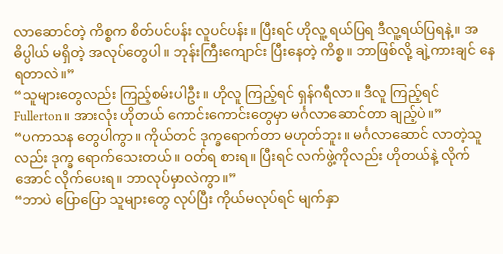လာဆောင်တဲ့ ကိစ္စက စိတ်ပင်ပန်း လူပင်ပန်း။ ပြီးရင် ဟိုလူ့ ရယ်ပြရ ဒီလူ့ရယ်ပြရနဲ့။ အဓိပ္ပါယ် မရှိတဲ့ အလုပ်တွေပါ။ ဘုန်းကြီးကျောင်း ပြီးနေတဲ့ ကိစ္စ။ ဘာဖြစ်လို့ ချဲ့ကားချင် နေရတာလဲ။”
“သူများတွေလည်း ကြည့်စမ်းပါဦး။ ဟိုလူ ကြည့်ရင် ရှန်ဂရီလာ။ ဒီလူ ကြည့်ရင် Fullerton။ အားလုံး ဟိုတယ် ကောင်းကောင်းတွေမှာ မင်္ဂလာဆောင်တာ ချည့်ပဲ။”
“ပကာသန တွေပါကွာ။ ကိုယ်တင် ဒုက္ခရောက်တာ မဟုတ်ဘူး။ မင်္ဂလာဆောင် လာတဲ့သူလည်း ဒုက္ခ ရောက်သေးတယ်။ ဝတ်ရ စားရ။ ပြီးရင် လက်ဖွဲ့ကိုလည်း ဟိုတယ်နဲ့ လိုက်အောင် လိုက်ပေးရ။ ဘာလုပ်မှာလဲကွာ။”
“ဘာပဲ ပြောပြော သူများတွေ လုပ်ပြီး ကိုယ်မလုပ်ရင် မျက်နှာ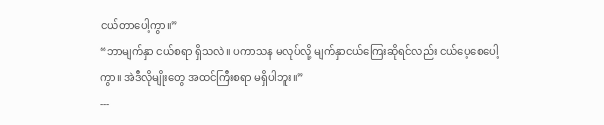ငယ်တာပေါ့ကွာ။”
“ဘာမျက်နှာ ငယ်စရာ ရှိသလဲ။ ပကာသန မလုပ်လို့ မျက်နှာငယ်ကြေးဆိုရင်လည်း ငယ်ပေ့စေပေါ့ကွာ။ အဲဒီလိုမျိုးတွေ အထင်ကြီးစရာ မရှိပါဘူး။”
---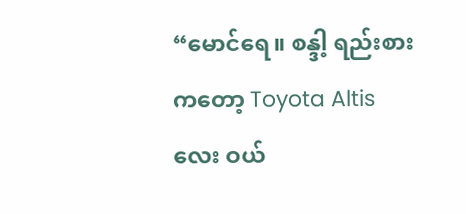“မောင်ရေ။ စန္ဒါ့ ရည်းစားကတော့ Toyota Altis လေး ဝယ်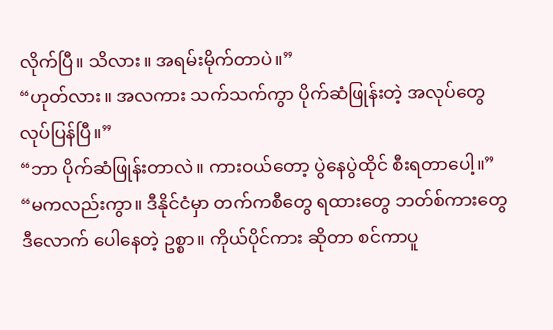လိုက်ပြီ။ သိလား။ အရမ်းမိုက်တာပဲ။”
“ဟုတ်လား။ အလကား သက်သက်ကွာ ပိုက်ဆံဖြုန်းတဲ့ အလုပ်တွေ လုပ်ပြန်ပြီ။”
“ဘာ ပိုက်ဆံဖြုန်းတာလဲ။ ကားဝယ်တော့ ပွဲနေပွဲထိုင် စီးရတာပေါ့။”
“မကလည်းကွာ။ ဒီနိုင်ငံမှာ တက်ကစီတွေ ရထားတွေ ဘတ်စ်ကားတွေ ဒီလောက် ပေါနေတဲ့ ဥစ္စာ။ ကိုယ်ပိုင်ကား ဆိုတာ စင်ကာပူ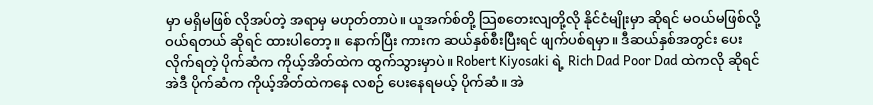မှာ မရှိမဖြစ် လိုအပ်တဲ့ အရာမှ မဟုတ်တာပဲ။ ယူအက်စ်တို့ သြစတေးလျတို့လို နိုင်ငံမျိုးမှာ ဆိုရင် မဝယ်မဖြစ်လို့ ဝယ်ရတယ် ဆိုရင် ထားပါတော့။ နောက်ပြီး ကားက ဆယ်နှစ်စီးပြီးရင် ဖျက်ပစ်ရမှာ။ ဒီဆယ်နှစ်အတွင်း ပေးလိုက်ရတဲ့ ပိုက်ဆံက ကိုယ့်အိတ်ထဲက ထွက်သွားမှာပဲ။ Robert Kiyosaki ရဲ့ Rich Dad Poor Dad ထဲကလို ဆိုရင် အဲဒီ ပိုက်ဆံက ကိုယ့်အိတ်ထဲကနေ လစဉ် ပေးနေရမယ့် ပိုက်ဆံ။ အဲ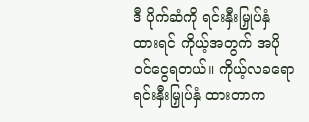ဒီ ပိုက်ဆံကို ရင်းနှီးမြှုပ်နှံထားရင် ကိုယ့်အတွက် အပိုဝင်ငွေရတယ်။ ကိုယ့်လခရော ရင်းနှီးမြှုပ်နှံ ထားတာက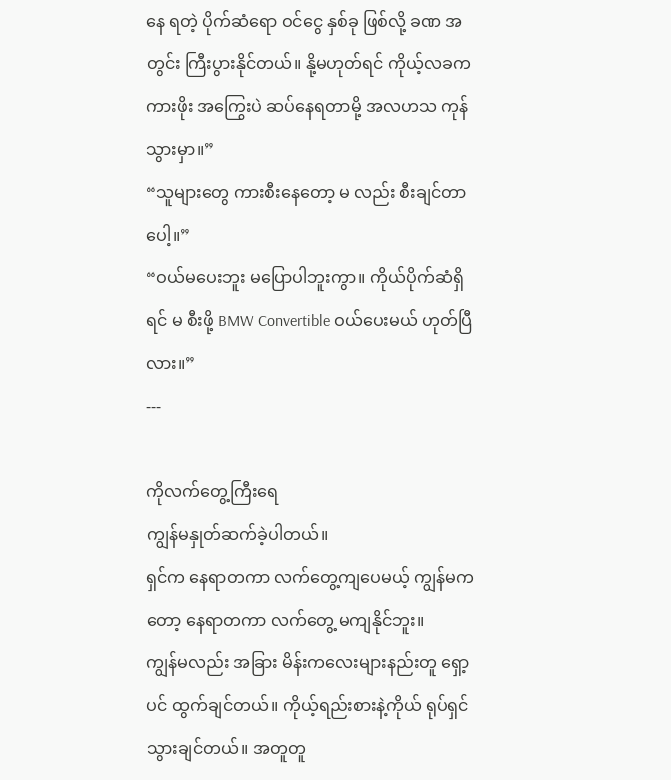နေ ရတဲ့ ပိုက်ဆံရော ဝင်ငွေ နှစ်ခု ဖြစ်လို့ ခဏ အတွင်း ကြီးပွားနိုင်တယ်။ နို့မဟုတ်ရင် ကိုယ့်လခက ကားဖိုး အကြွေးပဲ ဆပ်နေရတာမို့ အလဟသ ကုန်သွားမှာ။”
“သူများတွေ ကားစီးနေတော့ မ လည်း စီးချင်တာပေါ့။”
“ဝယ်မပေးဘူး မပြောပါဘူးကွာ။ ကိုယ်ပိုက်ဆံရှိရင် မ စီးဖို့ BMW Convertible ဝယ်ပေးမယ် ဟုတ်ပြီလား။”
---

ကိုလက်တွေ့ကြီးရေ
ကျွန်မနှုတ်ဆက်ခဲ့ပါတယ်။
ရှင်က နေရာတကာ လက်တွေ့ကျပေမယ့် ကျွန်မကတော့ နေရာတကာ လက်တွေ့ မကျနိုင်ဘူး။
ကျွန်မလည်း အခြား မိန်းကလေးများနည်းတူ ရှော့ပင် ထွက်ချင်တယ်။ ကိုယ့်ရည်းစားနဲ့ကိုယ် ရုပ်ရှင် သွားချင်တယ်။ အတူတူ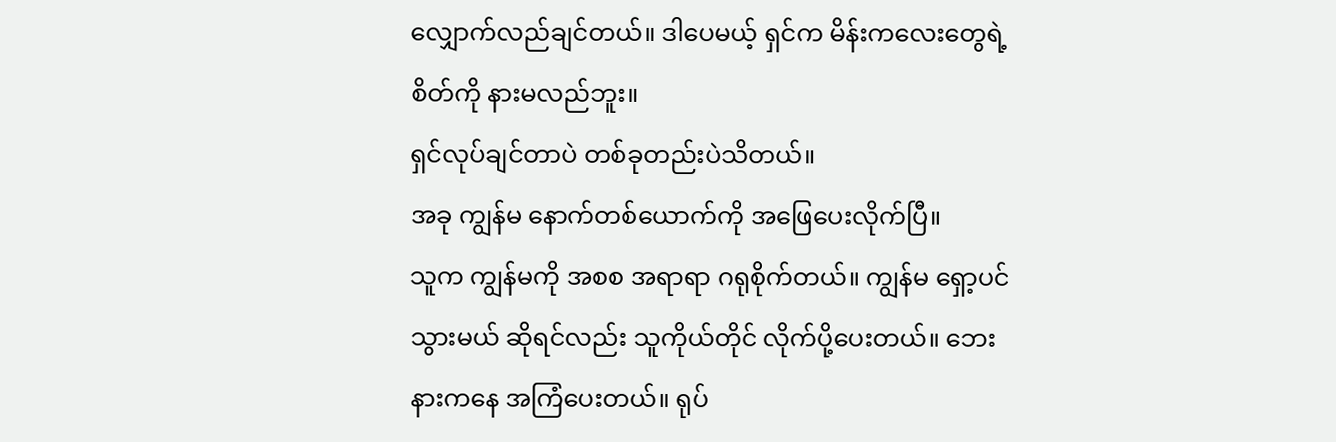လျှောက်လည်ချင်တယ်။ ဒါပေမယ့် ရှင်က မိန်းကလေးတွေရဲ့ စိတ်ကို နားမလည်ဘူး။
ရှင်လုပ်ချင်တာပဲ တစ်ခုတည်းပဲသိတယ်။
အခု ကျွန်မ နောက်တစ်ယောက်ကို အဖြေပေးလိုက်ပြီ။
သူက ကျွန်မကို အစစ အရာရာ ဂရုစိုက်တယ်။ ကျွန်မ ရှော့ပင်သွားမယ် ဆိုရင်လည်း သူကိုယ်တိုင် လိုက်ပို့ပေးတယ်။ ဘေးနားကနေ အကြံပေးတယ်။ ရုပ်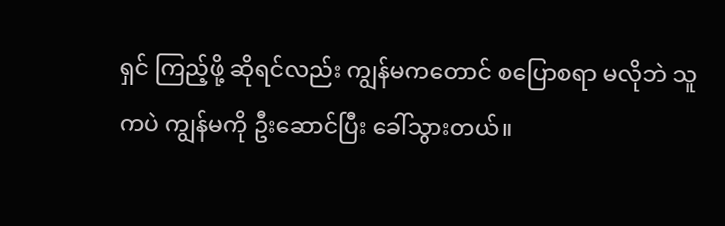ရှင် ကြည့်ဖို့ ဆိုရင်လည်း ကျွန်မကတောင် စပြောစရာ မလိုဘဲ သူကပဲ ကျွန်မကို ဦးဆောင်ပြီး ခေါ်သွားတယ်။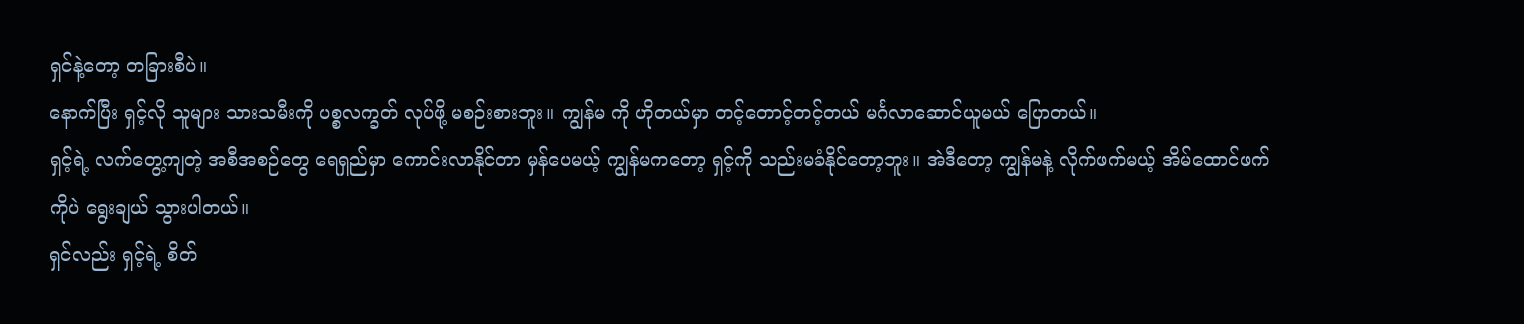ရှင်နဲ့တော့ တခြားစီပဲ။
နောက်ပြီး ရှင့်လို သူများ သားသမီးကို ပစ္စလက္ခတ် လုပ်ဖို့ မစဉ်းစားဘူး။ ကျွန်မ ကို ဟိုတယ်မှာ တင့်တောင့်တင့်တယ် မင်္ဂလာဆောင်ယူမယ် ပြောတယ်။
ရှင့်ရဲ့ လက်တွေ့ကျတဲ့ အစီအစဉ်တွေ ရေရှည်မှာ ကောင်းလာနိုင်တာ မှန်ပေမယ့် ကျွန်မကတော့ ရှင့်ကို သည်းမခံနိုင်တော့ဘူး။ အဲဒီတော့ ကျွန်မနဲ့ လိုက်ဖက်မယ့် အိမ်ထောင်ဖက်ကိုပဲ ရွေးချယ် သွားပါတယ်။
ရှင်လည်း ရှင့်ရဲ့ စိတ်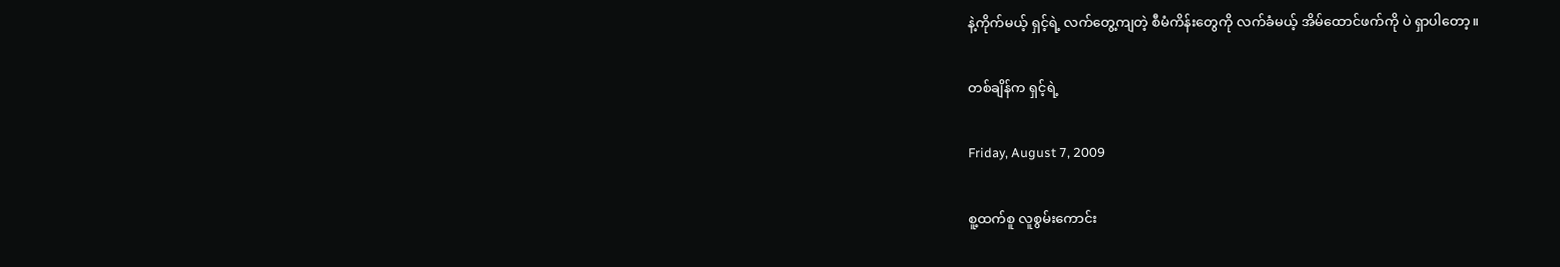နဲ့ကိုက်မယ့် ရှင့်ရဲ့ လက်တွေ့ကျတဲ့ စီမံကိန်းတွေကို လက်ခံမယ့် အိမ်ထောင်ဖက်ကို ပဲ ရှာပါတော့။

တစ်ချိန်က ရှင့်ရဲ့

Friday, August 7, 2009

စူ့ထက်စူ လူစွမ်းကောင်း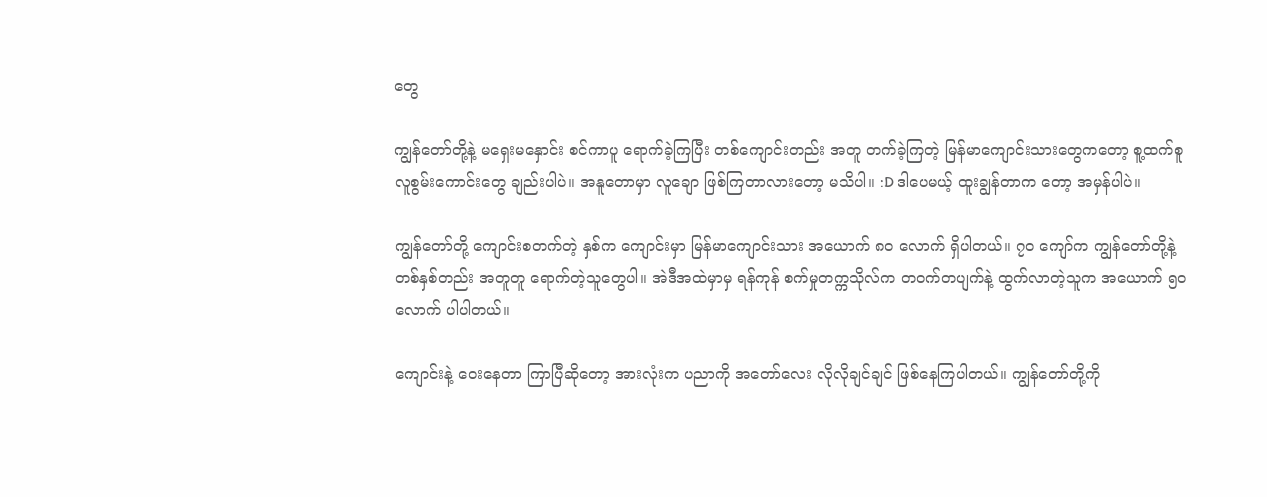တွေ

ကျွန်တော်တို့နဲ့ မရှေးမနှောင်း စင်ကာပူ ရောက်ခဲ့ကြပြီး တစ်ကျောင်းတည်း အတူ တက်ခဲ့ကြတဲ့ မြန်မာကျောင်းသားတွေကတော့ စူ့ထက်စူ လူစွမ်းကောင်းတွေ ချည်းပါပဲ။ အနူတောမှာ လူချော ဖြစ်ကြတာလားတော့ မသိပါ။ :D ဒါပေမယ့် ထူးချွန်တာက တော့ အမှန်ပါပဲ။

ကျွန်တော်တို့ ကျောင်းစတက်တဲ့ နှစ်က ကျောင်းမှာ မြန်မာကျောင်းသား အယောက် ၈၀ လောက် ရှိပါတယ်။ ၇၀ ကျော်က ကျွန်တော်တို့နဲ့ တစ်နှစ်တည်း အတူတူ ရောက်တဲ့သူတွေပါ။ အဲဒီအထဲမှာမှ ရန်ကုန် စက်မှုတက္ကသိုလ်က တဝက်တပျက်နဲ့ ထွက်လာတဲ့သူက အယောက် ၅၀ လောက် ပါပါတယ်။

ကျောင်းနဲ့ ဝေးနေတာ ကြာပြီဆိုတော့ အားလုံးက ပညာကို အတော်လေး လိုလိုချင်ချင် ဖြစ်နေကြပါတယ်။ ကျွန်တော်တို့ကို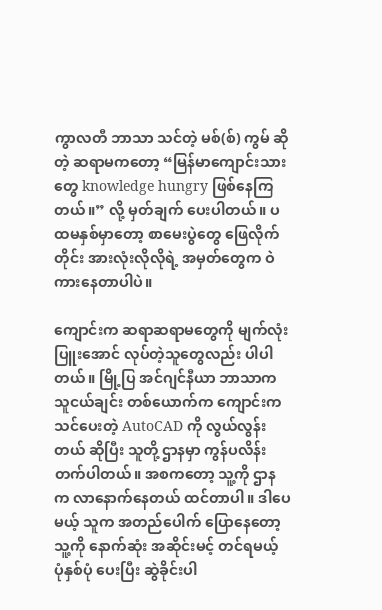ကွာလတီ ဘာသာ သင်တဲ့ မစ်(စ်) ကွမ် ဆိုတဲ့ ဆရာမကတော့ “မြန်မာကျောင်းသားတွေ knowledge hungry ဖြစ်နေကြတယ်။” လို့ မှတ်ချက် ပေးပါတယ်။ ပထမနှစ်မှာတော့ စာမေးပွဲတွေ ဖြေလိုက်တိုင်း အားလုံးလိုလိုရဲ့ အမှတ်တွေက ဝဲကားနေတာပါပဲ။

ကျောင်းက ဆရာဆရာမတွေကို မျက်လုံးပြူးအောင် လုပ်တဲ့သူတွေလည်း ပါပါတယ်။ မြို့ပြ အင်ဂျင်နီယာ ဘာသာက သူငယ်ချင်း တစ်ယောက်က ကျောင်းက သင်ပေးတဲ့ AutoCAD ကို လွယ်လွန်းတယ် ဆိုပြီး သူတို့ ဌာနမှာ ကွန်ပလိန်းတက်ပါတယ်။ အစကတော့ သူ့ကို ဌာနက လာနောက်နေတယ် ထင်တာပါ။ ဒါပေမယ့် သူက အတည်ပေါက် ပြောနေတော့ သူ့ကို နောက်ဆုံး အဆိုင်းမင့် တင်ရမယ့် ပုံနှစ်ပုံ ပေးပြီး ဆွဲခိုင်းပါ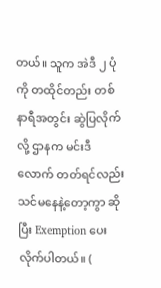တယ်။ သူက အဲဒီ ၂ ပုံကို တထိုင်တည်း တစ်နာရီအတွင်း ဆွဲပြလိုက်လို့ ဌာနက မင်းဒီလောက် တတ်ရင်လည်း သင်မနေနဲ့တော့ကွာ ဆိုပြီး Exemption ပေးလိုက်ပါတယ်။ (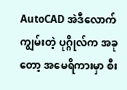AutoCAD အဲဒီလောက် ကျွမ်းတဲ့ ပုဂ္ဂိုလ်က အခုတော့ အမေရိကားမှာ စီး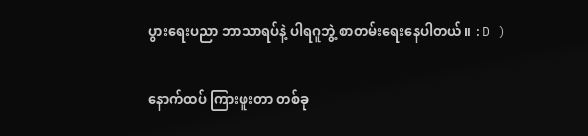ပွားရေးပညာ ဘာသာရပ်နဲ့ ပါရဂူဘွဲ့ စာတမ်းရေးနေပါတယ်။ :D )

နောက်ထပ် ကြားဖူးတာ တစ်ခု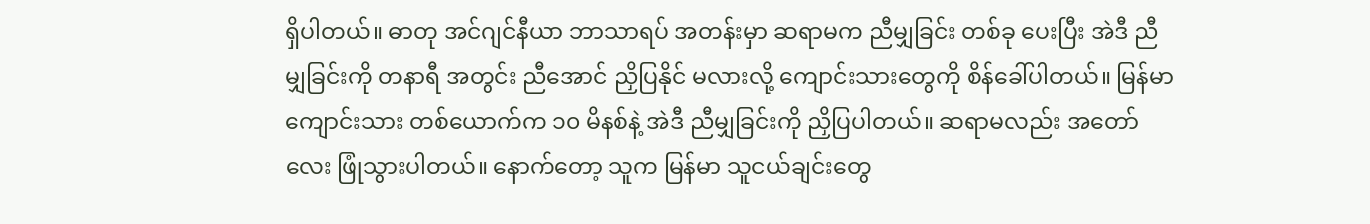ရှိပါတယ်။ ဓာတု အင်ဂျင်နီယာ ဘာသာရပ် အတန်းမှာ ဆရာမက ညီမျှခြင်း တစ်ခု ပေးပြီး အဲဒီ ညီမျှခြင်းကို တနာရီ အတွင်း ညီအောင် ညှိပြနိုင် မလားလို့ ကျောင်းသားတွေကို စိန်ခေါ်ပါတယ်။ မြန်မာ ကျောင်းသား တစ်ယောက်က ၁၀ မိနစ်နဲ့ အဲဒီ ညီမျှခြင်းကို ညှိပြပါတယ်။ ဆရာမလည်း အတော်လေး ဖြုံသွားပါတယ်။ နောက်တော့ သူက မြန်မာ သူငယ်ချင်းတွေ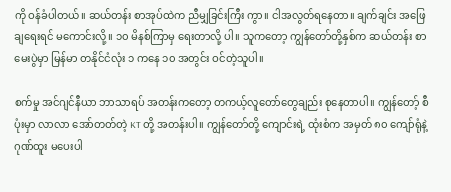ကို ဝန်ခံပါတယ်။ ဆယ်တန်း စာအုပ်ထဲက ညီမျှခြင်းကြီး ကွာ။ ငါအလွတ်ရနေတာ။ ချက်ချင်း အဖြေချရေးရင် မကောင်းလို့။ ၁၀ မိနစ်ကြာမှ ရေးတာလို့ ပါ။ သူကတော့ ကျွန်တော်တို့နှစ်က ဆယ်တန်း စာမေးပွဲမှာ မြန်မာ တနိုင်ငံလုံး ၁ ကနေ ၁၀ အတွင်း ဝင်တဲ့သူပါ။

စက်မှု အင်ဂျင်နီယာ ဘာသာရပ် အတန်းကတော့ တကယ့်လူတော်တွေချည်း စုနေတာပါ။ ကျွန်တော့် စီပုံးမှာ လာလာ အော်တတ်တဲ့ KT တို့ အတန်းပါ။ ကျွန်တော်တို့ ကျောင်းရဲ့ ထုံးစံက အမှတ် ၈၀ ကျော်ရုံနဲ့ ဂုဏ်ထူး မပေးပါ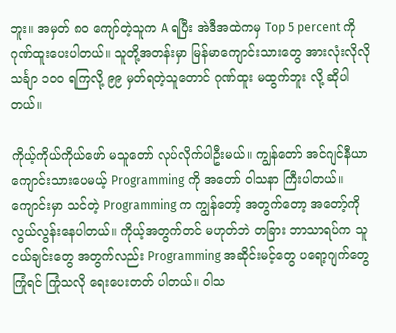ဘူး။ အမှတ် ၈၀ ကျော်တဲ့သူက A ရပြီး အဲဒီအထဲကမှ Top 5 percent ကို ဂုဏ်ထူးပေးပါတယ်။ သူတို့အတန်းမှာ မြန်မာကျောင်းသားတွေ အားလုံးလိုလို သင်္ချာ ၁၀၀ ရကြလို့ ၉၉ မှတ်ရတဲ့သူတောင် ဂုဏ်ထူး မထွက်ဘူး လို့ ဆိုပါတယ်။

ကိုယ့်ကိုယ်ကိုယ်ဖော် မသူတော် လုပ်လိုက်ပါဦးမယ်။ ကျွန်တော် အင်ဂျင်နီယာ ကျောင်းသားပေမယ့် Programming ကို အတော် ဝါသနာ ကြီးပါတယ်။ ကျောင်းမှာ သင်တဲ့ Programming က ကျွန်တော့် အတွက်တော့ အတော့်ကို လွယ်လွန်းနေပါတယ်။ ကိုယ့်အတွက်တင် မဟုတ်ဘဲ တခြား ဘာသာရပ်က သူငယ်ချင်းတွေ အတွက်လည်း Programming အဆိုင်းမင့်တွေ ပရော့ဂျက်တွေ ကြုံရင် ကြုံသလို ရေးပေးတတ် ပါတယ်။ ဝါသ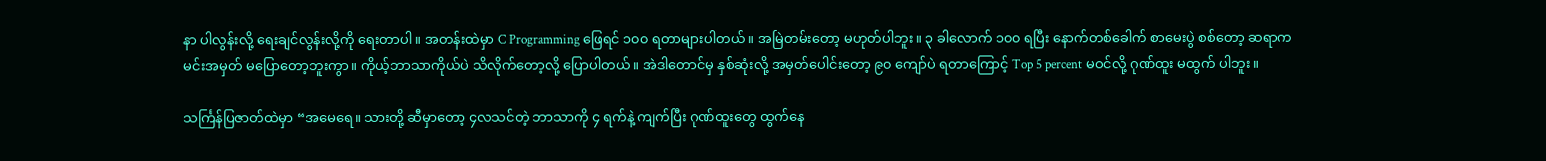နာ ပါလွန်းလို့ ရေးချင်လွန်းလို့ကို ရေးတာပါ။ အတန်းထဲမှာ C Programming ဖြေရင် ၁၀၀ ရတာများပါတယ်။ အမြဲတမ်းတော့ မဟုတ်ပါဘူး။ ၃ ခါလောက် ၁၀၀ ရပြီး နောက်တစ်ခေါက် စာမေးပွဲ စစ်တော့ ဆရာက မင်းအမှတ် မပြောတော့ဘူးကွာ။ ကိုယ့်ဘာသာကိုယ်ပဲ သိလိုက်တော့လို့ ပြောပါတယ်။ အဲဒါတောင်မှ နှစ်ဆုံးလို့ အမှတ်ပေါင်းတော့ ၉၀ ကျော်ပဲ ရတာကြောင့် Top 5 percent မဝင်လို့ ဂုဏ်ထူး မထွက် ပါဘူး။

သင်္ကြန်ပြဇာတ်ထဲမှာ “အမေရေ။ သားတို့ ဆီမှာတော့ ၄လသင်တဲ့ ဘာသာကို ၄ ရက်နဲ့ ကျက်ပြီး ဂုဏ်ထူးတွေ ထွက်နေ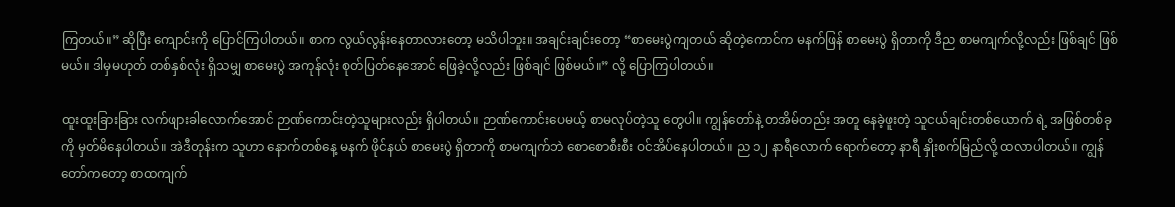ကြတယ်။” ဆိုပြီး ကျောင်းကို ပြောင်ကြပါတယ်။ စာက လွယ်လွန်းနေတာလားတော့ မသိပါဘူး။ အချင်းချင်းတော့ “စာမေးပွဲကျတယ် ဆိုတဲ့ကောင်က မနက်ဖြန် စာမေးပွဲ ရှိတာကို ဒီည စာမကျက်လို့လည်း ဖြစ်ချင် ဖြစ်မယ်။ ဒါမှမဟုတ် တစ်နှစ်လုံး ရှိသမျှ စာမေးပွဲ အကုန်လုံး စုတ်ပြတ်နေအောင် ဖြေခဲ့လို့လည်း ဖြစ်ချင် ဖြစ်မယ်။” လို့ ပြောကြပါတယ်။

ထူးထူးခြားခြား လက်ဖျားခါလောက်အောင် ဉာဏ်ကောင်းတဲ့သူများလည်း ရှိပါတယ်။ ဉာဏ်ကောင်းပေမယ့် စာမလုပ်တဲ့သူ တွေပါ။ ကျွန်တော်နဲ့ တအိမ်တည်း အတူ နေခဲ့ဖူးတဲ့ သူငယ်ချင်းတစ်ယောက် ရဲ့ အဖြစ်တစ်ခု ကို မှတ်မိနေပါတယ်။ အဲဒီတုန်းက သူဟာ နောက်တစ်နေ့ မနက် ဖိုင်နယ် စာမေးပွဲ ရှိတာကို စာမကျက်ဘဲ စောစောစီးစီး ဝင်အိပ်နေပါတယ်။ ည ၁၂ နာရီလောက် ရောက်တော့ နာရီ နှိုးစက်မြည်လို့ ထလာပါတယ်။ ကျွန်တော်ကတော့ စာထကျက်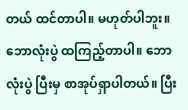တယ် ထင်တာပါ။ မဟုတ်ပါဘူး။ ဘောလုံးပွဲ ထကြည့်တာပါ။ ဘောလုံးပွဲ ပြီးမှ စာအုပ်ရှာပါတယ်။ ပြီး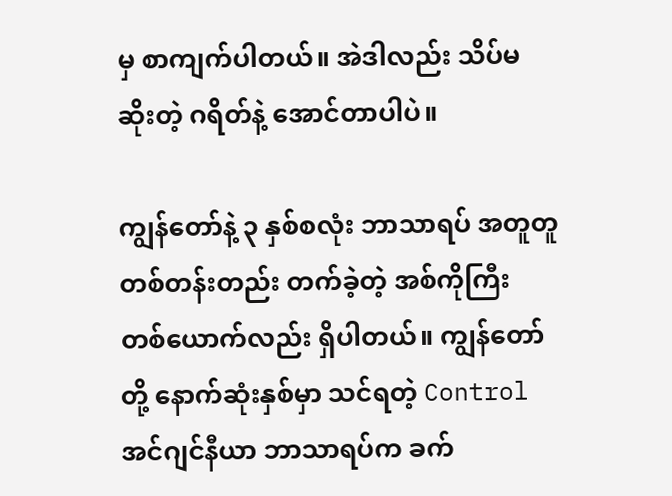မှ စာကျက်ပါတယ်။ အဲဒါလည်း သိပ်မဆိုးတဲ့ ဂရိတ်နဲ့ အောင်တာပါပဲ။

ကျွန်တော်နဲ့ ၃ နှစ်စလုံး ဘာသာရပ် အတူတူ တစ်တန်းတည်း တက်ခဲ့တဲ့ အစ်ကိုကြီး တစ်ယောက်လည်း ရှိပါတယ်။ ကျွန်တော်တို့ နောက်ဆုံးနှစ်မှာ သင်ရတဲ့ Control အင်ဂျင်နီယာ ဘာသာရပ်က ခက်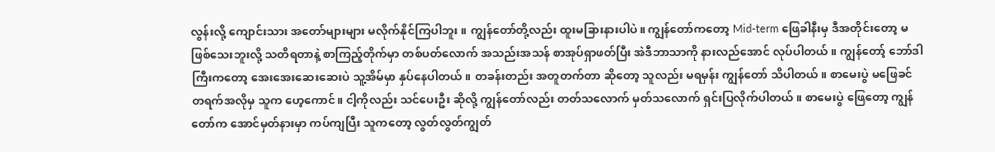လွန်းလို့ ကျောင်းသား အတော်များများ မလိုက်နိုင်ကြပါဘူး။ ကျွန်တော်တို့လည်း ထူးမခြားနားပါပဲ။ ကျွန်တော်ကတော့ Mid-term ဖြေခါနီးမှ ဒီအတိုင်းတော့ မဖြစ်သေးဘူးလို့ သတိရတာနဲ့ စာကြည့်တိုက်မှာ တစ်ပတ်လောက် အသည်းအသန် စာအုပ်ရှာဖတ်ပြီး အဲဒီဘာသာကို နားလည်အောင် လုပ်ပါတယ်။ ကျွန်တော့် ဘော်ဒါကြီးကတော့ အေးအေးဆေးဆေးပဲ သူ့အိမ်မှာ နှပ်နေပါတယ်။ တခန်းတည်း အတူတက်တာ ဆိုတော့ သူလည်း မရမှန်း ကျွန်တော် သိပါတယ်။ စာမေးပွဲ မဖြေခင် တရက်အလိုမှ သူက ဟေ့ကောင်။ ငါ့ကိုလည်း သင်ပေးဦး ဆိုလို့ ကျွန်တော်လည်း တတ်သလောက် မှတ်သလောက် ရှင်းပြလိုက်ပါတယ်။ စာမေးပွဲ ဖြေတော့ ကျွန်တော်က အောင်မှတ်နားမှာ ကပ်ကျပြီး သူကတော့ လွတ်လွတ်ကျွတ်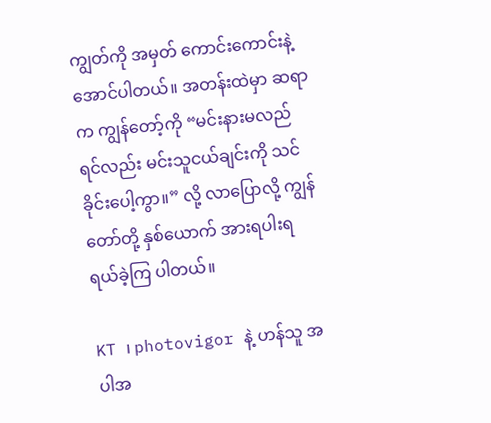ကျွတ်ကို အမှတ် ကောင်းကောင်းနဲ့ အောင်ပါတယ်။ အတန်းထဲမှာ ဆရာက ကျွန်တော့်ကို “မင်းနားမလည်ရင်လည်း မင်းသူငယ်ချင်းကို သင်ခိုင်းပေါ့ကွာ။” လို့ လာပြောလို့ ကျွန်တော်တို့ နှစ်ယောက် အားရပါးရ ရယ်ခဲ့ကြ ပါတယ်။

KT ၊ photovigor နဲ့ ဟန်သူ အပါအ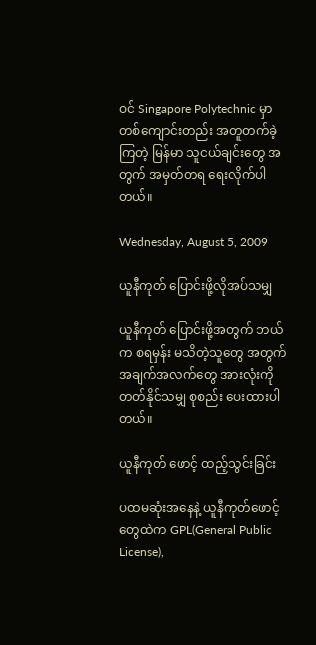ဝင် Singapore Polytechnic မှာ တစ်ကျောင်းတည်း အတူတက်ခဲ့ကြတဲ့ မြန်မာ သူငယ်ချင်းတွေ အတွက် အမှတ်တရ ရေးလိုက်ပါတယ်။

Wednesday, August 5, 2009

ယူနီကုတ် ပြောင်းဖို့လိုအပ်သမျှ

ယူနီကုတ် ပြောင်းဖို့အတွက် ဘယ်က စရမှန်း မသိတဲ့သူတွေ အတွက် အချက်အလက်တွေ အားလုံးကို တတ်နိုင်သမျှ စုစည်း ပေးထားပါတယ်။

ယူနီကုတ် ဖောင့် ထည့်သွင်းခြင်း

ပထမဆုံးအနေနဲ့ ယူနီကုတ်ဖောင့်တွေထဲက GPL(General Public License),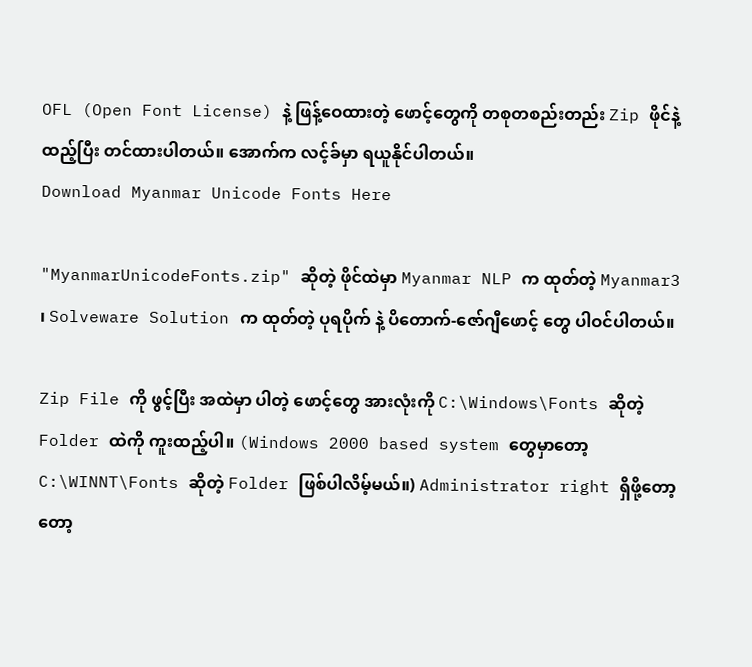OFL (Open Font License) နဲ့ ဖြန့်ဝေထားတဲ့ ဖောင့်တွေကို တစုတစည်းတည်း Zip ဖိုင်နဲ့ ထည့်ပြီး တင်ထားပါတယ်။ အောက်က လင့်ခ်မှာ ရယူနိုင်ပါတယ်။
Download Myanmar Unicode Fonts Here

"MyanmarUnicodeFonts.zip" ဆိုတဲ့ ဖိုင်ထဲမှာ Myanmar NLP က ထုတ်တဲ့ Myanmar3 ၊ Solveware Solution က ထုတ်တဲ့ ပုရပိုက် နဲ့ ပိတောက်-ဇော်ဂျီဖောင့် တွေ ပါဝင်ပါတယ်။

Zip File ကို ဖွင့်ပြီး အထဲမှာ ပါတဲ့ ဖောင့်တွေ အားလုံးကို C:\Windows\Fonts ဆိုတဲ့ Folder ထဲကို ကူးထည့်ပါ။ (Windows 2000 based system တွေမှာတော့ C:\WINNT\Fonts ဆိုတဲ့ Folder ဖြစ်ပါလိမ့်မယ်။) Administrator right ရှိဖို့တော့ တော့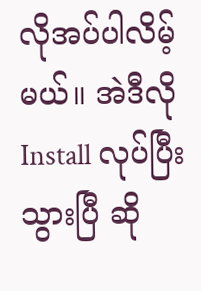လိုအပ်ပါလိမ့်မယ်။ အဲဒီလို Install လုပ်ပြီး သွားပြီ ဆို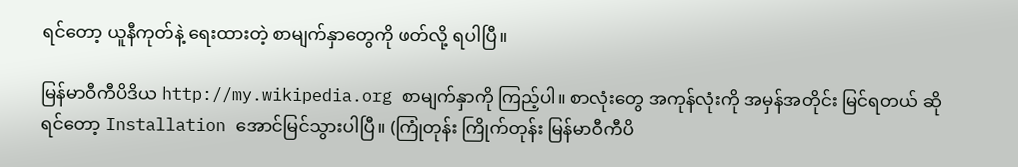ရင်တော့ ယူနီကုတ်နဲ့ ရေးထားတဲ့ စာမျက်နှာတွေကို ဖတ်လို့ ရပါပြီ။

မြန်မာဝီကီပိဒိယ http://my.wikipedia.org စာမျက်နှာကို ကြည့်ပါ။ စာလုံးတွေ အကုန်လုံးကို အမှန်အတိုင်း မြင်ရတယ် ဆိုရင်တော့ Installation အောင်မြင်သွားပါပြီ။ (ကြုံတုန်း ကြိုက်တုန်း မြန်မာဝီကီပိ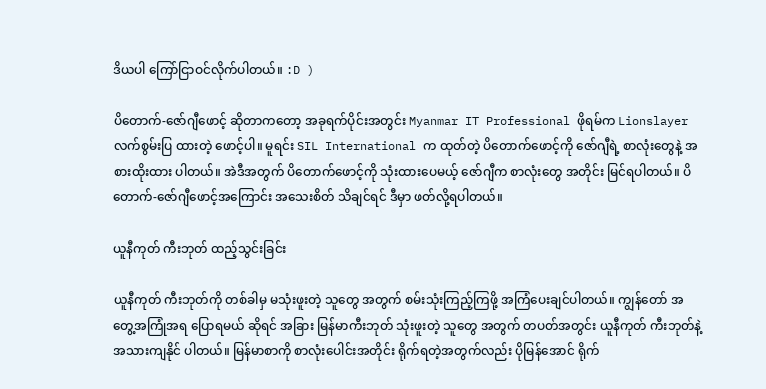ဒိယပါ ကြော်ငြာဝင်လိုက်ပါတယ်။ :D )

ပိတောက်-ဇော်ဂျီဖောင့် ဆိုတာကတော့ အခုရက်ပိုင်းအတွင်း Myanmar IT Professional ဖိုရမ်က Lionslayer လက်စွမ်းပြ ထားတဲ့ ဖောင့်ပါ။ မူရင်း SIL International က ထုတ်တဲ့ ပိတောက်ဖောင့်ကို ဇော်ဂျီရဲ့ စာလုံးတွေနဲ့ အစားထိုးထား ပါတယ်။ အဲဒီအတွက် ပိတောက်ဖောင့်ကို သုံးထားပေမယ့် ဇော်ဂျီက စာလုံးတွေ အတိုင်း မြင်ရပါတယ်။ ပိတောက်-ဇော်ဂျီဖောင့်အကြောင်း အသေးစိတ် သိချင်ရင် ဒီမှာ ဖတ်လို့ရပါတယ်။

ယူနီကုတ် ကီးဘုတ် ထည့်သွင်းခြင်း

ယူနီကုတ် ကီးဘုတ်ကို တစ်ခါမှ မသုံးဖူးတဲ့ သူတွေ အတွက် စမ်းသုံးကြည့်ကြဖို့ အကြံပေးချင်ပါတယ်။ ကျွန်တော် အတွေ့အကြုံအရ ပြောရမယ် ဆိုရင် အခြား မြန်မာကီးဘုတ် သုံးဖူးတဲ့ သူတွေ အတွက် တပတ်အတွင်း ယူနီကုတ် ကီးဘုတ်နဲ့ အသားကျနိုင် ပါတယ်။ မြန်မာစာကို စာလုံးပေါင်းအတိုင်း ရိုက်ရတဲ့အတွက်လည်း ပိုမြန်အောင် ရိုက်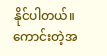နိုင်ပါတယ်။ ကောင်းတဲ့အ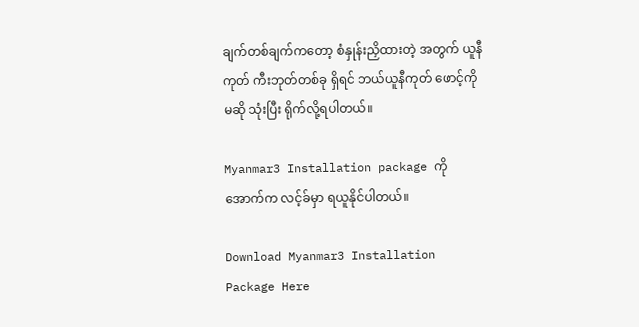ချက်တစ်ချက်ကတော့ စံနှုန်းညှိထားတဲ့ အတွက် ယူနီကုတ် ကီးဘုတ်တစ်ခု ရှိရင် ဘယ်ယူနီကုတ် ဖောင့်ကို မဆို သုံးပြီး ရိုက်လို့ရပါတယ်။

Myanmar3 Installation package ကို အောက်က လင့်ခ်မှာ ရယူနိုင်ပါတယ်။

Download Myanmar3 Installation Package Here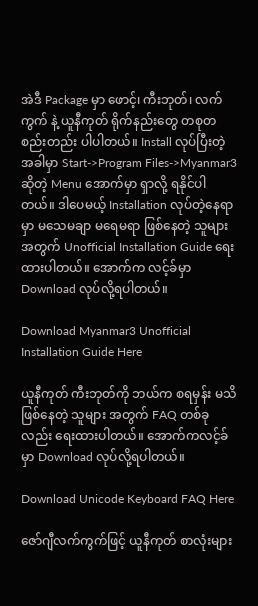အဲဒီ Package မှာ ဖောင့်၊ ကီးဘုတ်၊ လက်ကွက် နဲ့ ယူနီကုတ် ရိုက်နည်းတွေ တစုတစည်းတည်း ပါပါတယ်။ Install လုပ်ပြီးတဲ့အခါမှာ Start->Program Files->Myanmar3 ဆိုတဲ့ Menu အောက်မှာ ရှာလို့ ရနိုင်ပါတယ်။ ဒါပေမယ့် Installation လုပ်တဲ့နေရာမှာ မသေမချာ မရေမရာ ဖြစ်နေတဲ့ သူများအတွက် Unofficial Installation Guide ရေးထားပါတယ်။ အောက်က လင့်ခ်မှာ Download လုပ်လို့ရပါတယ်။

Download Myanmar3 Unofficial Installation Guide Here

ယူနီကုတ် ကီးဘုတ်ကို ဘယ်က စရမှန်း မသိဖြစ်နေတဲ့ သူများ အတွက် FAQ တစ်ခုလည်း ရေးထားပါတယ်။ အောက်ကလင့်ခ်မှာ Download လုပ်လို့ရပါတယ်။

Download Unicode Keyboard FAQ Here

ဇော်ဂျီလက်ကွက်ဖြင့် ယူနီကုတ် စာလုံးများ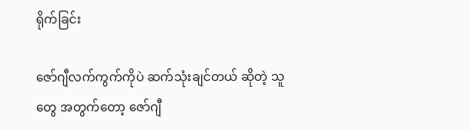ရိုက်ခြင်း

ဇော်ဂျီလက်ကွက်ကိုပဲ ဆက်သုံးချင်တယ် ဆိုတဲ့ သူတွေ အတွက်တော့ ဇော်ဂျီ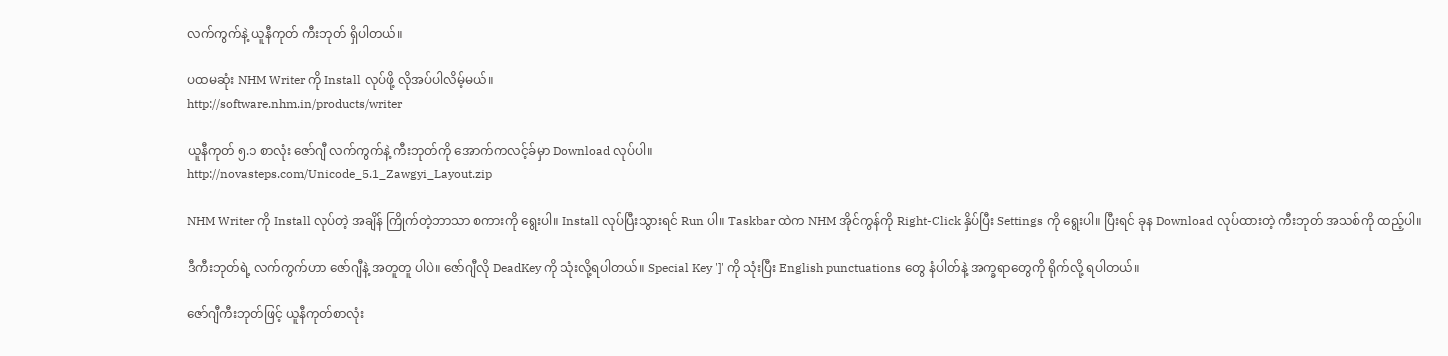လက်ကွက်နဲ့ ယူနီကုတ် ကီးဘုတ် ရှိပါတယ်။

ပထမဆုံး NHM Writer ကို Install လုပ်ဖို့ လိုအပ်ပါလိမ့်မယ်။
http://software.nhm.in/products/writer

ယူနီကုတ် ၅.၁ စာလုံး ဇော်ဂျီ လက်ကွက်နဲ့ ကီးဘုတ်ကို အောက်ကလင့်ခ်မှာ Download လုပ်ပါ။
http://novasteps.com/Unicode_5.1_Zawgyi_Layout.zip

NHM Writer ကို Install လုပ်တဲ့ အချိန် ကြိုက်တဲ့ဘာသာ စကားကို ရွေးပါ။ Install လုပ်ပြီးသွားရင် Run ပါ။ Taskbar ထဲက NHM အိုင်ကွန်ကို Right-Click နှိပ်ပြီး Settings ကို ရွေးပါ။ ပြီးရင် ခုန Download လုပ်ထားတဲ့ ကီးဘုတ် အသစ်ကို ထည့်ပါ။

ဒီကီးဘုတ်ရဲ့ လက်ကွက်ဟာ ဇော်ဂျီနဲ့ အတူတူ ပါပဲ။ ဇော်ဂျီလို DeadKey ကို သုံးလို့ရပါတယ်။ Special Key ']' ကို သုံးပြီး English punctuations တွေ နံပါတ်နဲ့ အက္ခရာတွေကို ရိုက်လို့ ရပါတယ်။

ဇော်ဂျီကီးဘုတ်ဖြင့် ယူနီကုတ်စာလုံး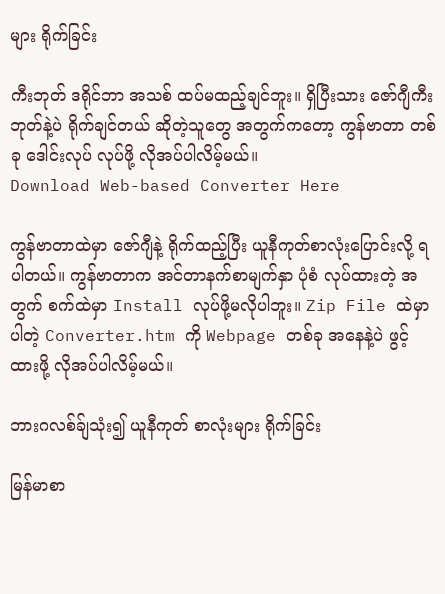များ ရိုက်ခြင်း

ကီးဘုတ် ဒရိုင်ဘာ အသစ် ထပ်မထည့်ချင်ဘူး။ ရှိပြီးသား ဇော်ဂျီကီးဘုတ်နဲ့ပဲ ရိုက်ချင်တယ် ဆိုတဲ့သူတွေ အတွက်ကတော့ ကွန်ဗာတာ တစ်ခု ဒေါင်းလုပ် လုပ်ဖို့ လိုအပ်ပါလိမ့်မယ်။
Download Web-based Converter Here

ကွန်ဗာတာထဲမှာ ဇော်ဂျီနဲ့ ရိုက်ထည့်ပြီး ယူနီကုတ်စာလုံးပြောင်းလို့ ရပါတယ်။ ကွန်ဗာတာက အင်တာနက်စာမျက်နှာ ပုံစံ လုပ်ထားတဲ့ အတွက် စက်ထဲမှာ Install လုပ်ဖို့မလိုပါဘူး။ Zip File ထဲမှာ ပါတဲ့ Converter.htm ကို Webpage တစ်ခု အနေနဲ့ပဲ ဖွင့်ထားဖို့ လိုအပ်ပါလိမ့်မယ်။

ဘားဂလစ်ခ်ျသုံး၍ ယူနီကုတ် စာလုံးများ ရိုက်ခြင်း

မြန်မာစာ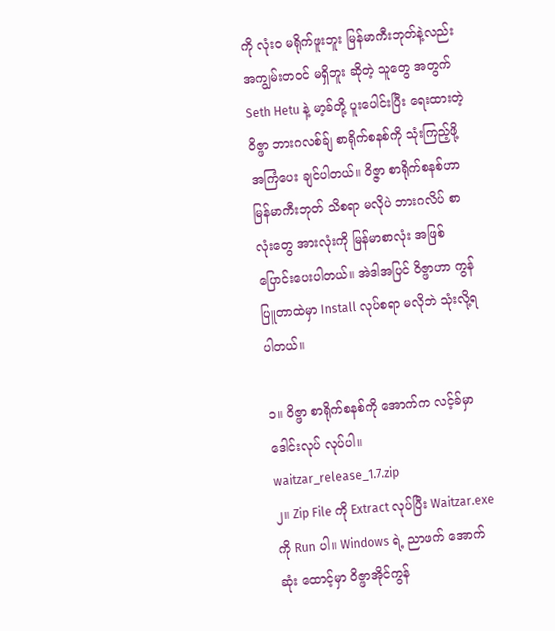ကို လုံးဝ မရိုက်ဖူးဘူး မြန်မာကီးဘုတ်နဲ့လည်း အကျွမ်းတဝင် မရှိဘူး ဆိုတဲ့ သူတွေ အတွက် Seth Hetu နဲ့ မာ့ခ်တို့ ပူးပေါင်းပြီး ရေးထားတဲ့ ဝိဇ္ဖာ ဘားဂလစ်ခ်ျ စာရိုက်စနစ်ကို သုံးကြည့်ဖို့ အကြံပေး ချင်ပါတယ်။ ဝိဇ္ဇာ စာရိုက်စနစ်ဟာ မြန်မာကီးဘုတ် သိစရာ မလိုပဲ ဘားဂလိပ် စာလုံးတွေ အားလုံးကို မြန်မာစာလုံး အဖြစ် ပြောင်းပေးပါတယ်။ အဲဒါအပြင် ဝိဇ္ဖာဟာ ကွန်ပြူတာထဲမှာ Install လုပ်စရာ မလိုဘဲ သုံးလို့ရပါတယ်။

၁။ ဝိဇ္ဖာ စာရိုက်စနစ်ကို အောက်က လင့်ခ်မှာ ဒေါင်းလုပ် လုပ်ပါ။
waitzar_release_1.7.zip
၂။ Zip File ကို Extract လုပ်ပြီး Waitzar.exe ကို Run ပါ။ Windows ရဲ့ ညာဖက် အောက်ဆုံး ထောင့်မှာ ဝိဇ္ဖာအိုင်ကွန်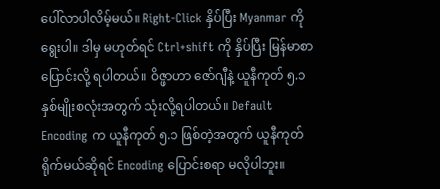ပေါ်လာပါလိမ့်မယ်။ Right-Click နှိပ်ပြီး Myanmar ကို ရွေးပါ။ ဒါမှ မဟုတ်ရင် Ctrl+shift ကို နှိပ်ပြီး မြန်မာစာ ပြောင်းလို့ ရပါတယ်။ ဝိဇ္ဖာဟာ ဇော်ဂျီနဲ့ ယူနီကုတ် ၅.၁ နှစ်မျိုးစလုံးအတွက် သုံးလို့ရပါတယ်။ Default Encoding က ယူနီကုတ် ၅.၁ ဖြစ်တဲ့အတွက် ယူနီကုတ် ရိုက်မယ်ဆိုရင် Encoding ပြောင်းစရာ မလိုပါဘူး။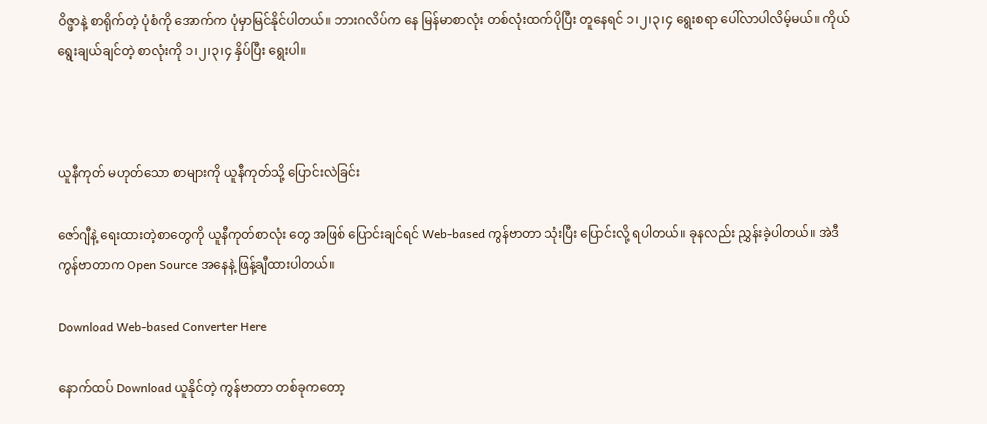ဝိဇ္ဖာနဲ့ စာရိုက်တဲ့ ပုံစံကို အောက်က ပုံမှာမြင်နိုင်ပါတယ်။ ဘားဂလိပ်က နေ မြန်မာစာလုံး တစ်လုံးထက်ပိုပြီး တူနေရင် ၁၊၂၊၃၊၄ ရွေးစရာ ပေါ်လာပါလိမ့်မယ်။ ကိုယ်ရွေးချယ်ချင်တဲ့ စာလုံးကို ၁၊၂၊၃၊၄ နှိပ်ပြီး ရွေးပါ။



ယူနီကုတ် မဟုတ်သော စာများကို ယူနီကုတ်သို့ ပြောင်းလဲခြင်း

ဇော်ဂျီနဲ့ ရေးထားတဲ့စာတွေကို ယူနီကုတ်စာလုံး တွေ အဖြစ် ပြောင်းချင်ရင် Web-based ကွန်ဗာတာ သုံးပြီး ပြောင်းလို့ ရပါတယ်။ ခုနလည်း ညွှန်းခဲ့ပါတယ်။ အဲဒီ ကွန်ဗာတာက Open Source အနေနဲ့ ဖြန့်ချီထားပါတယ်။

Download Web-based Converter Here

နောက်ထပ် Download ယူနိုင်တဲ့ ကွန်ဗာတာ တစ်ခုကတော့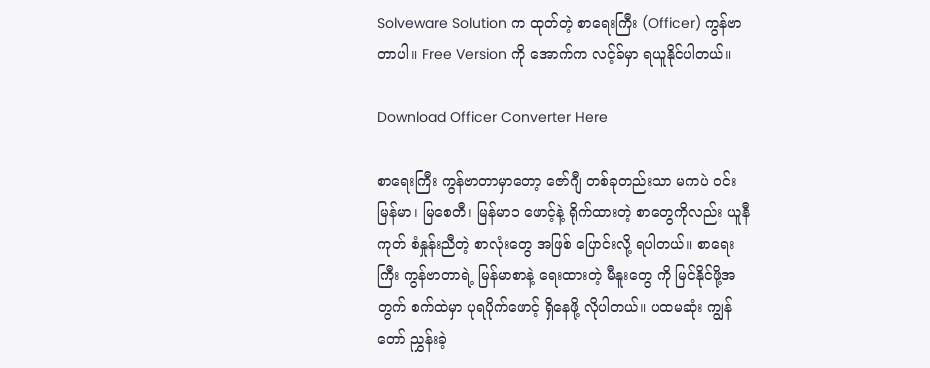Solveware Solution က ထုတ်တဲ့ စာရေးကြီး (Officer) ကွန်ဗာတာပါ။ Free Version ကို အောက်က လင့်ခ်မှာ ရယူနိုင်ပါတယ်။

Download Officer Converter Here

စာရေးကြီး ကွန်ဗာတာမှာတော့ ဇော်ဂျီ တစ်ခုတည်းသာ မကပဲ ဝင်းမြန်မာ၊ မြစေတီ၊ မြန်မာ၁ ဖောင့်နဲ့ ရိုက်ထားတဲ့ စာတွေကိုလည်း ယူနီကုတ် စံနှုန်းညီတဲ့ စာလုံးတွေ အဖြစ် ပြောင်းလို့ ရပါတယ်။ စာရေးကြီး ကွန်ဗာတာရဲ့ မြန်မာစာနဲ့ ရေးထားတဲ့ မီနူးတွေ ကို မြင်နိုင်ဖို့အတွက် စက်ထဲမှာ ပုရပိုက်ဖောင့် ရှိနေဖို့ လိုပါတယ်။ ပထမဆုံး ကျွန်တော် ညွှန်းခဲ့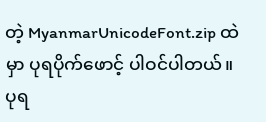တဲ့ MyanmarUnicodeFont.zip ထဲမှာ ပုရပိုက်ဖောင့် ပါဝင်ပါတယ်။ ပုရ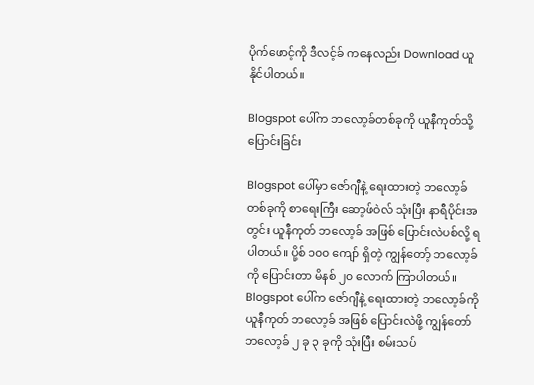ပိုက်ဖောင့်ကို ဒီလင့်ခ် ကနေလည်း Download ယူနိုင်ပါတယ်။

Blogspot ပေါ်က ဘလော့ခ်တစ်ခုကို ယူနီကုတ်သို့ ပြောင်းခြင်း

Blogspot ပေါ်မှာ ဇော်ဂျီနဲ့ ရေးထားတဲ့ ဘလော့ခ်တစ်ခုကို စာရေးကြီး ဆော့ဖ်ဝဲလ် သုံးပြီး နာရီပိုင်းအတွင်း ယူနီကုတ် ဘလော့ခ် အဖြစ် ပြောင်းလဲပစ်လို့ ရပါတယ်။ ပို့စ် ၁၀၀ ကျော် ရှိတဲ့ ကျွန်တော့် ဘလော့ခ်ကို ပြောင်းတာ မိနစ် ၂၀ လောက် ကြာပါတယ်။ Blogspot ပေါ်က ဇော်ဂျီနဲ့ ရေးထားတဲ့ ဘလော့ခ်ကို ယူနီကုတ် ဘလော့ခ် အဖြစ် ပြောင်းလဲဖို့ ကျွန်တော် ဘလော့ခ် ၂ ခု ၃ ခုကို သုံးပြီး စမ်းသပ်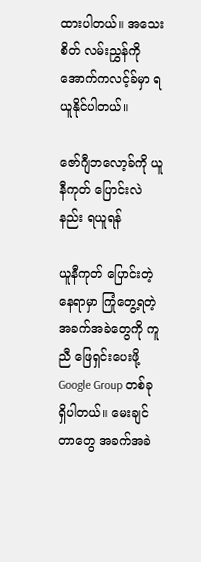ထားပါတယ်။ အသေးစိတ် လမ်းညွှန်ကို အောက်ကလင့်ခ်မှာ ရယူနိုင်ပါတယ်။

ဇော်ဂျီဘလော့ခ်ကို ယူနီကုတ် ပြောင်းလဲနည်း ရယူရန်

ယူနီကုတ် ပြောင်းတဲ့ နေရာမှာ ကြုံတွေ့ရတဲ့ အခက်အခဲတွေကို ကူညီ ဖြေရှင်းပေးဖို့ Google Group တစ်ခု ရှိပါတယ်။ မေးချင်တာတွေ အခက်အခဲ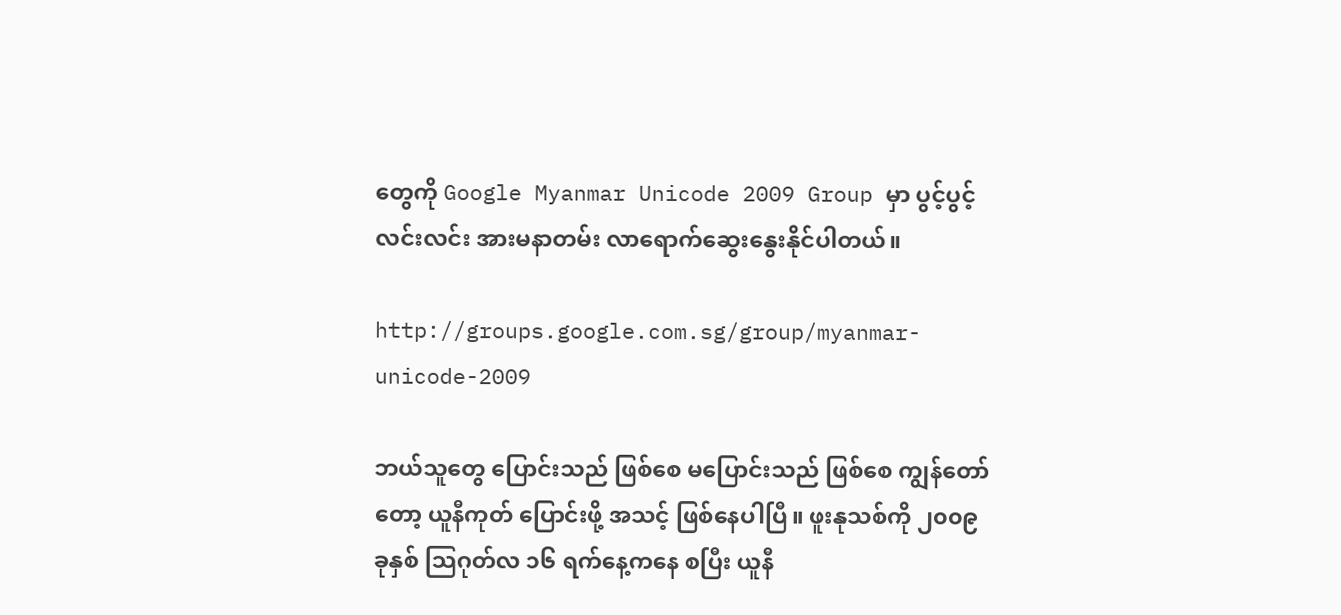တွေကို Google Myanmar Unicode 2009 Group မှာ ပွင့်ပွင့်လင်းလင်း အားမနာတမ်း လာရောက်ဆွေးနွေးနိုင်ပါတယ်။

http://groups.google.com.sg/group/myanmar-unicode-2009

ဘယ်သူတွေ ပြောင်းသည် ဖြစ်စေ မပြောင်းသည် ဖြစ်စေ ကျွန်တော်တော့ ယူနီကုတ် ပြောင်းဖို့ အသင့် ဖြစ်နေပါပြီ။ ဖူးနုသစ်ကို ၂၀၀၉ ခုနှစ် သြဂုတ်လ ၁၆ ရက်နေ့ကနေ စပြီး ယူနီ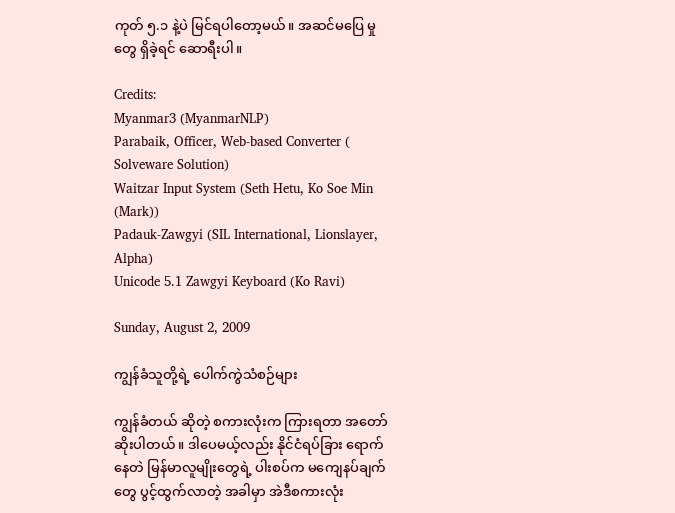ကုတ် ၅.၁ နဲ့ပဲ မြင်ရပါတော့မယ်။ အဆင်မပြေ မှုတွေ ရှိခဲ့ရင် ဆောရီးပါ။

Credits:
Myanmar3 (MyanmarNLP)
Parabaik, Officer, Web-based Converter ( Solveware Solution)
Waitzar Input System (Seth Hetu, Ko Soe Min (Mark))
Padauk-Zawgyi (SIL International, Lionslayer, Alpha)
Unicode 5.1 Zawgyi Keyboard (Ko Ravi)

Sunday, August 2, 2009

ကျွန်ခံသူတို့ရဲ့ ပေါက်ကွဲသံစဉ်များ

ကျွန်ခံတယ် ဆိုတဲ့ စကားလုံးက ကြားရတာ အတော်ဆိုးပါတယ်။ ဒါပေမယ့်လည်း နိုင်ငံရပ်ခြား ရောက်နေတဲ မြန်မာလူမျိုးတွေရဲ့ ပါးစပ်က မကျေနပ်ချက်တွေ ပွင့်ထွက်လာတဲ့ အခါမှာ အဲဒီစကားလုံး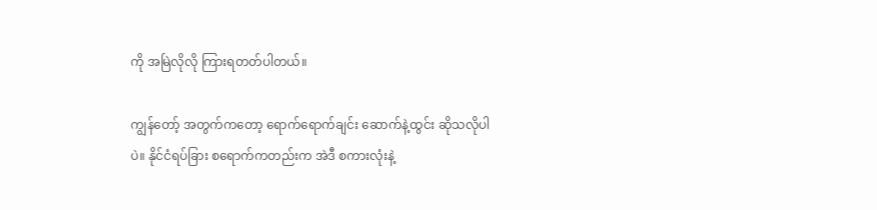ကို အမြဲလိုလို ကြားရတတ်ပါတယ်။

ကျွန်တော့် အတွက်ကတော့ ရောက်ရောက်ချင်း ဆောက်နဲ့ထွင်း ဆိုသလိုပါပဲ။ နိုင်ငံရပ်ခြား စရောက်ကတည်းက အဲဒီ စကားလုံးနဲ့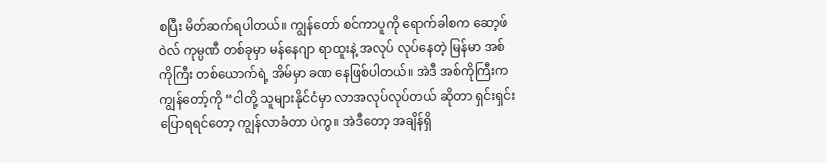စပြီး မိတ်ဆက်ရပါတယ်။ ကျွန်တော် စင်ကာပူကို ရောက်ခါစက ဆော့ဖ်ဝဲလ် ကုမ္ပဏီ တစ်ခုမှာ မန်နေဂျာ ရာထူးနဲ့ အလုပ် လုပ်နေတဲ့ မြန်မာ အစ်ကိုကြီး တစ်ယောက်ရဲ့ အိမ်မှာ ခဏ နေဖြစ်ပါတယ်။ အဲဒီ အစ်ကိုကြီးက ကျွန်တော့်ကို “ငါတို့ သူများနိုင်ငံမှာ လာအလုပ်လုပ်တယ် ဆိုတာ ရှင်းရှင်း ပြောရရင်တော့ ကျွန်လာခံတာ ပဲကွ။ အဲဒီတော့ အချိန်ရှိ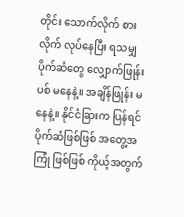တိုင်း သောက်လိုက် စားလိုက် လုပ်နေပြီး ရသမျှ ပိုက်ဆံတွေ လျှောက်ဖြုန်းပစ် မနေနဲ့။ အချိန်ဖြုန်း မနေနဲ့။ နိုင်ငံခြားက ပြန်ရင် ပိုက်ဆံဖြစ်ဖြစ် အတွေ့အကြုံ ဖြစ်ဖြစ် ကိုယ့်အတွက်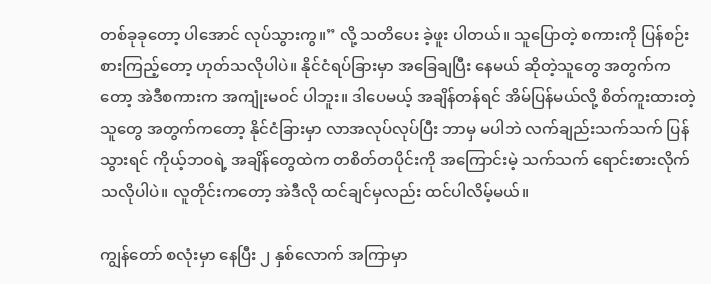တစ်ခုခုတော့ ပါအောင် လုပ်သွားကွ။” လို့ သတိပေး ခဲ့ဖူး ပါတယ်။ သူပြောတဲ့ စကားကို ပြန်စဉ်းစားကြည့်တော့ ဟုတ်သလိုပါပဲ။ နိုင်ငံရပ်ခြားမှာ အခြေချပြီး နေမယ် ဆိုတဲ့သူတွေ အတွက်ကတော့ အဲဒီစကားက အကျုံးမဝင် ပါဘူး။ ဒါပေမယ့် အချိန်တန်ရင် အိမ်ပြန်မယ်လို့ စိတ်ကူးထားတဲ့ သူတွေ အတွက်ကတော့ နိုင်ငံခြားမှာ လာအလုပ်လုပ်ပြီး ဘာမှ မပါဘဲ လက်ချည်းသက်သက် ပြန်သွားရင် ကိုယ့်ဘဝရဲ့ အချိန်တွေထဲက တစိတ်တပိုင်းကို အကြောင်းမဲ့ သက်သက် ရောင်းစားလိုက် သလိုပါပဲ။ လူတိုင်းကတော့ အဲဒီလို ထင်ချင်မှလည်း ထင်ပါလိမ့်မယ်။

ကျွန်တော် စလုံးမှာ နေပြီး ၂ နှစ်လောက် အကြာမှာ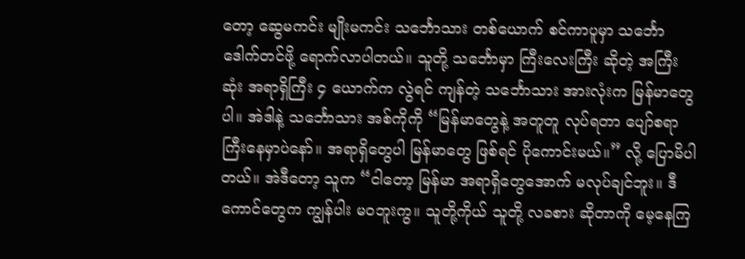တော့ ဆွေမကင်း မျိုးမကင်း သင်္ဘောသား တစ်ယောက် စင်ကာပူမှာ သင်္ဘော ဒေါက်တင်ဖို့ ရောက်လာပါတယ်။ သူတို့ သင်္ဘောမှာ ကြီးလေးကြီး ဆိုတဲ့ အကြီးဆုံး အရာရှိကြီး ၄ ယောက်က လွဲရင် ကျန်တဲ့ သင်္ဘောသား အားလုံးက မြန်မာတွေပါ။ အဲဒါနဲ့ သင်္ဘောသား အစ်ကိုကို “မြန်မာတွေနဲ့ အတူတူ လုပ်ရတာ ပျော်စရာကြီးနေမှာပဲနော်။ အရာရှိတွေပါ မြန်မာတွေ ဖြစ်ရင် ပိုကောင်းမယ်။” လို့ ပြောမိပါတယ်။ အဲဒီတော့ သူက “ငါတော့ မြန်မာ အရာရှိတွေအောက် မလုပ်ချင်ဘူး။ ဒီကောင်တွေက ကျွန်ပါး မဝဘူးကွ။ သူတို့ကိုယ် သူတို့ လခစား ဆိုတာကို မေ့နေကြ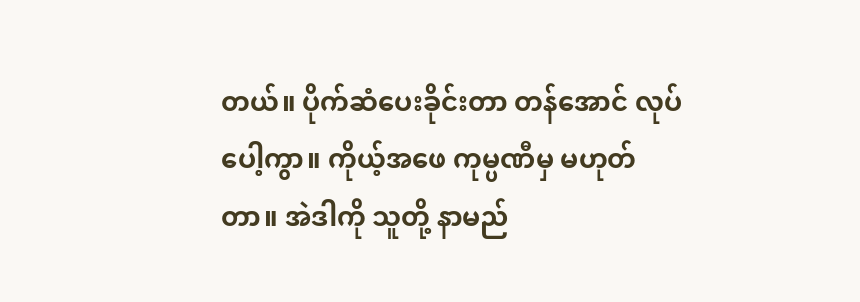တယ်။ ပိုက်ဆံပေးခိုင်းတာ တန်အောင် လုပ်ပေါ့ကွာ။ ကိုယ့်အဖေ ကုမ္ပဏီမှ မဟုတ်တာ။ အဲဒါကို သူတို့ နာမည်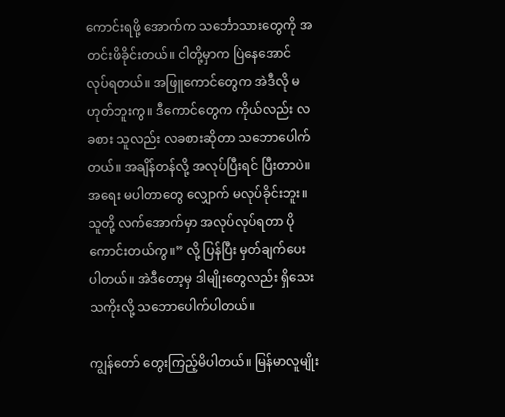ကောင်းရဖို့ အောက်က သင်္ဘောသားတွေကို အတင်းဖိခိုင်းတယ်။ ငါတို့မှာက ပြဲနေအောင် လုပ်ရတယ်။ အဖြူကောင်တွေက အဲဒီလို မဟုတ်ဘူးကွ။ ဒီကောင်တွေက ကိုယ်လည်း လခစား သူလည်း လခစားဆိုတာ သဘောပေါက်တယ်။ အချိန်တန်လို့ အလုပ်ပြီးရင် ပြီးတာပဲ။ အရေး မပါတာတွေ လျှောက် မလုပ်ခိုင်းဘူး။ သူတို့ လက်အောက်မှာ အလုပ်လုပ်ရတာ ပိုကောင်းတယ်ကွ။” လို့ ပြန်ပြီး မှတ်ချက်ပေးပါတယ်။ အဲဒီတော့မှ ဒါမျိုးတွေလည်း ရှိသေးသကိုးလို့ သဘောပေါက်ပါတယ်။

ကျွန်တော် တွေးကြည့်မိပါတယ်။ မြန်မာလူမျိုး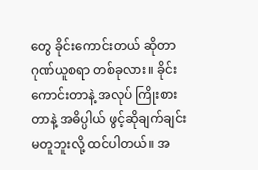တွေ ခိုင်းကောင်းတယ် ဆိုတာ ဂုဏ်ယူစရာ တစ်ခုလား။ ခိုင်းကောင်းတာနဲ့ အလုပ် ကြိုးစားတာနဲ့ အဓိပ္ပါယ် ဖွင့်ဆိုချက်ချင်း မတူဘူးလို့ ထင်ပါတယ်။ အ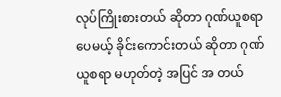လုပ်ကြိုးစားတယ် ဆိုတာ ဂုဏ်ယူစရာပေမယ့် ခိုင်းကောင်းတယ် ဆိုတာ ဂုဏ်ယူစရာ မဟုတ်တဲ့ အပြင် အ တယ်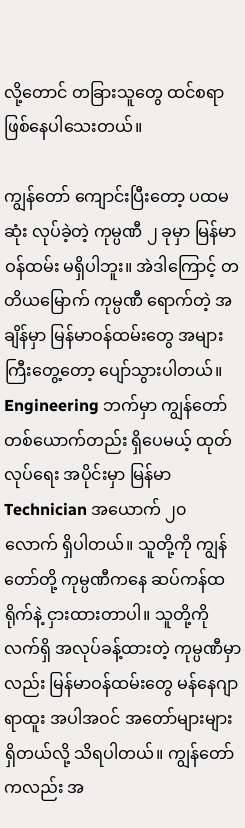လို့တောင် တခြားသူတွေ ထင်စရာ ဖြစ်နေပါသေးတယ်။

ကျွန်တော် ကျောင်းပြီးတော့ ပထမဆုံး လုပ်ခဲ့တဲ့ ကုမ္ပဏီ ၂ ခုမှာ မြန်မာဝန်ထမ်း မရှိပါဘူး။ အဲဒါကြောင့် တတိယမြောက် ကုမ္ပဏီ ရောက်တဲ့ အချိန်မှာ မြန်မာဝန်ထမ်းတွေ အများကြီးတွေ့တော့ ပျော်သွားပါတယ်။ Engineering ဘက်မှာ ကျွန်တော် တစ်ယောက်တည်း ရှိပေမယ့် ထုတ်လုပ်ရေး အပိုင်းမှာ မြန်မာ Technician အယောက် ၂၀ လောက် ရှိပါတယ်။ သူတို့ကို ကျွန်တော်တို့ ကုမ္ပဏီကနေ ဆပ်ကန်ထရိုက်နဲ့ ငှားထားတာပါ။ သူတို့ကို လက်ရှိ အလုပ်ခန့်ထားတဲ့ ကုမ္ပဏီမှာလည်း မြန်မာဝန်ထမ်းတွေ မန်နေဂျာရာထူး အပါအဝင် အတော်များများ ရှိတယ်လို့ သိရပါတယ်။ ကျွန်တော်ကလည်း အ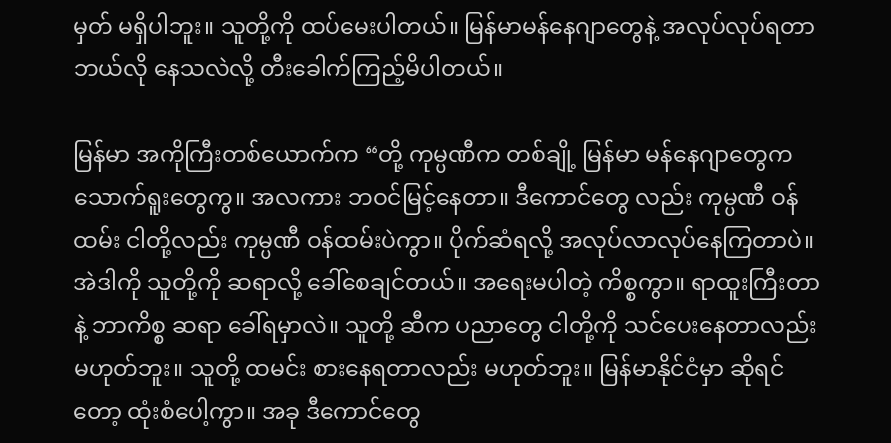မှတ် မရှိပါဘူး။ သူတို့ကို ထပ်မေးပါတယ်။ မြန်မာမန်နေဂျာတွေနဲ့ အလုပ်လုပ်ရတာ ဘယ်လို နေသလဲလို့ တီးခေါက်ကြည့်မိပါတယ်။

မြန်မာ အကိုကြီးတစ်ယောက်က “တို့ ကုမ္ပဏီက တစ်ချို့ မြန်မာ မန်နေဂျာတွေက သောက်ရူးတွေကွ။ အလကား ဘဝင်မြင့်နေတာ။ ဒီကောင်တွေ လည်း ကုမ္ပဏီ ဝန်ထမ်း ငါတို့လည်း ကုမ္ပဏီ ဝန်ထမ်းပဲကွာ။ ပိုက်ဆံရလို့ အလုပ်လာလုပ်နေကြတာပဲ။ အဲဒါကို သူတို့ကို ဆရာလို့ ခေါ်စေချင်တယ်။ အရေးမပါတဲ့ ကိစ္စကွာ။ ရာထူးကြီးတာနဲ့ ဘာကိစ္စ ဆရာ ခေါ်ရမှာလဲ။ သူတို့ ဆီက ပညာတွေ ငါတို့ကို သင်ပေးနေတာလည်း မဟုတ်ဘူး။ သူတို့ ထမင်း စားနေရတာလည်း မဟုတ်ဘူး။ မြန်မာနိုင်ငံမှာ ဆိုရင်တော့ ထုံးစံပေါ့ကွာ။ အခု ဒီကောင်တွေ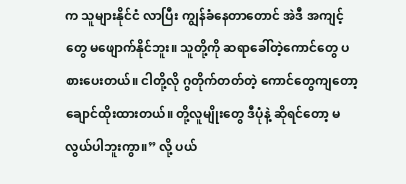က သူများနိုင်ငံ လာပြီး ကျွန်ခံနေတာတောင် အဲဒီ အကျင့်တွေ မဖျောက်နိုင်ဘူး။ သူတို့ကို ဆရာခေါ်တဲ့ကောင်တွေ ပစားပေးတယ်။ ငါတို့လို ဂွတိုက်တတ်တဲ့ ကောင်တွေကျတော့ ချောင်ထိုးထားတယ်။ တို့လူမျိုးတွေ ဒီပုံနဲ့ ဆိုရင်တော့ မလွယ်ပါဘူးကွာ။” လို့ ပယ်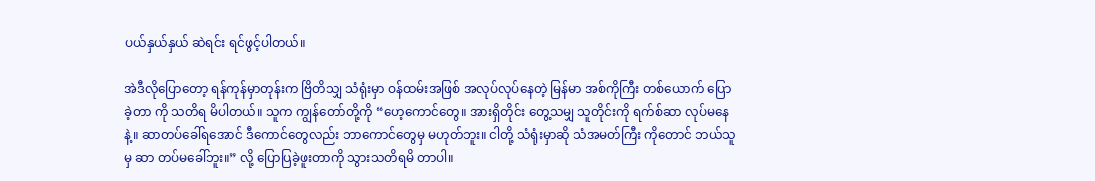ပယ်နှယ်နှယ် ဆဲရင်း ရင်ဖွင့်ပါတယ်။

အဲဒီလိုပြောတော့ ရန်ကုန်မှာတုန်းက ဗြိတိသျှ သံရုံးမှာ ဝန်ထမ်းအဖြစ် အလုပ်လုပ်နေတဲ့ မြန်မာ အစ်ကိုကြီး တစ်ယောက် ပြောခဲ့တာ ကို သတိရ မိပါတယ်။ သူက ကျွန်တော်တို့ကို “ဟေ့ကောင်တွေ။ အားရှိတိုင်း တွေ့သမျှ သူတိုင်းကို ရက်စ်ဆာ လုပ်မနေနဲ့။ ဆာတပ်ခေါ်ရအောင် ဒီကောင်တွေလည်း ဘာကောင်တွေမှ မဟုတ်ဘူး။ ငါတို့ သံရုံးမှာဆို သံအမတ်ကြီး ကိုတောင် ဘယ်သူမှ ဆာ တပ်မခေါ်ဘူး။” လို့ ပြောပြခဲ့ဖူးတာကို သွားသတိရမိ တာပါ။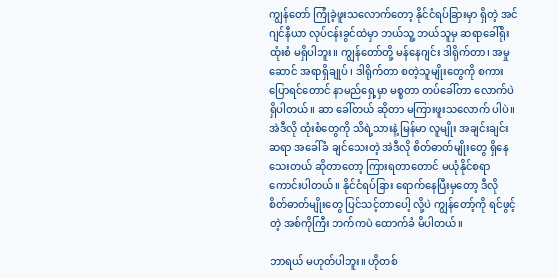ကျွန်တော် ကြုံခဲ့ဖူးသလောက်တော့ နိုင်ငံရပ်ခြားမှာ ရှိတဲ့ အင်ဂျင်နီယာ လုပ်ငန်းခွင်ထဲမှာ ဘယ်သူ့ ဘယ်သူမှ ဆရာခေါ်ရိုး ထုံးစံ မရှိပါဘူး။ ကျွန်တော်တို့ မန်နေဂျင်း ဒါရိုက်တာ၊ အမှုဆောင် အရာရှိချုပ် ၊ ဒါရိုက်တာ စတဲ့သူမျိုးတွေကို စကားပြောရင်တောင် နာမည်ရှေ့မှာ မစ္စတာ တပ်ခေါ်တာ လောက်ပဲ ရှိပါတယ်။ ဆာ ခေါ်တယ် ဆိုတာ မကြားဖူးသလောက် ပါပဲ။ အဲဒီလို ထုံးစံတွေကို သိရဲ့သားနဲ့ မြန်မာ လူမျိုး အချင်းချင်း ဆရာ အခေါ်ခံ ချင်သေးတဲ့ အဲဒီလို စိတ်ဓာတ်မျိုးတွေ ရှိနေသေးတယ် ဆိုတာတော့ ကြားရတာတောင် မယုံနိုင်စရာ ကောင်းပါတယ်။ နိုင်ငံရပ်ခြား ရောက်နေပြီးမှတော့ ဒီလို စိတ်ဓာတ်မျိုးတွေ ပြင်သင့်တာပေါ့ လို့ပဲ ကျွန်တော့်ကို ရင်ဖွင့်တဲ့ အစ်ကိုကြီး ဘက်ကပဲ ထောက်ခံ မိပါတယ်။

ဘာရယ် မဟုတ်ပါဘူး။ ဟိုတစ်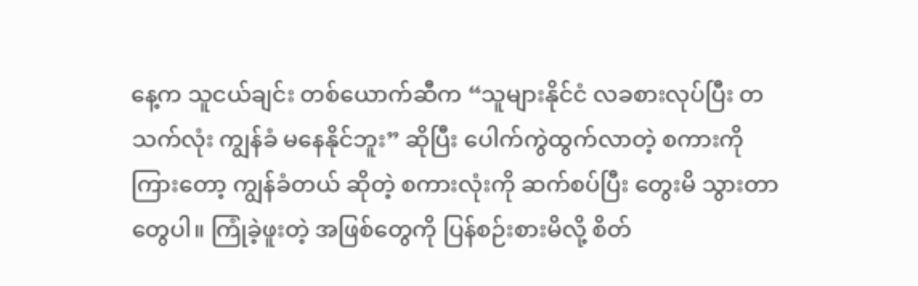နေ့က သူငယ်ချင်း တစ်ယောက်ဆီက “သူများနိုင်ငံ လခစားလုပ်ပြီး တသက်လုံး ကျွန်ခံ မနေနိုင်ဘူး” ဆိုပြီး ပေါက်ကွဲထွက်လာတဲ့ စကားကို ကြားတော့ ကျွန်ခံတယ် ဆိုတဲ့ စကားလုံးကို ဆက်စပ်ပြီး တွေးမိ သွားတာတွေပါ။ ကြုံခဲ့ဖူးတဲ့ အဖြစ်တွေကို ပြန်စဉ်းစားမိလို့ စိတ်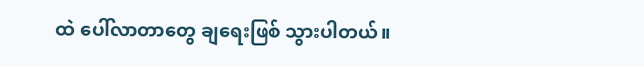ထဲ ပေါ်လာတာတွေ ချရေးဖြစ် သွားပါတယ်။